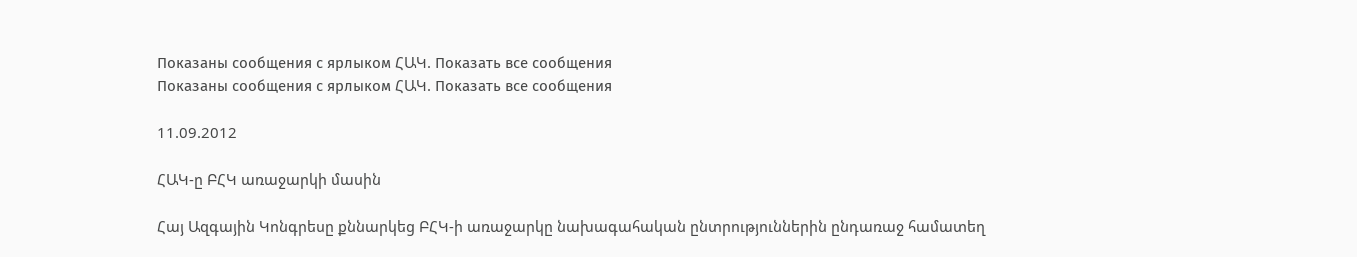Показаны сообщения с ярлыком ՀԱԿ. Показать все сообщения
Показаны сообщения с ярлыком ՀԱԿ. Показать все сообщения

11.09.2012

ՀԱԿ-ը ԲՀԿ առաջարկի մասին

Հայ Ազգային Կոնգրեսը քննարկեց ԲՀԿ-ի առաջարկը նախագահական ընտրություններին ընդառաջ համատեղ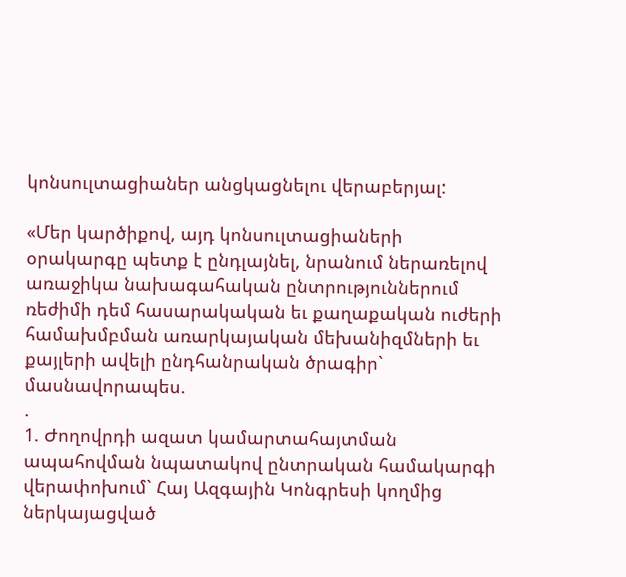կոնսուլտացիաներ անցկացնելու վերաբերյալ:

«Մեր կարծիքով, այդ կոնսուլտացիաների օրակարգը պետք է ընդլայնել, նրանում ներառելով առաջիկա նախագահական ընտրություններում ռեժիմի դեմ հասարակական եւ քաղաքական ուժերի համախմբման առարկայական մեխանիզմների եւ քայլերի ավելի ընդհանրական ծրագիր` մասնավորապես.
.
1. Ժողովրդի ազատ կամարտահայտման ապահովման նպատակով ընտրական համակարգի վերափոխում` Հայ Ազգային Կոնգրեսի կողմից ներկայացված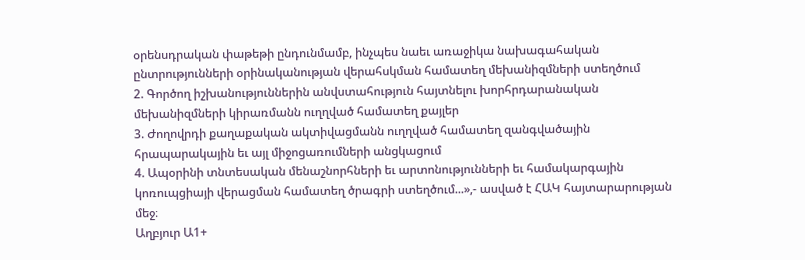օրենսդրական փաթեթի ընդունմամբ, ինչպես նաեւ առաջիկա նախագահական ընտրությունների օրինականության վերահսկման համատեղ մեխանիզմների ստեղծում
2. Գործող իշխանություններին անվստահություն հայտնելու խորհրդարանական մեխանիզմների կիրառմանն ուղղված համատեղ քայլեր
3. Ժողովրդի քաղաքական ակտիվացմանն ուղղված համատեղ զանգվածային հրապարակային եւ այլ միջոցառումների անցկացում
4. Ապօրինի տնտեսական մենաշնորհների եւ արտոնությունների եւ համակարգային կոռուպցիայի վերացման համատեղ ծրագրի ստեղծում...»,- ասված է ՀԱԿ հայտարարության մեջ։
Աղբյուր Ա1+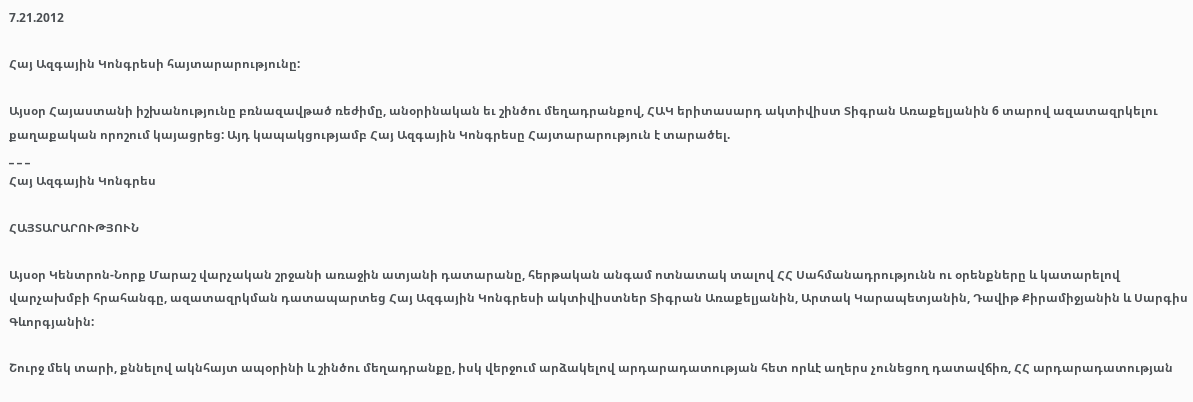7.21.2012

Հայ Ազգային Կոնգրեսի հայտարարությունը:

Այսօր Հայաստանի իշխանությունը բռնազավթած ռեժիմը, անօրինական եւ շինծու մեղադրանքով, ՀԱԿ երիտասարդ ակտիվիստ Տիգրան Առաքելյանին 6 տարով ազատազրկելու քաղաքական որոշում կայացրեց: Այդ կապակցությամբ Հայ Ազգային Կոնգրեսը Հայտարարություն է տարածել.
_ _ _
Հայ Ազգային Կոնգրես

ՀԱՅՏԱՐԱՐՈՒԹՅՈՒՆ

Այսօր Կենտրոն-Նորք Մարաշ վարչական շրջանի առաջին ատյանի դատարանը, հերթական անգամ ոտնատակ տալով ՀՀ Սահմանադրությունն ու օրենքները և կատարելով վարչախմբի հրահանգը, ազատազրկման դատապարտեց Հայ Ազգային Կոնգրեսի ակտիվիստներ Տիգրան Առաքելյանին, Արտակ Կարապետյանին, Դավիթ Քիրամիջյանին և Սարգիս Գևորգյանին:

Շուրջ մեկ տարի, քննելով ակնհայտ ապօրինի և շինծու մեղադրանքը, իսկ վերջում արձակելով արդարադատության հետ որևէ աղերս չունեցող դատավճիռ, ՀՀ արդարադատության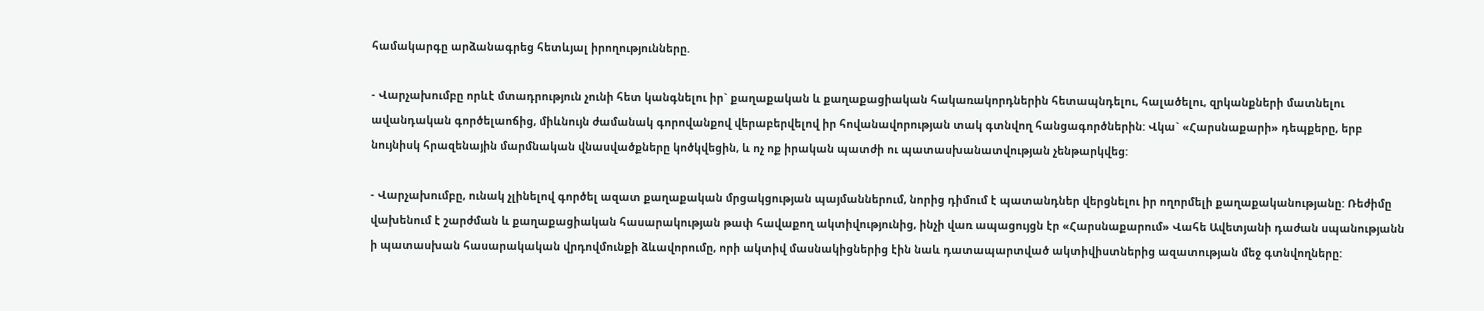համակարգը արձանագրեց հետևյալ իրողությունները.

- Վարչախումբը որևէ մտադրություն չունի հետ կանգնելու իր` քաղաքական և քաղաքացիական հակառակորդներին հետապնդելու, հալածելու, զրկանքների մատնելու ավանդական գործելաոճից, միևնույն ժամանակ գորովանքով վերաբերվելով իր հովանավորության տակ գտնվող հանցագործներին: Վկա` «Հարսնաքարի» դեպքերը, երբ նույնիսկ հրազենային մարմնական վնասվածքները կոծկվեցին, և ոչ ոք իրական պատժի ու պատասխանատվության չենթարկվեց:

- Վարչախումբը, ունակ չլինելով գործել ազատ քաղաքական մրցակցության պայմաններում, նորից դիմում է պատանդներ վերցնելու իր ողորմելի քաղաքականությանը: Ռեժիմը վախենում է շարժման և քաղաքացիական հասարակության թափ հավաքող ակտիվությունից, ինչի վառ ապացույցն էր «Հարսնաքարում» Վահե Ավետյանի դաժան սպանությանն ի պատասխան հասարակական վրդովմունքի ձևավորումը, որի ակտիվ մասնակիցներից էին նաև դատապարտված ակտիվիստներից ազատության մեջ գտնվողները: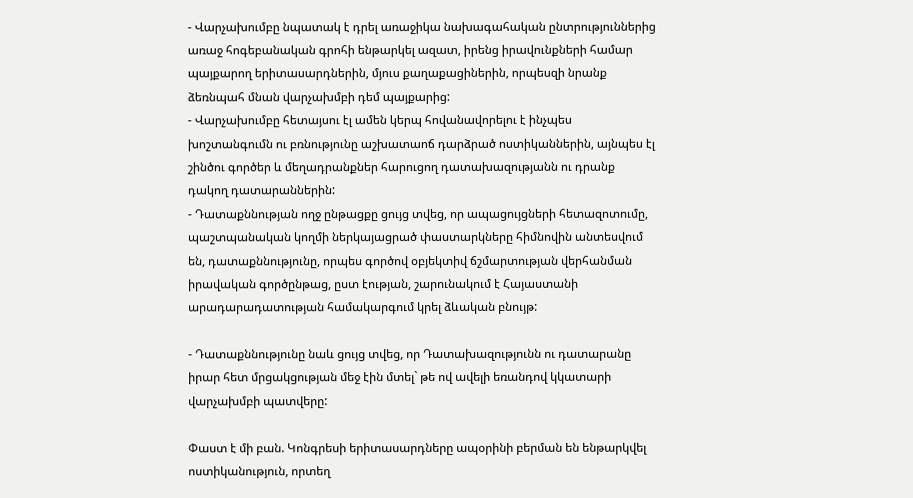- Վարչախումբը նպատակ է դրել առաջիկա նախագահական ընտրություններից առաջ հոգեբանական գրոհի ենթարկել ազատ, իրենց իրավունքների համար պայքարող երիտասարդներին, մյուս քաղաքացիներին, որպեսզի նրանք ձեռնպահ մնան վարչախմբի դեմ պայքարից:
- Վարչախումբը հետայսու էլ ամեն կերպ հովանավորելու է ինչպես խոշտանգումն ու բռնությունը աշխատաոճ դարձրած ոստիկաններին, այնպես էլ շինծու գործեր և մեղադրանքներ հարուցող դատախազությանն ու դրանք դակող դատարաններին:
- Դատաքննության ողջ ընթացքը ցույց տվեց, որ ապացույցների հետազոտումը, պաշտպանական կողմի ներկայացրած փաստարկները հիմնովին անտեսվում են, դատաքննությունը, որպես գործով օբյեկտիվ ճշմարտության վերհանման իրավական գործընթաց, ըստ էության, շարունակում է Հայաստանի արադարադատության համակարգում կրել ձևական բնույթ:

- Դատաքննությունը նաև ցույց տվեց, որ Դատախազությունն ու դատարանը իրար հետ մրցակցության մեջ էին մտել` թե ով ավելի եռանդով կկատարի վարչախմբի պատվերը:

Փաստ է մի բան. Կոնգրեսի երիտասարդները ապօրինի բերման են ենթարկվել ոստիկանություն, որտեղ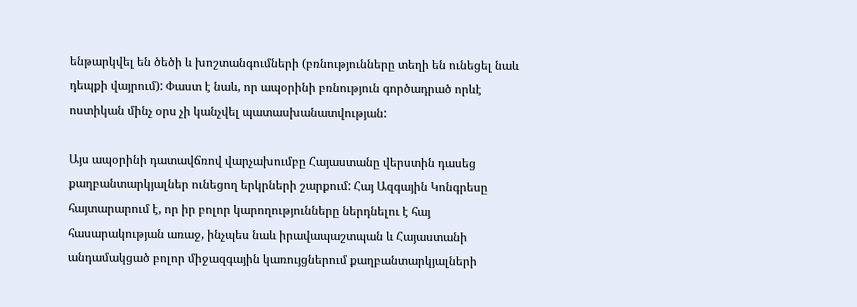ենթարկվել են ծեծի և խոշտանգումների (բռնությունները տեղի են ունեցել նաև դեպքի վայրում): Փաստ է նաև, որ ապօրինի բռնություն գործադրած որևէ ոստիկան մինչ օրս չի կանչվել պատասխանատվության:

Այս ապօրինի դատավճռով վարչախումբը Հայաստանը վերստին դասեց քաղբանտարկյալներ ունեցող երկրների շարքում: Հայ Ազգային Կոնգրեսը հայտարարում է, որ իր բոլոր կարողությունները ներդնելու է հայ հասարակության առաջ, ինչպես նաև իրավապաշտպան և Հայաստանի անդամակցած բոլոր միջազգային կառույցներում քաղբանտարկյալների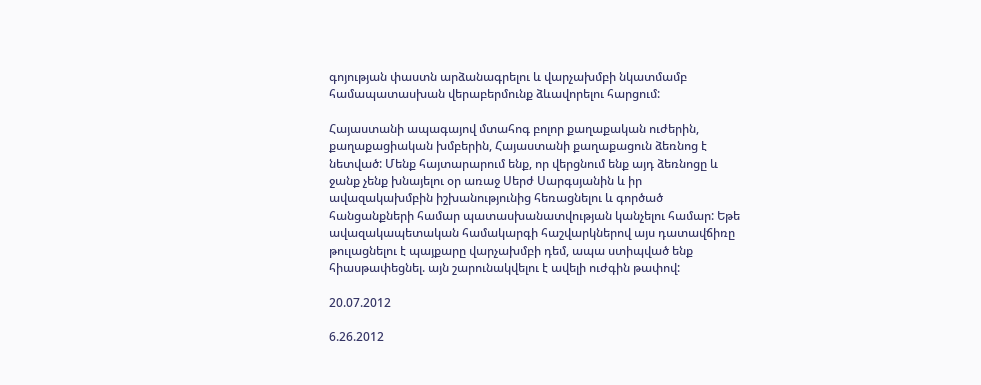գոյության փաստն արձանագրելու և վարչախմբի նկատմամբ համապատասխան վերաբերմունք ձևավորելու հարցում:

Հայաստանի ապագայով մտահոգ բոլոր քաղաքական ուժերին, քաղաքացիական խմբերին, Հայաստանի քաղաքացուն ձեռնոց է նետված: Մենք հայտարարում ենք, որ վերցնում ենք այդ ձեռնոցը և ջանք չենք խնայելու օր առաջ Սերժ Սարգսյանին և իր ավազակախմբին իշխանությունից հեռացնելու և գործած հանցանքների համար պատասխանատվության կանչելու համար: Եթե ավազակապետական համակարգի հաշվարկներով այս դատավճիռը թուլացնելու է պայքարը վարչախմբի դեմ, ապա ստիպված ենք հիասթափեցնել. այն շարունակվելու է ավելի ուժգին թափով:

20.07.2012

6.26.2012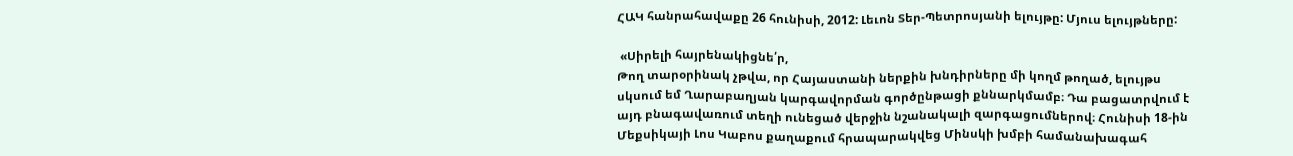ՀԱԿ հանրահավաքը 26 հունիսի, 2012: Լեւոն Տեր-Պետրոսյանի ելույթը: Մյուս ելույթները:

 «Սիրելի հայրենակիցնե՛ր,
Թող տարօրինակ չթվա, որ Հայաստանի ներքին խնդիրները մի կողմ թողած, ելույթս սկսում եմ Ղարաբաղյան կարգավորման գործընթացի քննարկմամբ։ Դա բացատրվում է այդ բնագավառում տեղի ունեցած վերջին նշանակալի զարգացումներով։ Հունիսի 18-ին Մեքսիկայի Լոս Կաբոս քաղաքում հրապարակվեց Մինսկի խմբի համանախագահ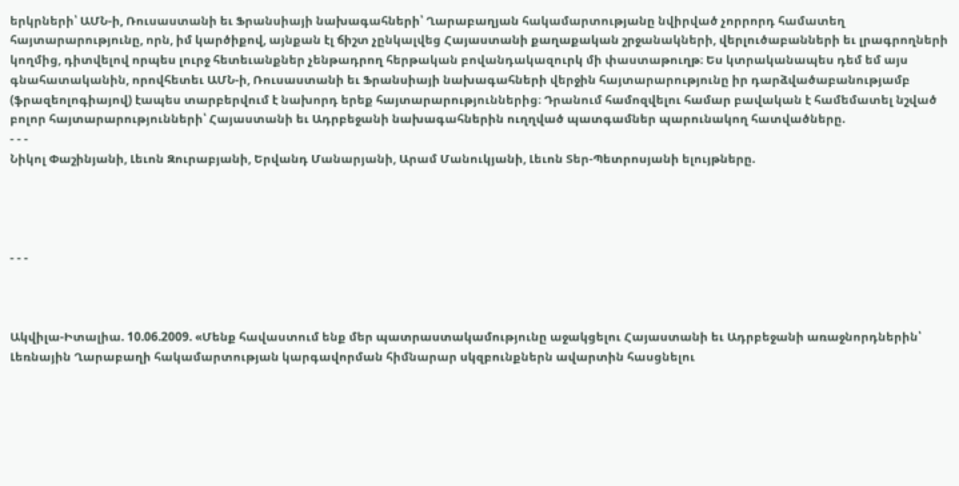երկրների՝ ԱՄՆ-ի, Ռուսաստանի եւ Ֆրանսիայի նախագահների՝ Ղարաբաղյան հակամարտությանը նվիրված չորրորդ համատեղ հայտարարությունը, որն, իմ կարծիքով, այնքան էլ ճիշտ չընկալվեց Հայաստանի քաղաքական շրջանակների, վերլուծաբանների եւ լրագրողների կողմից, դիտվելով որպես լուրջ հետեւանքներ չենթադրող հերթական բովանդակազուրկ մի փաստաթուղթ։ Ես կտրականապես դեմ եմ այս գնահատականին, որովհետեւ ԱՄՆ-ի, Ռուսաստանի եւ Ֆրանսիայի նախագահների վերջին հայտարարությունը իր դարձվածաբանությամբ (ֆրազեոլոգիայով) էապես տարբերվում է նախորդ երեք հայտարարություններից։ Դրանում համոզվելու համար բավական է համեմատել նշված բոլոր հայտարարությունների՝ Հայաստանի եւ Ադրբեջանի նախագահներին ուղղված պատգամներ պարունակող հատվածները.
- - -
Նիկոլ Փաշինյանի, Լեւոն Զուրաբյանի, Երվանդ Մանարյանի, Արամ Մանուկյանի, Լեւոն Տեր-Պետրոսյանի ելույթները.




- - -



Ակվիլա-Իտալիա. 10.06.2009. «Մենք հավաստում ենք մեր պատրաստակամությունը աջակցելու Հայաստանի եւ Ադրբեջանի առաջնորդներին՝ Լեռնային Ղարաբաղի հակամարտության կարգավորման հիմնարար սկզբունքներն ավարտին հասցնելու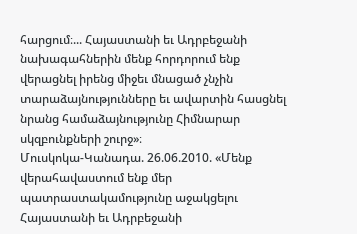հարցում։... Հայաստանի եւ Ադրբեջանի նախագահներին մենք հորդորում ենք վերացնել իրենց միջեւ մնացած չնչին տարաձայնությունները եւ ավարտին հասցնել նրանց համաձայնությունը Հիմնարար սկզբունքների շուրջ»։
Մուսկոկա-Կանադա. 26.06.2010. «Մենք վերահավաստում ենք մեր պատրաստակամությունը աջակցելու Հայաստանի եւ Ադրբեջանի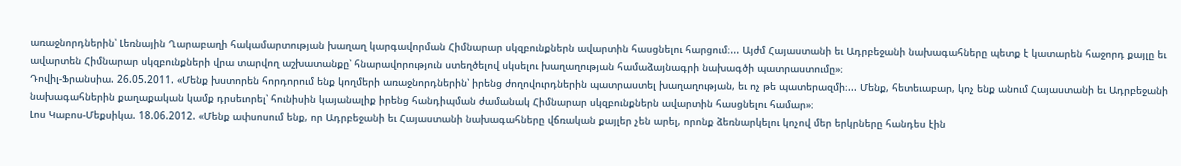առաջնորդներին՝ Լեռնային Ղարաբաղի հակամարտության խաղաղ կարգավորման Հիմնարար սկզբունքներն ավարտին հասցնելու հարցում։... Այժմ Հայաստանի եւ Ադրբեջանի նախագահները պետք է կատարեն հաջորդ քայլը եւ ավարտեն Հիմնարար սկզբունքների վրա տարվող աշխատանքը՝ հնարավորություն ստեղծելով սկսելու խաղաղության համաձայնագրի նախագծի պատրաստումը»։
Դովիլ-Ֆրանսիա. 26.05.2011. «Մենք խստորեն հորդորում ենք կողմերի առաջնորդներին՝ իրենց ժողովուրդներին պատրաստել խաղաղության, եւ ոչ թե պատերազմի։... Մենք, հետեւաբար, կոչ ենք անում Հայաստանի եւ Ադրբեջանի նախագահներին քաղաքական կամք դրսեւորել՝ հունիսին կայանալիք իրենց հանդիպման ժամանակ Հիմնարար սկզբունքներն ավարտին հասցնելու համար»։
Լոս Կաբոս-Մեքսիկա. 18.06.2012. «Մենք ափսոսում ենք, որ Ադրբեջանի եւ Հայաստանի նախագահները վճռական քայլեր չեն արել, որոնք ձեռնարկելու կոչով մեր երկրները հանդես էին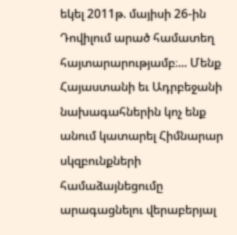եկել 2011թ. մայիսի 26-ին Դովիլում արած համատեղ հայտարարությամբ։... Մենք Հայաստանի եւ Ադրբեջանի նախագահներին կոչ ենք անում կատարել Հիմնարար սկզբունքների համաձայնեցումը արագացնելու վերաբերյալ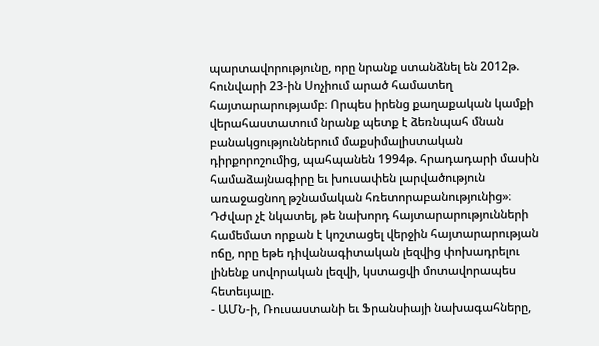պարտավորությունը, որը նրանք ստանձնել են 2012թ. հունվարի 23-ին Սոչիում արած համատեղ հայտարարությամբ։ Որպես իրենց քաղաքական կամքի վերահաստատում նրանք պետք է ձեռնպահ մնան բանակցություններում մաքսիմալիստական դիրքորոշումից, պահպանեն 1994թ. հրադադարի մասին համաձայնագիրը եւ խուսափեն լարվածություն առաջացնող թշնամական հռետորաբանությունից»։
Դժվար չէ նկատել, թե նախորդ հայտարարությունների համեմատ որքան է կոշտացել վերջին հայտարարության ոճը, որը եթե դիվանագիտական լեզվից փոխադրելու լինենք սովորական լեզվի, կստացվի մոտավորապես հետեւյալը.
- ԱՄՆ-ի, Ռուսաստանի եւ Ֆրանսիայի նախագահները,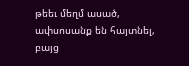թեեւ մեղմ ասած, ափսոսանք են հայտնել, բայց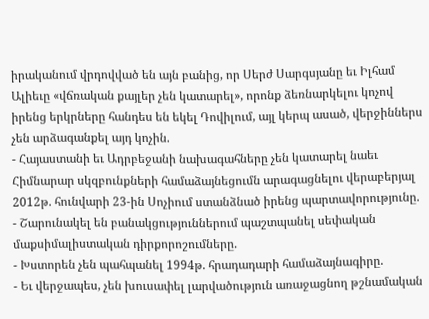իրականում վրդովված են այն բանից, որ Սերժ Սարգսյանը եւ Իլհամ Ալիեւը «վճռական քայլեր չեն կատարել», որոնք ձեռնարկելու կոչով իրենց երկրները հանդես են եկել Դովիլում, այլ կերպ ասած, վերջիններս չեն արձագանքել այդ կոչին.
- Հայաստանի եւ Ադրբեջանի նախագահները չեն կատարել նաեւ Հիմնարար սկզբունքների համաձայնեցումն արագացնելու վերաբերյալ 2012թ. հունվարի 23-ին Սոչիում ստանձնած իրենց պարտավորությունը.
- Շարունակել են բանակցություններում պաշտպանել սեփական մաքսիմալիստական դիրքորոշումները.
- Խստորեն չեն պահպանել 1994թ. հրադադարի համաձայնագիրը.
- Եւ վերջապես, չեն խուսափել լարվածություն առաջացնող թշնամական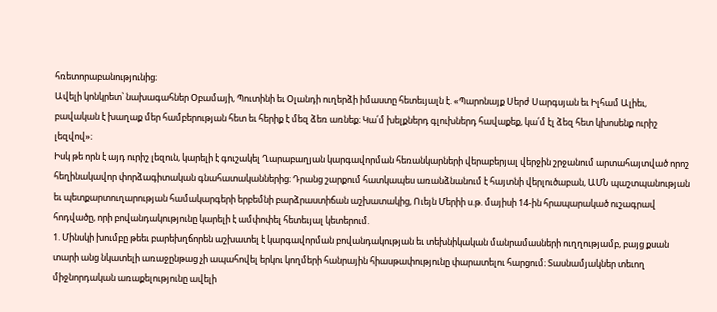հռետորաբանությունից։
Ավելի կոնկրետ՝ նախագահներ Օբամայի, Պուտինի եւ Օլանդի ուղերձի իմաստը հետեւյալն է. «Պարոնայք Սերժ Սարգսյան եւ Իլհամ Ալիեւ, բավական է խաղաք մեր համբերության հետ եւ հերիք է մեզ ձեռ առնեք։ Կա՛մ խելքներդ գլուխներդ հավաքեք, կա՛մ էլ ձեզ հետ կխոսենք ուրիշ լեզվով»։
Իսկ թե որն է այդ ուրիշ լեզուն, կարելի է գուշակել Ղարաբաղյան կարգավորման հեռանկարների վերաբերյալ վերջին շրջանում արտահայտված որոշ հեղինակավոր փորձագիտական գնահատականներից։ Դրանց շարքում հատկապես առանձնանում է հայտնի վերլուծաբան, ԱՄՆ պաշտպանության եւ պետքարտուղարության համակարգերի երբեմնի բարձրաստիճան աշխատակից, Ուեյն Մերիի ս.թ. մայիսի 14-ին հրապարակած ուշագրավ հոդվածը, որի բովանդակությունը կարելի է ամփոփել հետեւյալ կետերում.
1. Մինսկի խումբը թեեւ բարեխղճորեն աշխատել է կարգավորման բովանդակության եւ տեխնիկական մանրամասների ուղղությամբ, բայց քսան տարի անց նկատելի առաջընթաց չի ապահովել երկու կողմերի հանրային հիասթափությունը փարատելու հարցում։ Տասնամյակներ տեւող միջնորդական առաքելությունը ավելի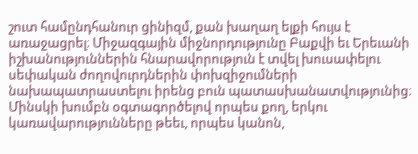շուտ համընդհանուր ցինիզմ, քան խաղաղ ելքի հույս է առաջացրել։ Միջազգային միջնորդությունը Բաքվի եւ Երեւանի իշխանություններին հնարավորություն է տվել խուսափելու սեփական ժողովուրդներին փոխզիջումների նախապատրաստելու իրենց բուն պատասխանատվությունից։ Մինսկի խումբն օգտագործելով որպես քող, երկու կառավարությունները թեեւ, որպես կանոն,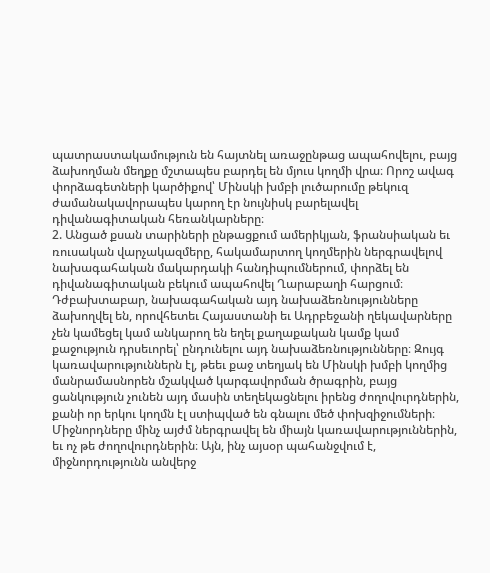պատրաստակամություն են հայտնել առաջընթաց ապահովելու, բայց ձախողման մեղքը մշտապես բարդել են մյուս կողմի վրա։ Որոշ ավագ փորձագետների կարծիքով՝ Մինսկի խմբի լուծարումը թեկուզ ժամանակավորապես կարող էր նույնիսկ բարելավել դիվանագիտական հեռանկարները։
2. Անցած քսան տարիների ընթացքում ամերիկյան, ֆրանսիական եւ ռուսական վարչակազմերը, հակամարտող կողմերին ներգրավելով նախագահական մակարդակի հանդիպումներում, փորձել են դիվանագիտական բեկում ապահովել Ղարաբաղի հարցում։ Դժբախտաբար, նախագահական այդ նախաձեռնությունները ձախողվել են, որովհետեւ Հայաստանի եւ Ադրբեջանի ղեկավարները չեն կամեցել կամ անկարող են եղել քաղաքական կամք կամ քաջություն դրսեւորել՝ ընդունելու այդ նախաձեռնությունները։ Զույգ կառավարություններն էլ, թեեւ քաջ տեղյակ են Մինսկի խմբի կողմից մանրամասնորեն մշակված կարգավորման ծրագրին, բայց ցանկություն չունեն այդ մասին տեղեկացնելու իրենց ժողովուրդներին, քանի որ երկու կողմն էլ ստիպված են գնալու մեծ փոխզիջումների։ Միջնորդները մինչ այժմ ներգրավել են միայն կառավարություններին, եւ ոչ թե ժողովուրդներին։ Այն, ինչ այսօր պահանջվում է, միջնորդությունն անվերջ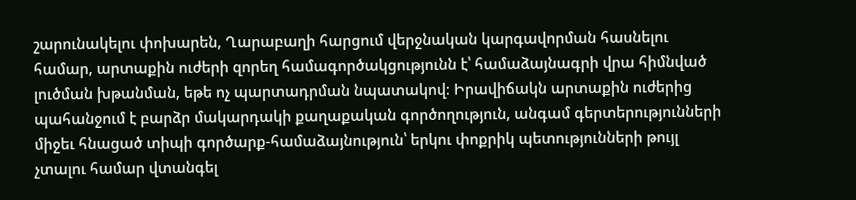շարունակելու փոխարեն, Ղարաբաղի հարցում վերջնական կարգավորման հասնելու համար, արտաքին ուժերի զորեղ համագործակցությունն է՝ համաձայնագրի վրա հիմնված լուծման խթանման, եթե ոչ պարտադրման նպատակով։ Իրավիճակն արտաքին ուժերից պահանջում է բարձր մակարդակի քաղաքական գործողություն, անգամ գերտերությունների միջեւ հնացած տիպի գործարք-համաձայնություն՝ երկու փոքրիկ պետությունների թույլ չտալու համար վտանգել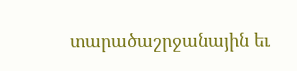տարածաշրջանային եւ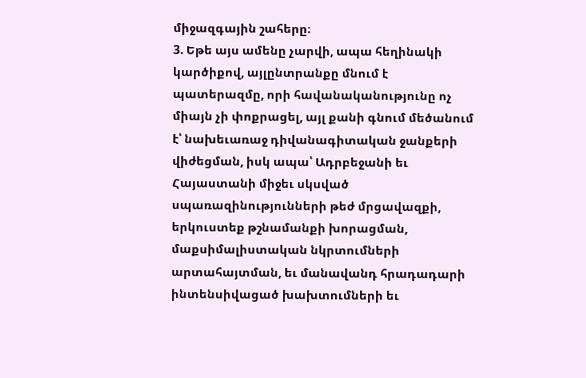միջազգային շահերը։
3. Եթե այս ամենը չարվի, ապա հեղինակի կարծիքով, այլընտրանքը մնում է պատերազմը, որի հավանականությունը ոչ միայն չի փոքրացել, այլ քանի գնում մեծանում է՝ նախեւառաջ դիվանագիտական ջանքերի վիժեցման, իսկ ապա՝ Ադրբեջանի եւ Հայաստանի միջեւ սկսված սպառազինությունների թեժ մրցավազքի, երկուստեք թշնամանքի խորացման, մաքսիմալիստական նկրտումների արտահայտման, եւ մանավանդ հրադադարի ինտենսիվացած խախտումների եւ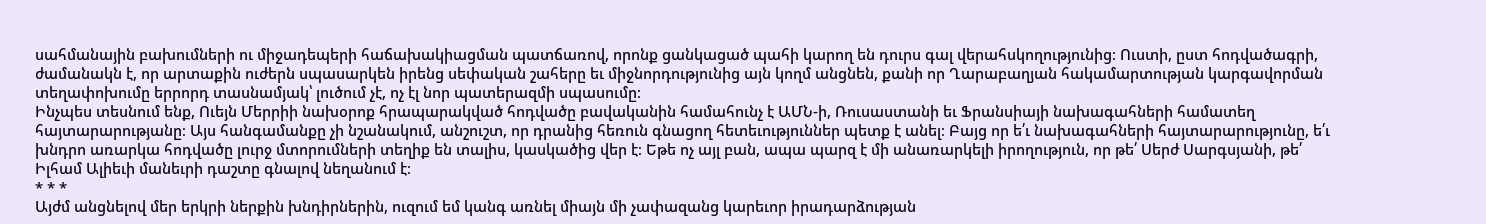սահմանային բախումների ու միջադեպերի հաճախակիացման պատճառով, որոնք ցանկացած պահի կարող են դուրս գալ վերահսկողությունից։ Ուստի, ըստ հոդվածագրի, ժամանակն է, որ արտաքին ուժերն սպասարկեն իրենց սեփական շահերը եւ միջնորդությունից այն կողմ անցնեն, քանի որ Ղարաբաղյան հակամարտության կարգավորման տեղափոխումը երրորդ տասնամյակ՝ լուծում չէ, ոչ էլ նոր պատերազմի սպասումը։
Ինչպես տեսնում ենք, Ուեյն Մերրիի նախօրոք հրապարակված հոդվածը բավականին համահունչ է ԱՄՆ-ի, Ռուսաստանի եւ Ֆրանսիայի նախագահների համատեղ հայտարարությանը։ Այս հանգամանքը չի նշանակում, անշուշտ, որ դրանից հեռուն գնացող հետեւություններ պետք է անել։ Բայց որ ե՛ւ նախագահների հայտարարությունը, ե՛ւ խնդրո առարկա հոդվածը լուրջ մտորումների տեղիք են տալիս, կասկածից վեր է։ Եթե ոչ այլ բան, ապա պարզ է մի անառարկելի իրողություն, որ թե՛ Սերժ Սարգսյանի, թե՛ Իլհամ Ալիեւի մանեւրի դաշտը գնալով նեղանում է։
* * *
Այժմ անցնելով մեր երկրի ներքին խնդիրներին, ուզում եմ կանգ առնել միայն մի չափազանց կարեւոր իրադարձության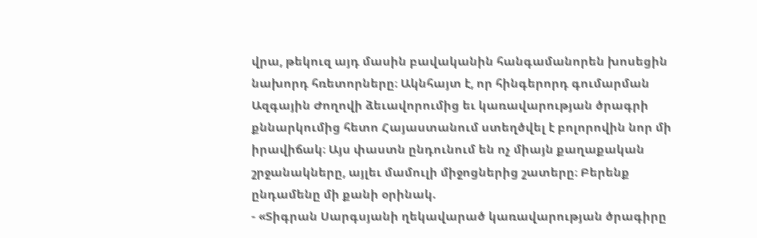վրա, թեկուզ այդ մասին բավականին հանգամանորեն խոսեցին նախորդ հռետորները։ Ակնհայտ է, որ հինգերորդ գումարման Ազգային Ժողովի ձեւավորումից եւ կառավարության ծրագրի քննարկումից հետո Հայաստանում ստեղծվել է բոլորովին նոր մի իրավիճակ։ Այս փաստն ընդունում են ոչ միայն քաղաքական շրջանակները, այլեւ մամուլի միջոցներից շատերը։ Բերենք ընդամենը մի քանի օրինակ.
- «Տիգրան Սարգսյանի ղեկավարած կառավարության ծրագիրը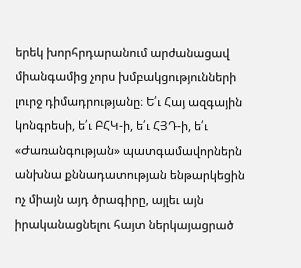երեկ խորհրդարանում արժանացավ միանգամից չորս խմբակցությունների լուրջ դիմադրությանը։ Ե՛ւ Հայ ազգային կոնգրեսի, ե՛ւ ԲՀԿ-ի, ե՛ւ ՀՅԴ-ի, ե՛ւ «Ժառանգության» պատգամավորներն անխնա քննադատության ենթարկեցին ոչ միայն այդ ծրագիրը, այլեւ այն իրականացնելու հայտ ներկայացրած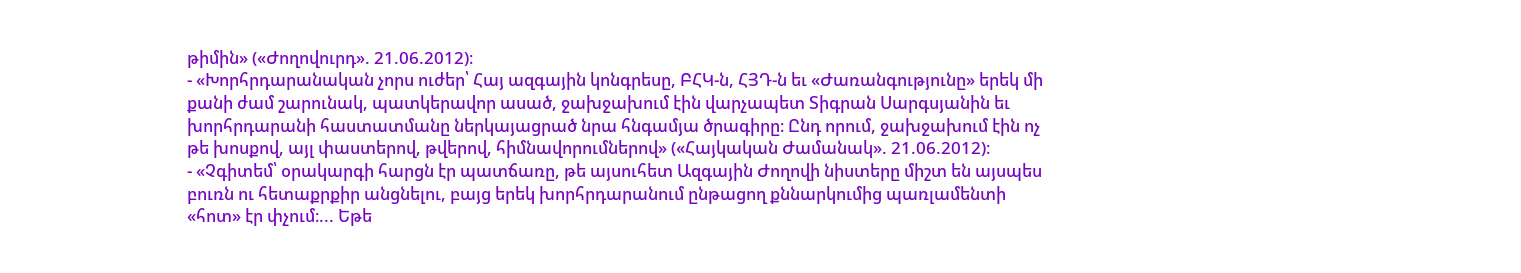թիմին» («Ժողովուրդ». 21.06.2012)։
- «Խորհրդարանական չորս ուժեր՝ Հայ ազգային կոնգրեսը, ԲՀԿ-ն, ՀՅԴ-ն եւ «Ժառանգությունը» երեկ մի քանի ժամ շարունակ, պատկերավոր ասած, ջախջախում էին վարչապետ Տիգրան Սարգսյանին եւ խորհրդարանի հաստատմանը ներկայացրած նրա հնգամյա ծրագիրը։ Ընդ որում, ջախջախում էին ոչ թե խոսքով, այլ փաստերով, թվերով, հիմնավորումներով» («Հայկական Ժամանակ». 21.06.2012)։
- «Չգիտեմ՝ օրակարգի հարցն էր պատճառը, թե այսուհետ Ազգային Ժողովի նիստերը միշտ են այսպես բուռն ու հետաքրքիր անցնելու, բայց երեկ խորհրդարանում ընթացող քննարկումից պառլամենտի «հոտ» էր փչում։... Եթե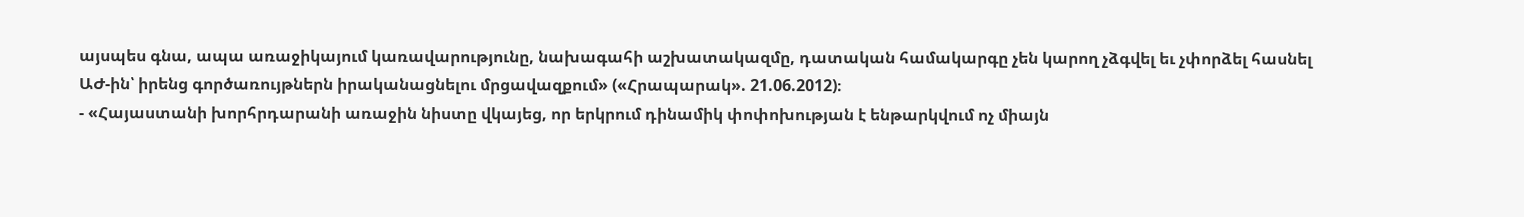այսպես գնա, ապա առաջիկայում կառավարությունը, նախագահի աշխատակազմը, դատական համակարգը չեն կարող չձգվել եւ չփորձել հասնել ԱԺ-ին՝ իրենց գործառույթներն իրականացնելու մրցավազքում» («Հրապարակ». 21.06.2012)։
- «Հայաստանի խորհրդարանի առաջին նիստը վկայեց, որ երկրում դինամիկ փոփոխության է ենթարկվում ոչ միայն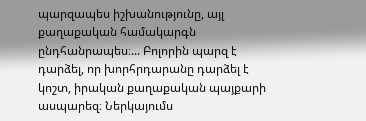պարզապես իշխանությունը, այլ քաղաքական համակարգն ընդհանրապես։... Բոլորին պարզ է դարձել, որ խորհրդարանը դարձել է կոշտ, իրական քաղաքական պայքարի ասպարեզ։ Ներկայումս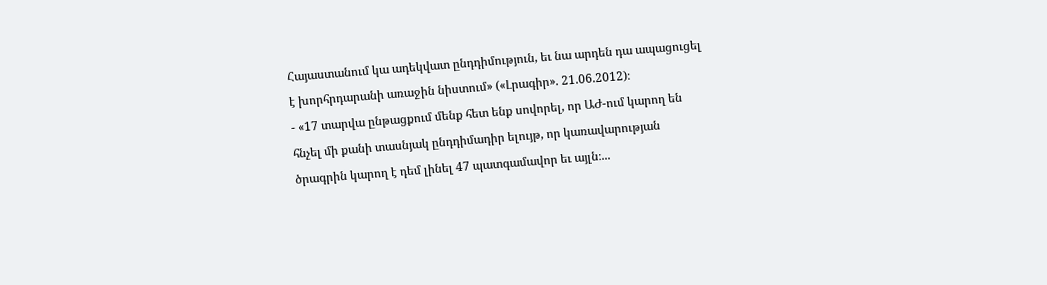Հայաստանում կա ադեկվատ ընդդիմություն, եւ նա արդեն դա ապացուցել է խորհրդարանի առաջին նիստում» («Լրագիր». 21.06.2012)։
- «17 տարվա ընթացքում մենք հետ ենք սովորել, որ ԱԺ-ում կարող են հնչել մի քանի տասնյակ ընդդիմադիր ելույթ, որ կառավարության ծրագրին կարող է դեմ լինել 47 պատգամավոր եւ այլն։...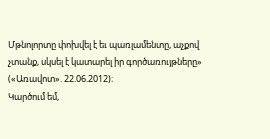Մթնոլորտը փոխվել է եւ պառլամենտը, աչքով չտանք, սկսել է կատարել իր գործառույթները» («Առավոտ». 22.06.2012)։
Կարծում եմ,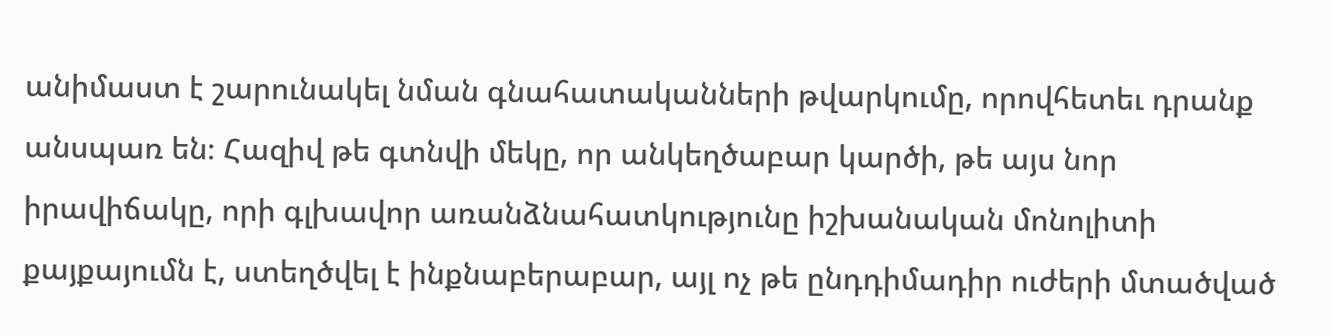անիմաստ է շարունակել նման գնահատականների թվարկումը, որովհետեւ դրանք անսպառ են։ Հազիվ թե գտնվի մեկը, որ անկեղծաբար կարծի, թե այս նոր իրավիճակը, որի գլխավոր առանձնահատկությունը իշխանական մոնոլիտի քայքայումն է, ստեղծվել է ինքնաբերաբար, այլ ոչ թե ընդդիմադիր ուժերի մտածված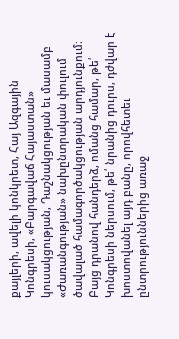քայլերի, ավելի կոնկրետ, Հայ Ազգային Կոնգրեսի, «Բարգավաճ Հայաստան» կուսակցության, Դաշնակցության եւ մասամբ «Ժառանգության» նախընտրական փուլում ծավալած համագործակցության արդյունքում։ Բայց դրանով հանդերձ, ոմանց համար, թե՛ Կոնգրեսի ներսում, թե՛ նրանից դուրս, դժվար է խոստովանել այդ բանը, որովհետեւ ընտրություններից առաջ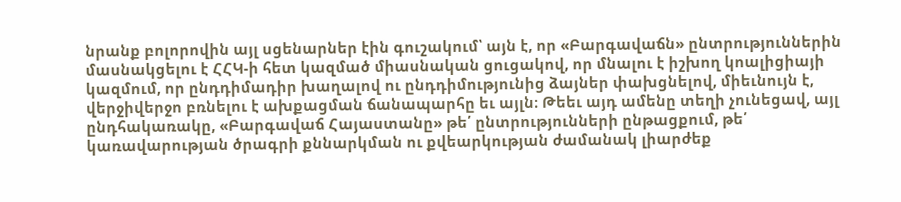նրանք բոլորովին այլ սցենարներ էին գուշակում՝ այն է, որ «Բարգավաճն» ընտրություններին մասնակցելու է ՀՀԿ-ի հետ կազմած միասնական ցուցակով, որ մնալու է իշխող կոալիցիայի կազմում, որ ընդդիմադիր խաղալով ու ընդդիմությունից ձայներ փախցնելով, միեւնույն է, վերջիվերջո բռնելու է ախքացման ճանապարհը եւ այլն։ Թեեւ այդ ամենը տեղի չունեցավ, այլ ընդհակառակը, «Բարգավաճ Հայաստանը» թե՛ ընտրությունների ընթացքում, թե՛ կառավարության ծրագրի քննարկման ու քվեարկության ժամանակ լիարժեք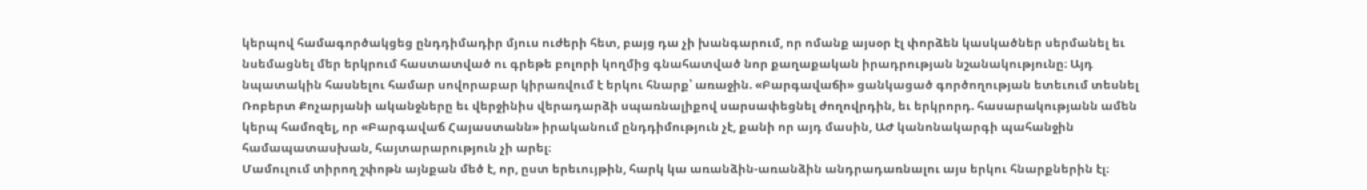կերպով համագործակցեց ընդդիմադիր մյուս ուժերի հետ, բայց դա չի խանգարում, որ ոմանք այսօր էլ փորձեն կասկածներ սերմանել եւ նսեմացնել մեր երկրում հաստատված ու գրեթե բոլորի կողմից գնահատված նոր քաղաքական իրադրության նշանակությունը։ Այդ նպատակին հասնելու համար սովորաբար կիրառվում է երկու հնարք՝ առաջին. «Բարգավաճի» ցանկացած գործողության ետեւում տեսնել Ռոբերտ Քոչարյանի ականջները եւ վերջինիս վերադարձի սպառնալիքով սարսափեցնել ժողովրդին, եւ երկրորդ. հասարակությանն ամեն կերպ համոզել, որ «Բարգավաճ Հայաստանն» իրականում ընդդիմություն չէ, քանի որ այդ մասին, ԱԺ կանոնակարգի պահանջին համապատասխան, հայտարարություն չի արել։
Մամուլում տիրող շփոթն այնքան մեծ է, որ, ըստ երեւույթին, հարկ կա առանձին-առանձին անդրադառնալու այս երկու հնարքներին էլ։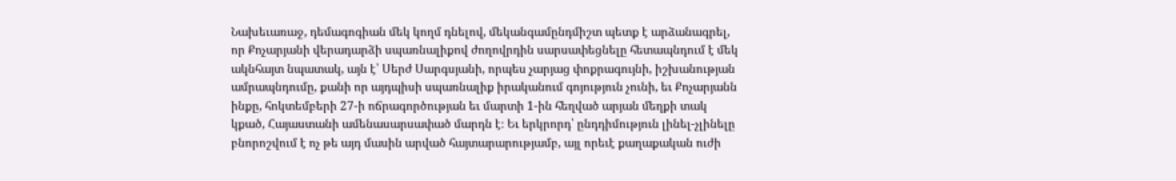Նախեւառաջ, դեմագոգիան մեկ կողմ դնելով, մեկանգամընդմիշտ պետք է արձանագրել, որ Քոչարյանի վերադարձի սպառնալիքով ժողովրդին սարսափեցնելը հետապնդում է մեկ ակնհայտ նպատակ, այն է՝ Սերժ Սարգսյանի, որպես չարյաց փոքրագույնի, իշխանության ամրապնդումը, քանի որ այդպիսի սպառնալիք իրականում գոյություն չունի, եւ Քոչարյանն ինքը, հոկտեմբերի 27-ի ոճրագործության եւ մարտի 1-ին հեղված արյան մեղքի տակ կքած, Հայաստանի ամենասարսափած մարդն է։ Եւ երկրորդ՝ ընդդիմություն լինել-չլինելը բնորոշվում է ոչ թե այդ մասին արված հայտարարությամբ, այլ որեւէ քաղաքական ուժի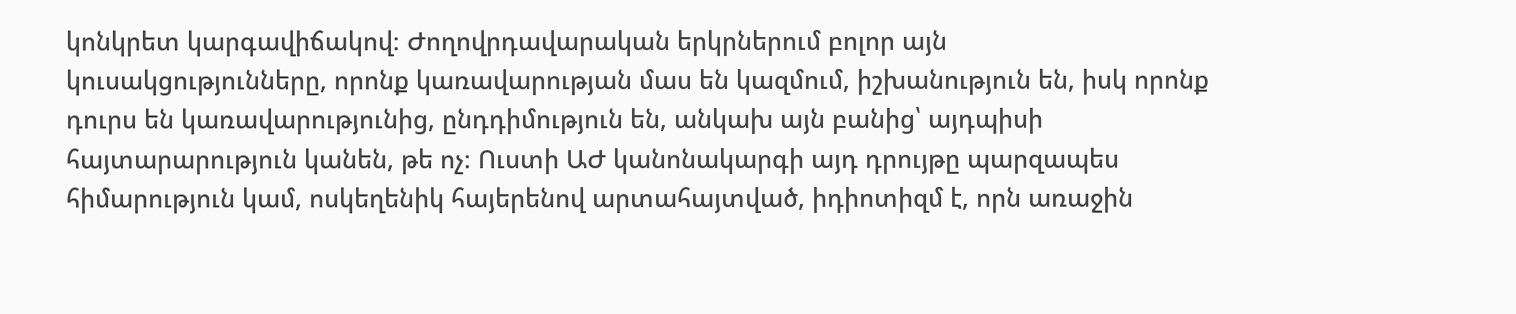կոնկրետ կարգավիճակով։ Ժողովրդավարական երկրներում բոլոր այն կուսակցությունները, որոնք կառավարության մաս են կազմում, իշխանություն են, իսկ որոնք դուրս են կառավարությունից, ընդդիմություն են, անկախ այն բանից՝ այդպիսի հայտարարություն կանեն, թե ոչ։ Ուստի ԱԺ կանոնակարգի այդ դրույթը պարզապես հիմարություն կամ, ոսկեղենիկ հայերենով արտահայտված, իդիոտիզմ է, որն առաջին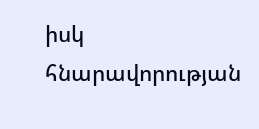իսկ հնարավորության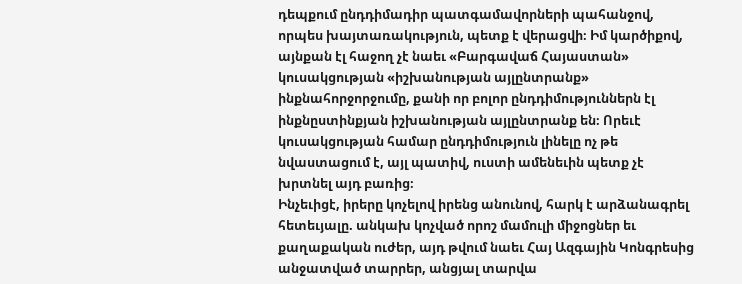դեպքում ընդդիմադիր պատգամավորների պահանջով, որպես խայտառակություն, պետք է վերացվի։ Իմ կարծիքով, այնքան էլ հաջող չէ նաեւ «Բարգավաճ Հայաստան» կուսակցության «իշխանության այլընտրանք» ինքնահորջորջումը, քանի որ բոլոր ընդդիմություններն էլ ինքնըստինքյան իշխանության այլընտրանք են։ Որեւէ կուսակցության համար ընդդիմություն լինելը ոչ թե նվաստացում է, այլ պատիվ, ուստի ամենեւին պետք չէ խրտնել այդ բառից։
Ինչեւիցէ, իրերը կոչելով իրենց անունով, հարկ է արձանագրել հետեւյալը. անկախ կոչված որոշ մամուլի միջոցներ եւ քաղաքական ուժեր, այդ թվում նաեւ Հայ Ազգային Կոնգրեսից անջատված տարրեր, անցյալ տարվա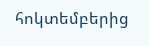հոկտեմբերից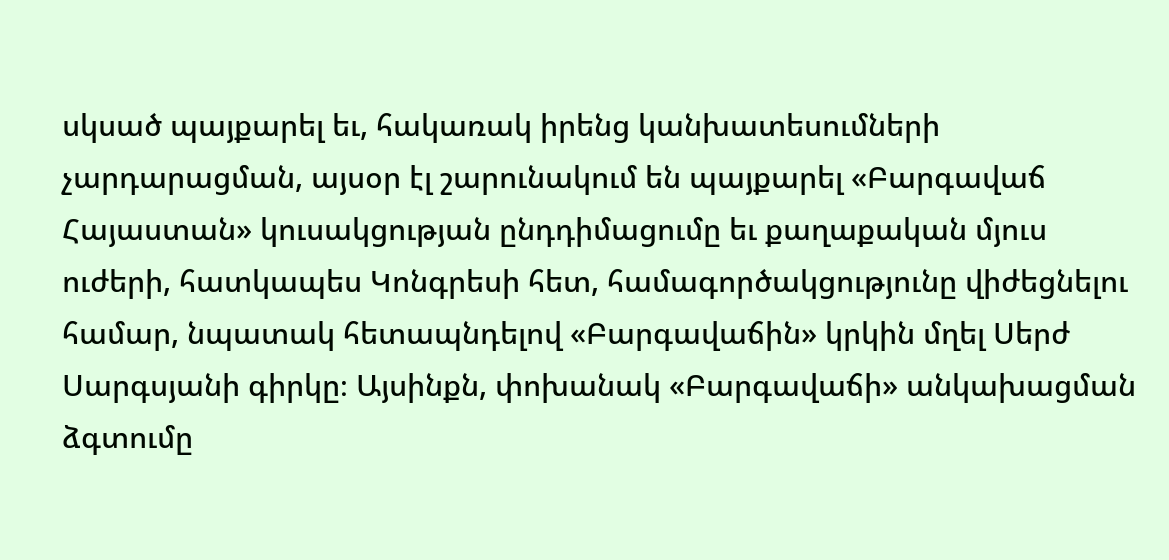սկսած պայքարել եւ, հակառակ իրենց կանխատեսումների չարդարացման, այսօր էլ շարունակում են պայքարել «Բարգավաճ Հայաստան» կուսակցության ընդդիմացումը եւ քաղաքական մյուս ուժերի, հատկապես Կոնգրեսի հետ, համագործակցությունը վիժեցնելու համար, նպատակ հետապնդելով «Բարգավաճին» կրկին մղել Սերժ Սարգսյանի գիրկը։ Այսինքն, փոխանակ «Բարգավաճի» անկախացման ձգտումը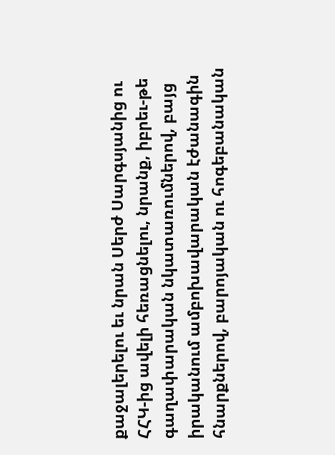քաջալերելու եւ նրան Սերժ Սարգսյանից ու ՀՀԿ-ից ավելի հեռացնելու, նրանք, իբրեւ-թե գաղափարական նկատառումներով, բայց իրականում ամբոխավարական էժանագին հնարքներով, բարոյական ու հոգեբանական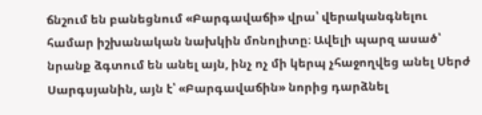ճնշում են բանեցնում «Բարգավաճի» վրա՝ վերականգնելու համար իշխանական նախկին մոնոլիտը։ Ավելի պարզ ասած՝ նրանք ձգտում են անել այն, ինչ ոչ մի կերպ չհաջողվեց անել Սերժ Սարգսյանին, այն է՝ «Բարգավաճին» նորից դարձնել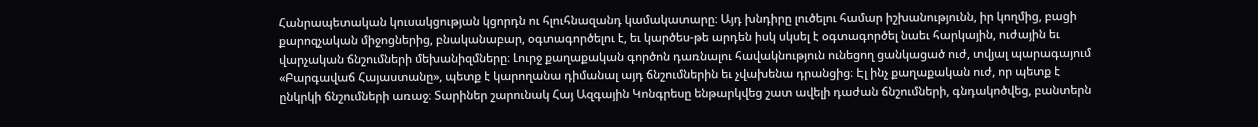Հանրապետական կուսակցության կցորդն ու հլուհնազանդ կամակատարը։ Այդ խնդիրը լուծելու համար իշխանությունն, իր կողմից, բացի քարոզչական միջոցներից, բնականաբար, օգտագործելու է, եւ կարծես-թե արդեն իսկ սկսել է օգտագործել նաեւ հարկային, ուժային եւ վարչական ճնշումների մեխանիզմները։ Լուրջ քաղաքական գործոն դառնալու հավակնություն ունեցող ցանկացած ուժ, տվյալ պարագայում «Բարգավաճ Հայաստանը», պետք է կարողանա դիմանալ այդ ճնշումներին եւ չվախենա դրանցից։ Էլ ինչ քաղաքական ուժ, որ պետք է ընկրկի ճնշումների առաջ։ Տարիներ շարունակ Հայ Ազգային Կոնգրեսը ենթարկվեց շատ ավելի դաժան ճնշումների, գնդակոծվեց, բանտերն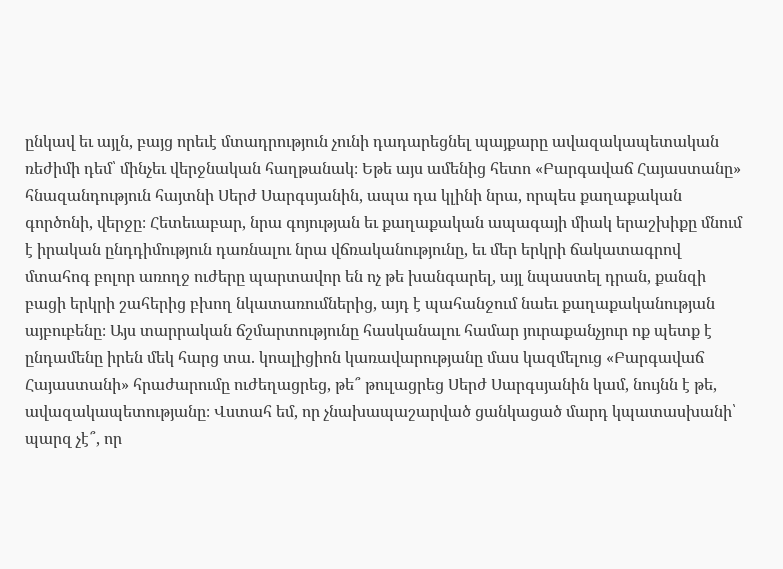ընկավ եւ այլն, բայց որեւէ մտադրություն չունի դադարեցնել պայքարը ավազակապետական ռեժիմի դեմ՝ մինչեւ վերջնական հաղթանակ։ Եթե այս ամենից հետո «Բարգավաճ Հայաստանը» հնազանդություն հայտնի Սերժ Սարգսյանին, ապա դա կլինի նրա, որպես քաղաքական գործոնի, վերջը։ Հետեւաբար, նրա գոյության եւ քաղաքական ապագայի միակ երաշխիքը մնում է իրական ընդդիմություն դառնալու նրա վճռականությունը, եւ մեր երկրի ճակատագրով մտահոգ բոլոր առողջ ուժերը պարտավոր են ոչ թե խանգարել, այլ նպաստել դրան, քանզի բացի երկրի շահերից բխող նկատառումներից, այդ է պահանջում նաեւ քաղաքականության այբուբենը։ Այս տարրական ճշմարտությունը հասկանալու համար յուրաքանչյուր ոք պետք է ընդամենը իրեն մեկ հարց տա. կոալիցիոն կառավարությանը մաս կազմելուց «Բարգավաճ Հայաստանի» հրաժարումը ուժեղացրեց, թե՞ թուլացրեց Սերժ Սարգսյանին կամ, նույնն է թե, ավազակապետությանը։ Վստահ եմ, որ չնախապաշարված ցանկացած մարդ կպատասխանի՝ պարզ չէ՞, որ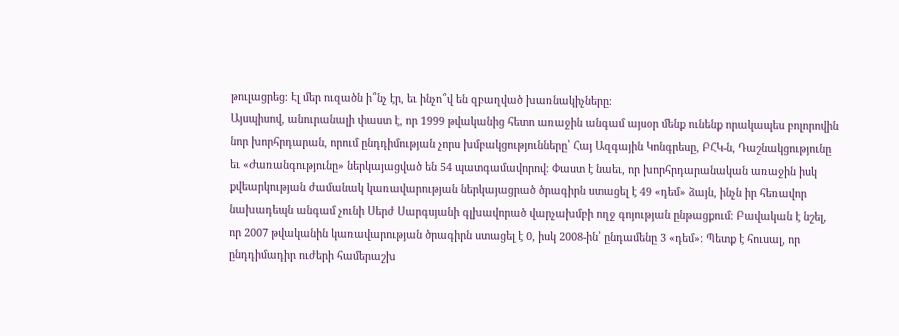թուլացրեց։ Էլ մեր ուզածն ի՞նչ էր, եւ ինչո՞վ են զբաղված խառնակիչները։
Այսպիսով, անուրանալի փաստ է, որ 1999 թվականից հետո առաջին անգամ այսօր մենք ունենք որակապես բոլորովին նոր խորհրդարան, որում ընդդիմության չորս խմբակցությունները՝ Հայ Ազգային Կոնգրեսը, ԲՀԿ-ն, Դաշնակցությունը եւ «Ժառանգությունը» ներկայացված են 54 պատգամավորով։ Փաստ է նաեւ, որ խորհրդարանական առաջին իսկ քվեարկության ժամանակ կառավարության ներկայացրած ծրագիրն ստացել է 49 «դեմ» ձայն, ինչն իր հեռավոր նախադեպն անգամ չունի Սերժ Սարգսյանի գլխավորած վարչախմբի ողջ գոյության ընթացքում։ Բավական է նշել, որ 2007 թվականին կառավարության ծրագիրն ստացել է 0, իսկ 2008-ին՝ ընդամենը 3 «դեմ»։ Պետք է հուսալ, որ ընդդիմադիր ուժերի համերաշխ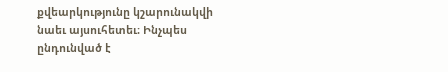քվեարկությունը կշարունակվի նաեւ այսուհետեւ։ Ինչպես ընդունված է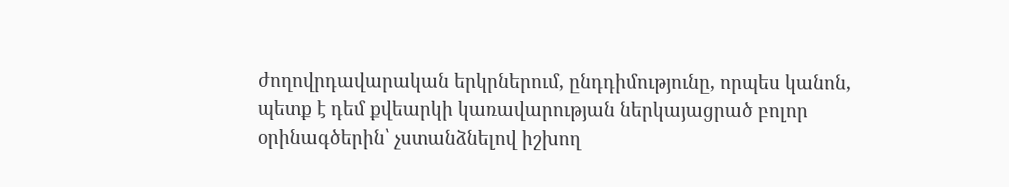ժողովրդավարական երկրներում, ընդդիմությունը, որպես կանոն, պետք է դեմ քվեարկի կառավարության ներկայացրած բոլոր օրինագծերին՝ չստանձնելով իշխող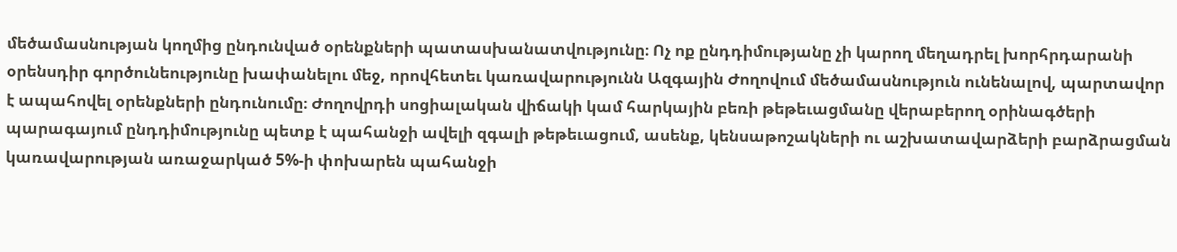մեծամասնության կողմից ընդունված օրենքների պատասխանատվությունը։ Ոչ ոք ընդդիմությանը չի կարող մեղադրել խորհրդարանի օրենսդիր գործունեությունը խափանելու մեջ, որովհետեւ կառավարությունն Ազգային Ժողովում մեծամասնություն ունենալով, պարտավոր է ապահովել օրենքների ընդունումը։ Ժողովրդի սոցիալական վիճակի կամ հարկային բեռի թեթեւացմանը վերաբերող օրինագծերի պարագայում ընդդիմությունը պետք է պահանջի ավելի զգալի թեթեւացում, ասենք, կենսաթոշակների ու աշխատավարձերի բարձրացման կառավարության առաջարկած 5%-ի փոխարեն պահանջի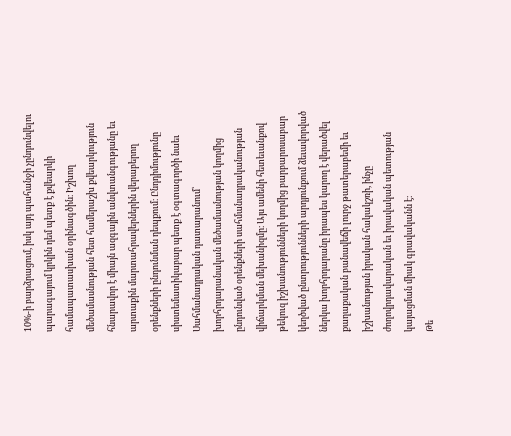10%-ի բարձրացում, իսկ այդ պահանջի չընդունվելու պարագայում կրկին դեմ պետք է քվեարկի համապատասխան օրինագծին։ Իշխող մեծամասնության հետ համերաշխ քվեարկություն հնարավոր է միայն ազգային անվտանգությանը եւ արտաքին մարտահրավերներին վերաբերող օրենքների ընդունման դեպքում։ Ընդդիմությունը սիստեմատիկաբար պետք է օգտագործի նաեւ Սահմանադրական դատարանում՝ խորհրդարանական մեծամասնության կողմից ընդունված օրենքների սահմանադրականության վիճարկման մեխանիզմը։ Այս ամենի հետեւանքով թեկուզ իշխանությունների կողմից բարբարոսաբար կեղծված ընտրությունների արդյունքում ձեւավորված ներկա խորհրդարանը իրապես կարող է վերածվել քաղաքական բանավեճի լուրջ թատերաբեմի եւ իշխանության իրական հակակշռի, ինչը ժողովրդավարական եւ իրավական պետության կայացման միակ գրավականն է։
Թե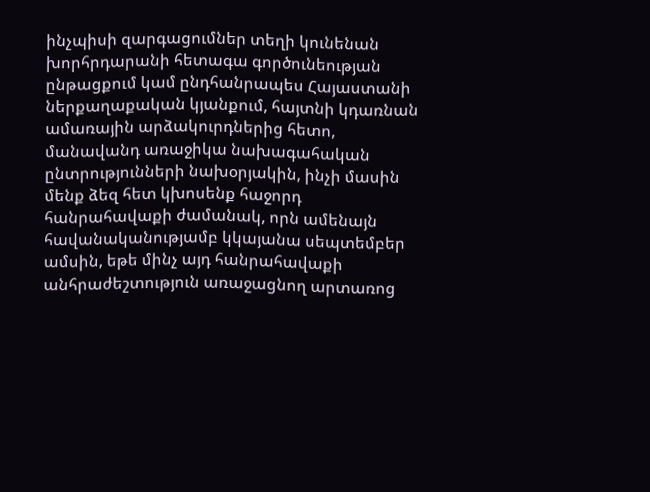ինչպիսի զարգացումներ տեղի կունենան խորհրդարանի հետագա գործունեության ընթացքում կամ ընդհանրապես Հայաստանի ներքաղաքական կյանքում, հայտնի կդառնան ամառային արձակուրդներից հետո, մանավանդ առաջիկա նախագահական ընտրությունների նախօրյակին, ինչի մասին մենք ձեզ հետ կխոսենք հաջորդ հանրահավաքի ժամանակ, որն ամենայն հավանականությամբ կկայանա սեպտեմբեր ամսին, եթե մինչ այդ հանրահավաքի անհրաժեշտություն առաջացնող արտառոց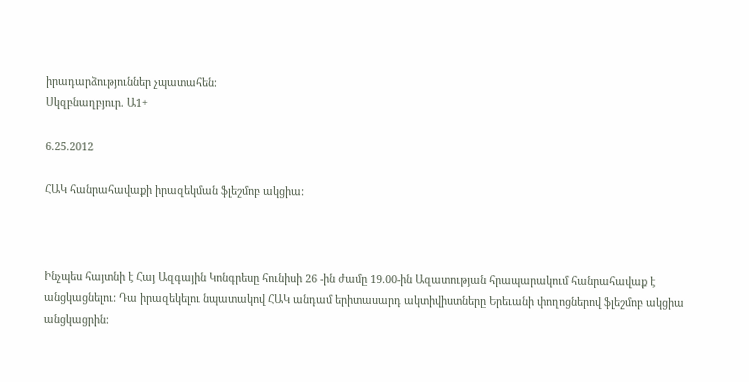իրադարձություններ չպատահեն։
Սկզբնաղբյուր. Ա1+

6.25.2012

ՀԱԿ հանրահավաքի իրազեկման ֆլեշմոբ ակցիա:



Ինչպես հայտնի է Հայ Ազգային Կոնգրեսը հունիսի 26 -ին ժամը 19.00-ին Ազատության հրապարակում հանրահավաք է անցկացնելու: Դա իրազեկելու նպատակով ՀԱԿ անդամ երիտասարդ ակտիվիստները Երեւանի փողոցներով ֆլեշմոբ ակցիա անցկացրին: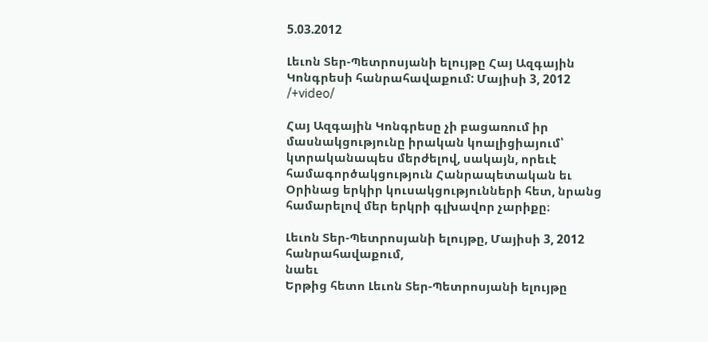5.03.2012

Լեւոն Տեր-Պետրոսյանի ելույթը Հայ Ազգային Կոնգրեսի հանրահավաքում: Մայիսի 3, 2012 /+video/

Հայ Ազգային Կոնգրեսը չի բացառում իր մասնակցությունը իրական կոալիցիայում՝ կտրականապես մերժելով, սակայն, որեւէ համագործակցություն Հանրապետական եւ Օրինաց երկիր կուսակցությունների հետ, նրանց համարելով մեր երկրի գլխավոր չարիքը։

Լեւոն Տեր-Պետրոսյանի ելույթը, Մայիսի 3, 2012 հանրահավաքում,
նաեւ
Երթից հետո Լեւոն Տեր-Պետրոսյանի ելույթը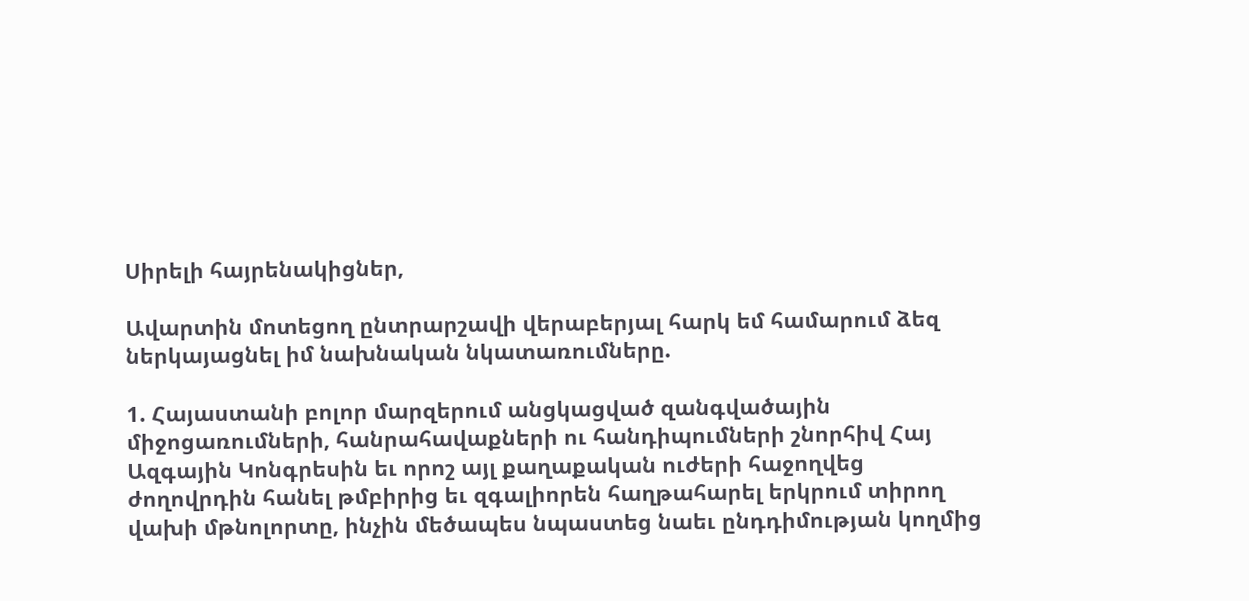Սիրելի հայրենակիցներ,

Ավարտին մոտեցող ընտրարշավի վերաբերյալ հարկ եմ համարում ձեզ ներկայացնել իմ նախնական նկատառումները.

1. Հայաստանի բոլոր մարզերում անցկացված զանգվածային միջոցառումների, հանրահավաքների ու հանդիպումների շնորհիվ Հայ Ազգային Կոնգրեսին եւ որոշ այլ քաղաքական ուժերի հաջողվեց ժողովրդին հանել թմբիրից եւ զգալիորեն հաղթահարել երկրում տիրող վախի մթնոլորտը, ինչին մեծապես նպաստեց նաեւ ընդդիմության կողմից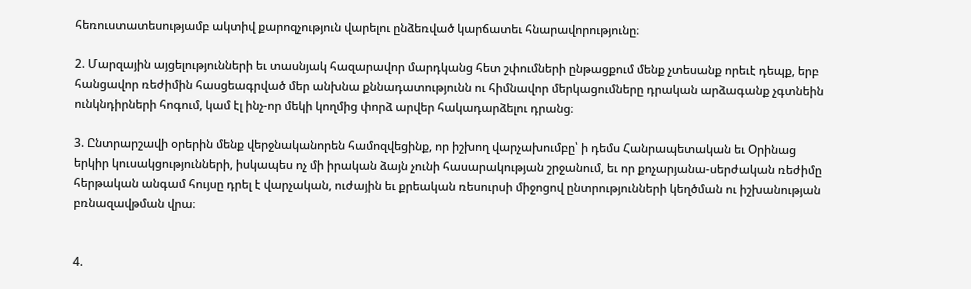հեռուստատեսությամբ ակտիվ քարոզչություն վարելու ընձեռված կարճատեւ հնարավորությունը։

2. Մարզային այցելությունների եւ տասնյակ հազարավոր մարդկանց հետ շփումների ընթացքում մենք չտեսանք որեւէ դեպք, երբ հանցավոր ռեժիմին հասցեագրված մեր անխնա քննադատությունն ու հիմնավոր մերկացումները դրական արձագանք չգտնեին ունկնդիրների հոգում, կամ էլ ինչ-որ մեկի կողմից փորձ արվեր հակադարձելու դրանց։

3. Ընտրարշավի օրերին մենք վերջնականորեն համոզվեցինք, որ իշխող վարչախումբը՝ ի դեմս Հանրապետական եւ Օրինաց երկիր կուսակցությունների, իսկապես ոչ մի իրական ձայն չունի հասարակության շրջանում, եւ որ քոչարյանա-սերժական ռեժիմը հերթական անգամ հույսը դրել է վարչական, ուժային եւ քրեական ռեսուրսի միջոցով ընտրությունների կեղծման ու իշխանության բռնազավթման վրա։


4.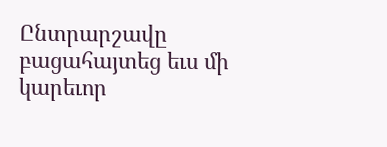Ընտրարշավը բացահայտեց եւս մի կարեւոր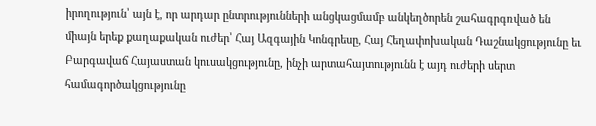իրողություն՝ այն է, որ արդար ընտրությունների անցկացմամբ անկեղծորեն շահագրգռված են միայն երեք քաղաքական ուժեր՝ Հայ Ազգային Կոնգրեսը, Հայ Հեղափոխական Դաշնակցությունը եւ Բարգավաճ Հայաստան կուսակցությունը, ինչի արտահայտությունն է այդ ուժերի սերտ համագործակցությունը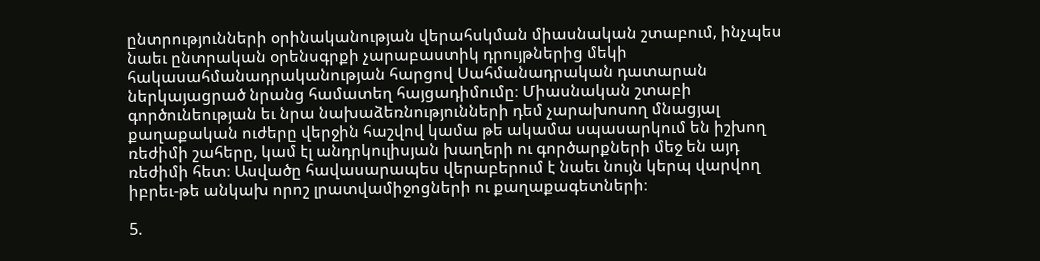ընտրությունների օրինականության վերահսկման միասնական շտաբում, ինչպես նաեւ ընտրական օրենսգրքի չարաբաստիկ դրույթներից մեկի հակասահմանադրականության հարցով Սահմանադրական դատարան ներկայացրած նրանց համատեղ հայցադիմումը։ Միասնական շտաբի գործունեության եւ նրա նախաձեռնությունների դեմ չարախոսող մնացյալ քաղաքական ուժերը վերջին հաշվով կամա թե ակամա սպասարկում են իշխող ռեժիմի շահերը, կամ էլ անդրկուլիսյան խաղերի ու գործարքների մեջ են այդ ռեժիմի հետ։ Ասվածը հավասարապես վերաբերում է նաեւ նույն կերպ վարվող իբրեւ-թե անկախ որոշ լրատվամիջոցների ու քաղաքագետների։

5.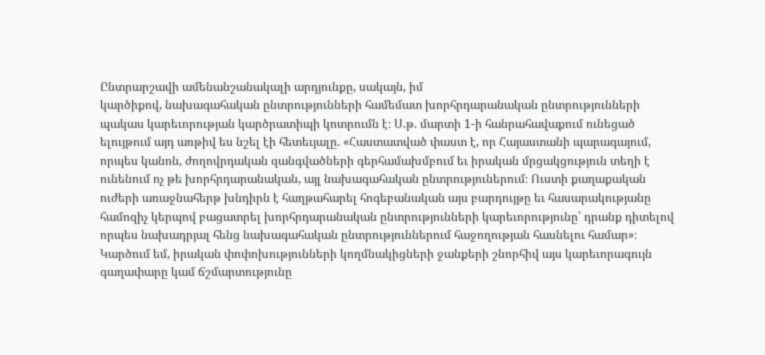Ընտրարշավի ամենանշանակալի արդյունքը, սակայն, իմ
կարծիքով, նախագահական ընտրությունների համեմատ խորհրդարանական ընտրությունների պակաս կարեւորության կարծրատիպի կոտրումն է։ Ս.թ. մարտի 1-ի հանրահավաքում ունեցած ելույթում այդ առթիվ ես նշել էի հետեւյալը. «Հաստատված փաստ է, որ Հայաստանի պարագայում, որպես կանոն, ժողովրդական զանգվածների գերհամախմբում եւ իրական մրցակցություն տեղի է ունենում ոչ թե խորհրդարանական, այլ նախագահական ընտրություներում։ Ուստի քաղաքական ուժերի առաջնահերթ խնդիրն է հաղթահարել հոգեբանական այս բարդույթը եւ հասարակությանը համոզիչ կերպով բացատրել խորհրդարանական ընտրությունների կարեւորությունը՝ դրանք դիտելով որպես նախադրյալ հենց նախագահական ընտրություններում հաջողության հասնելու համար»։ Կարծում եմ, իրական փոփոխությունների կողմնակիցների ջանքերի շնորհիվ այս կարեւորագույն գաղափարը կամ ճշմարտությունը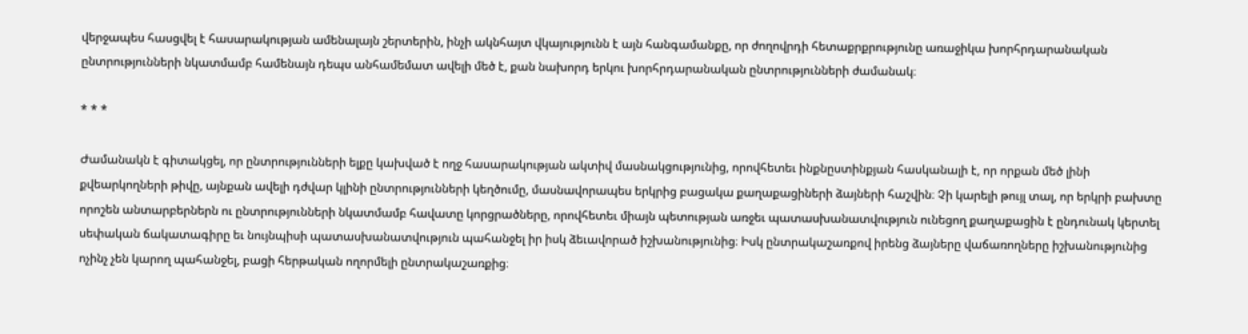վերջապես հասցվել է հասարակության ամենալայն շերտերին, ինչի ակնհայտ վկայությունն է այն հանգամանքը, որ ժողովրդի հետաքրքրությունը առաջիկա խորհրդարանական ընտրությունների նկատմամբ համենայն դեպս անհամեմատ ավելի մեծ է, քան նախորդ երկու խորհրդարանական ընտրությունների ժամանակ։

* * *

Ժամանակն է գիտակցել, որ ընտրությունների ելքը կախված է ողջ հասարակության ակտիվ մասնակցությունից, որովհետեւ ինքնըստինքյան հասկանալի է, որ որքան մեծ լինի քվեարկողների թիվը, այնքան ավելի դժվար կլինի ընտրությունների կեղծումը, մասնավորապես երկրից բացակա քաղաքացիների ձայների հաշվին։ Չի կարելի թույլ տալ, որ երկրի բախտը որոշեն անտարբերներն ու ընտրությունների նկատմամբ հավատը կորցրածները, որովհետեւ միայն պետության առջեւ պատասխանատվություն ունեցող քաղաքացին է ընդունակ կերտել սեփական ճակատագիրը եւ նույնպիսի պատասխանատվություն պահանջել իր իսկ ձեւավորած իշխանությունից։ Իսկ ընտրակաշառքով իրենց ձայները վաճառողները իշխանությունից ոչինչ չեն կարող պահանջել, բացի հերթական ողորմելի ընտրակաշառքից։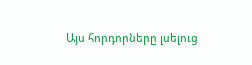Այս հորդորները լսելուց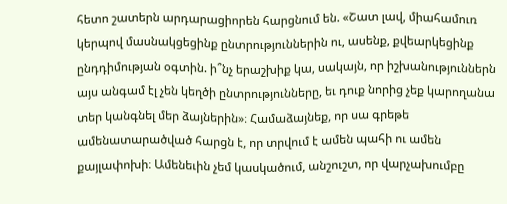հետո շատերն արդարացիորեն հարցնում են. «Շատ լավ, միահամուռ կերպով մասնակցեցինք ընտրություններին ու, ասենք, քվեարկեցինք ընդդիմության օգտին. ի՞նչ երաշխիք կա, սակայն, որ իշխանություններն այս անգամ էլ չեն կեղծի ընտրությունները, եւ դուք նորից չեք կարողանա տեր կանգնել մեր ձայներին»։ Համաձայնեք, որ սա գրեթե ամենատարածված հարցն է, որ տրվում է ամեն պահի ու ամեն քայլափոխի։ Ամենեւին չեմ կասկածում, անշուշտ, որ վարչախումբը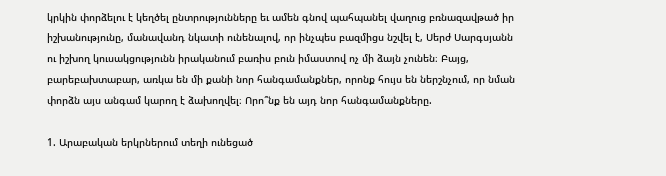կրկին փորձելու է կեղծել ընտրությունները եւ ամեն գնով պահպանել վաղուց բռնազավթած իր իշխանությունը, մանավանդ նկատի ունենալով, որ ինչպես բազմիցս նշվել է, Սերժ Սարգսյանն ու իշխող կուսակցությունն իրականում բառիս բուն իմաստով ոչ մի ձայն չունեն։ Բայց, բարեբախտաբար, առկա են մի քանի նոր հանգամանքներ, որոնք հույս են ներշնչում, որ նման փորձն այս անգամ կարող է ձախողվել։ Որո՞նք են այդ նոր հանգամանքները.

1. Արաբական երկրներում տեղի ունեցած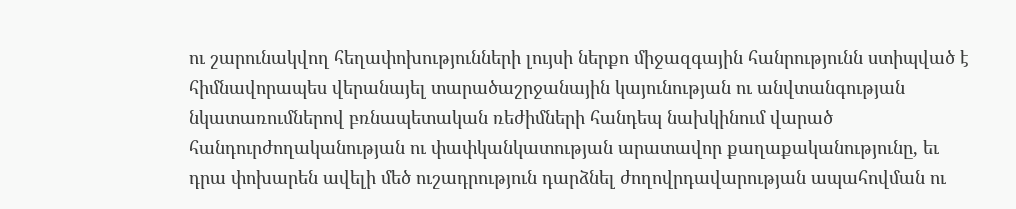ու շարունակվող հեղափոխությունների լույսի ներքո միջազգային հանրությունն ստիպված է հիմնավորապես վերանայել տարածաշրջանային կայունության ու անվտանգության նկատառումներով բռնապետական ռեժիմների հանդեպ նախկինում վարած հանդուրժողականության ու փափկանկատության արատավոր քաղաքականությունը, եւ դրա փոխարեն ավելի մեծ ուշադրություն դարձնել ժողովրդավարության ապահովման ու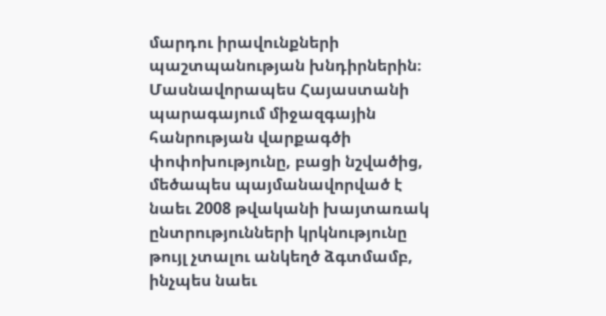մարդու իրավունքների պաշտպանության խնդիրներին։ Մասնավորապես Հայաստանի պարագայում միջազգային հանրության վարքագծի փոփոխությունը, բացի նշվածից, մեծապես պայմանավորված է նաեւ 2008 թվականի խայտառակ ընտրությունների կրկնությունը թույլ չտալու անկեղծ ձգտմամբ, ինչպես նաեւ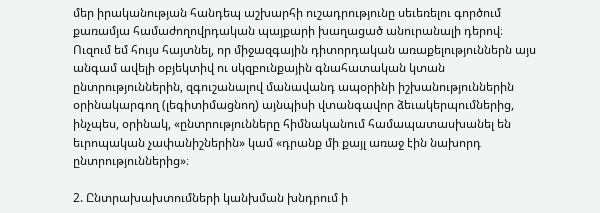մեր իրականության հանդեպ աշխարհի ուշադրությունը սեւեռելու գործում քառամյա համաժողովրդական պայքարի խաղացած անուրանալի դերով։ Ուզում եմ հույս հայտնել, որ միջազգային դիտորդական առաքելություններն այս անգամ ավելի օբյեկտիվ ու սկզբունքային գնահատական կտան ընտրություններին, զգուշանալով մանավանդ ապօրինի իշխանություններին օրինակարգող (լեգիտիմացնող) այնպիսի վտանգավոր ձեւակերպումներից, ինչպես, օրինակ, «ընտրությունները հիմնականում համապատասխանել են եւրոպական չափանիշներին» կամ «դրանք մի քայլ առաջ էին նախորդ ընտրություններից»։

2. Ընտրախախտումների կանխման խնդրում ի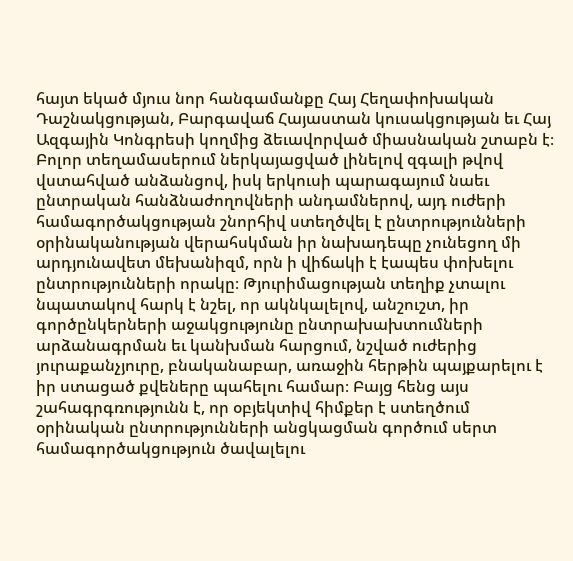հայտ եկած մյուս նոր հանգամանքը Հայ Հեղափոխական Դաշնակցության, Բարգավաճ Հայաստան կուսակցության եւ Հայ Ազգային Կոնգրեսի կողմից ձեւավորված միասնական շտաբն է։ Բոլոր տեղամասերում ներկայացված լինելով զգալի թվով վստահված անձանցով, իսկ երկուսի պարագայում նաեւ ընտրական հանձնաժողովների անդամներով, այդ ուժերի համագործակցության շնորհիվ ստեղծվել է ընտրությունների օրինականության վերահսկման իր նախադեպը չունեցող մի արդյունավետ մեխանիզմ, որն ի վիճակի է էապես փոխելու ընտրությունների որակը։ Թյուրիմացության տեղիք չտալու նպատակով հարկ է նշել, որ ակնկալելով, անշուշտ, իր գործընկերների աջակցությունը ընտրախախտումների արձանագրման եւ կանխման հարցում, նշված ուժերից յուրաքանչյուրը, բնականաբար, առաջին հերթին պայքարելու է իր ստացած քվեները պահելու համար։ Բայց հենց այս շահագրգռությունն է, որ օբյեկտիվ հիմքեր է ստեղծում օրինական ընտրությունների անցկացման գործում սերտ համագործակցություն ծավալելու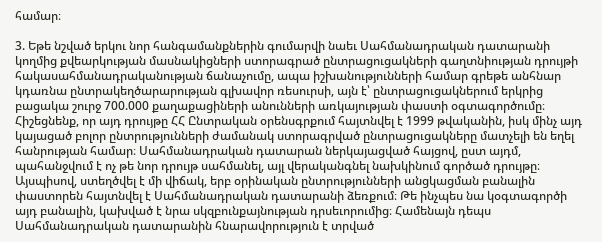համար։

3. Եթե նշված երկու նոր հանգամանքներին գումարվի նաեւ Սահմանադրական դատարանի կողմից քվեարկության մասնակիցների ստորագրած ընտրացուցակների գաղտնիության դրույթի հակասահմանադրականության ճանաչումը, ապա իշխանությունների համար գրեթե անհնար կդառնա ընտրակեղծարարության գլխավոր ռեսուրսի, այն է՝ ընտրացուցակներում երկրից բացակա շուրջ 700.000 քաղաքացիների անունների առկայության փաստի օգտագործումը։ Հիշեցնենք, որ այդ դրույթը ՀՀ Ընտրական օրենսգրքում հայտնվել է 1999 թվականին, իսկ մինչ այդ կայացած բոլոր ընտրությունների ժամանակ ստորագրված ընտրացուցակները մատչելի են եղել հանրության համար։ Սահմանադրական դատարան ներկայացված հայցով, ըստ այդմ, պահանջվում է ոչ թե նոր դրույթ սահմանել, այլ վերականգնել նախկինում գործած դրույթը։ Այսպիսով, ստեղծվել է մի վիճակ, երբ օրինական ընտրությունների անցկացման բանալին փաստորեն հայտնվել է Սահմանադրական դատարանի ձեռքում։ Թե ինչպես նա կօգտագործի այդ բանալին, կախված է նրա սկզբունքայնության դրսեւորումից։ Համենայն դեպս Սահմանադրական դատարանին հնարավորություն է տրված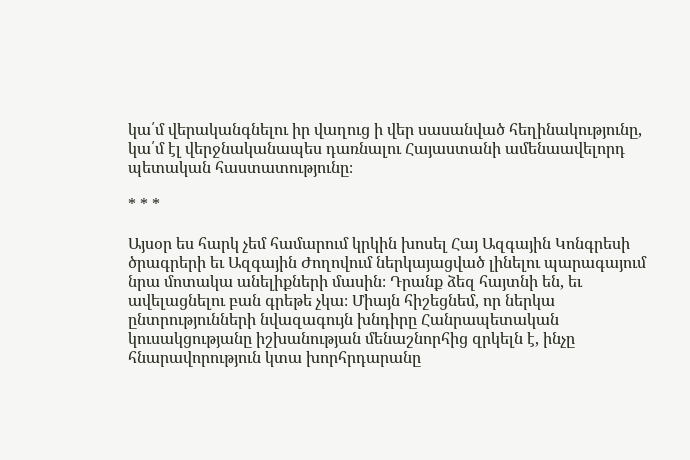կա՛մ վերականգնելու իր վաղուց ի վեր սասանված հեղինակությունը, կա՛մ էլ վերջնականապես դառնալու Հայաստանի ամենաավելորդ պետական հաստատությունը։

* * *

Այսօր ես հարկ չեմ համարում կրկին խոսել Հայ Ազգային Կոնգրեսի ծրագրերի եւ Ազգային Ժողովում ներկայացված լինելու պարագայում նրա մոտակա անելիքների մասին։ Դրանք ձեզ հայտնի են, եւ ավելացնելու բան գրեթե չկա։ Միայն հիշեցնեմ, որ ներկա ընտրությունների նվազագույն խնդիրը Հանրապետական կուսակցությանը իշխանության մենաշնորհից զրկելն է, ինչը հնարավորություն կտա խորհրդարանը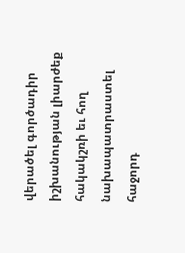վերածել գործադիր իշխանության լիարժեք հակակշռի եւ հող նախապատրաստել հաջորդ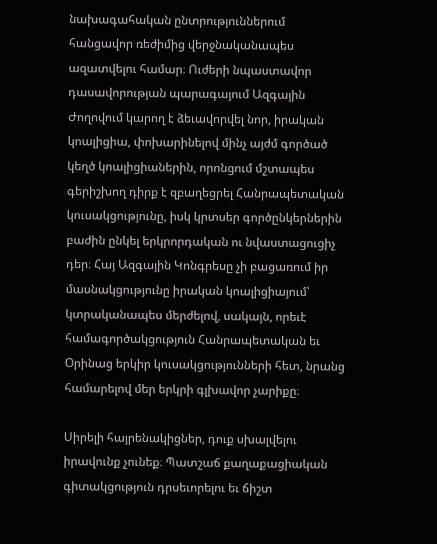նախագահական ընտրություններում հանցավոր ռեժիմից վերջնականապես ազատվելու համար։ Ուժերի նպաստավոր դասավորության պարագայում Ազգային Ժողովում կարող է ձեւավորվել նոր, իրական կոալիցիա, փոխարինելով մինչ այժմ գործած կեղծ կոալիցիաներին, որոնցում մշտապես գերիշխող դիրք է զբաղեցրել Հանրապետական կուսակցությունը, իսկ կրտսեր գործընկերներին բաժին ընկել երկրորդական ու նվաստացուցիչ դեր։ Հայ Ազգային Կոնգրեսը չի բացառում իր մասնակցությունը իրական կոալիցիայում՝ կտրականապես մերժելով, սակայն, որեւէ համագործակցություն Հանրապետական եւ Օրինաց երկիր կուսակցությունների հետ, նրանց համարելով մեր երկրի գլխավոր չարիքը։

Սիրելի հայրենակիցներ, դուք սխալվելու իրավունք չունեք։ Պատշաճ քաղաքացիական գիտակցություն դրսեւորելու եւ ճիշտ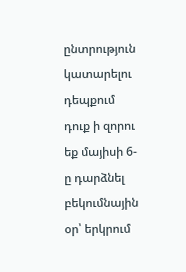ընտրություն կատարելու դեպքում դուք ի զորու եք մայիսի 6-ը դարձնել բեկումնային օր՝ երկրում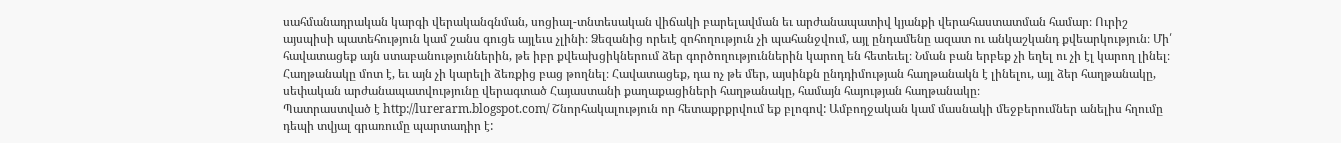սահմանադրական կարգի վերականգնման, սոցիալ-տնտեսական վիճակի բարելավման եւ արժանապատիվ կյանքի վերահաստատման համար։ Ուրիշ այսպիսի պատեհություն կամ շանս գուցե այլեւս չլինի։ Ձեզանից որեւէ զոհողություն չի պահանջվում, այլ ընդամենը ազատ ու անկաշկանդ քվեարկություն։ Մի՛ հավատացեք այն ստաբանություններին, թե իբր քվեախցիկներում ձեր գործողություններին կարող են հետեւել։ Նման բան երբեք չի եղել ու չի էլ կարող լինել։ Հաղթանակը մոտ է, եւ այն չի կարելի ձեռքից բաց թողնել։ Հավատացեք, դա ոչ թե մեր, այսինքն ընդդիմության հաղթանակն է լինելու, այլ ձեր հաղթանակը, սեփական արժանապատվությունը վերագտած Հայաստանի քաղաքացիների հաղթանակը, համայն հայության հաղթանակը։
Պատրաստված է http://lurerarm.blogspot.com/ Շնորհակալություն որ հետաքրքրվում եք բլոգով: Ամբողջական կամ մասնակի մեջբերումներ անելիս հղումը դեպի տվյալ գրառումը պարտադիր է: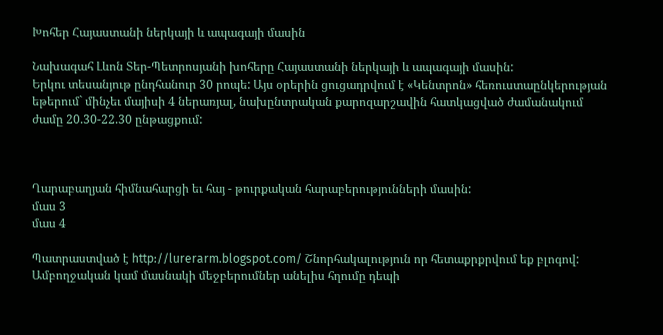Խոհեր Հայաստանի ներկայի և ապագայի մասին

Նախագահ Լևոն Տեր-Պետրոսյանի խոհերը Հայաստանի ներկայի և ապագայի մասին:
Երկու տեսանյութ ընդհանուր 30 րոպե: Այս օրերին ցուցադրվում է «Կենտրոն» հեռուստաընկերության եթերում` մինչեւ մայիսի 4 ներառյալ, նախընտրական քարոզարշավին հատկացված ժամանակում ժամը 20.30-22.30 ընթացքում:



Ղարաբաղյան հիմնահարցի եւ հայ - թուրքական հարաբերությունների մասին:
մաս 3
մաս 4

Պատրաստված է http://lurerarm.blogspot.com/ Շնորհակալություն որ հետաքրքրվում եք բլոգով: Ամբողջական կամ մասնակի մեջբերումներ անելիս հղումը դեպի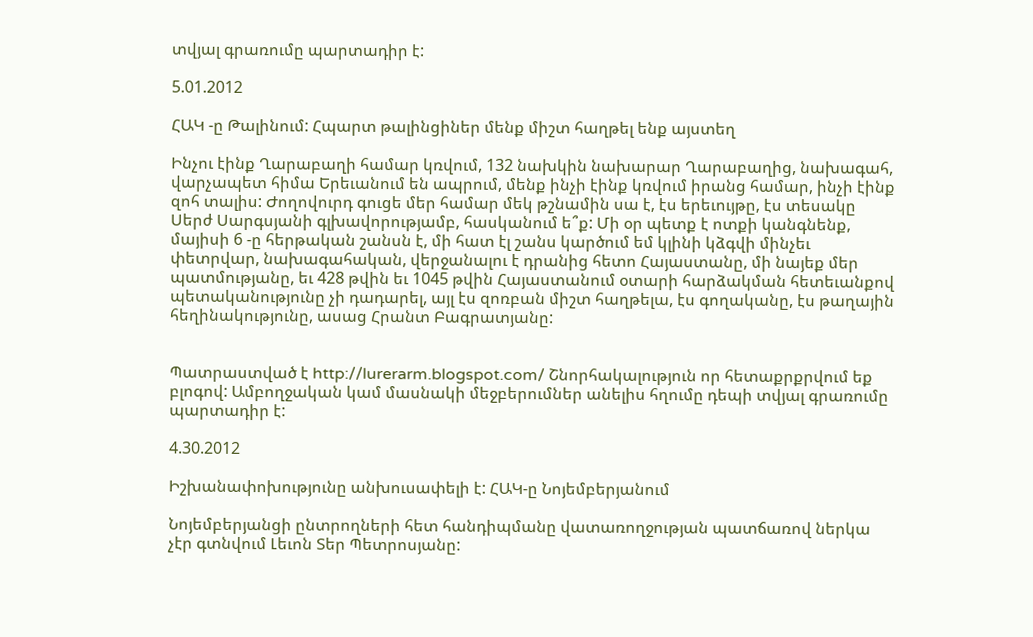տվյալ գրառումը պարտադիր է:

5.01.2012

ՀԱԿ -ը Թալինում: Հպարտ թալինցիներ մենք միշտ հաղթել ենք այստեղ

Ինչու էինք Ղարաբաղի համար կռվում, 132 նախկին նախարար Ղարաբաղից, նախագահ, վարչապետ հիմա Երեւանում են ապրում, մենք ինչի էինք կռվում իրանց համար, ինչի էինք զոհ տալիս: Ժողովուրդ գուցե մեր համար մեկ թշնամին սա է, էս երեւույթը, էս տեսակը Սերժ Սարգսյանի գլխավորությամբ, հասկանում ե՞ք: Մի օր պետք է ոտքի կանգնենք, մայիսի 6 -ը հերթական շանսն է, մի հատ էլ շանս կարծում եմ կլինի կձգվի մինչեւ փետրվար, նախագահական, վերջանալու է դրանից հետո Հայաստանը, մի նայեք մեր պատմությանը, եւ 428 թվին եւ 1045 թվին Հայաստանում օտարի հարձակման հետեւանքով պետականությունը չի դադարել, այլ էս զոռբան միշտ հաղթելա, էս գողականը, էս թաղային հեղինակությունը, ասաց Հրանտ Բագրատյանը:


Պատրաստված է http://lurerarm.blogspot.com/ Շնորհակալություն որ հետաքրքրվում եք բլոգով: Ամբողջական կամ մասնակի մեջբերումներ անելիս հղումը դեպի տվյալ գրառումը պարտադիր է:

4.30.2012

Իշխանափոխությունը անխուսափելի է: ՀԱԿ-ը Նոյեմբերյանում

Նոյեմբերյանցի ընտրողների հետ հանդիպմանը վատառողջության պատճառով ներկա չէր գտնվում Լեւոն Տեր Պետրոսյանը: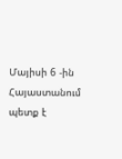Մայիսի 6 -ին Հայաստանում պետք է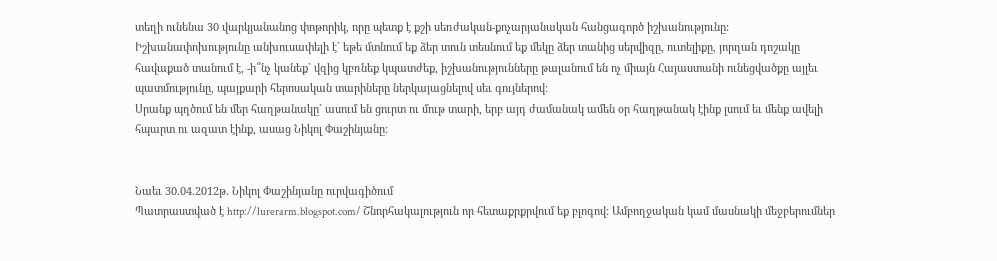տեղի ունենա 30 վարկյանանոց փոթորիկ, որը պետք է քշի սեռժական-քոչարյանական հանցագործ իշխանությունը:
Իշխանափոխությունը անխուսափելի է` եթե մտնում եք ձեր տուն տեսնում եք մեկը ձեր տանից սերվիզը, ուտելիքը, յորղան դոշակը հավաքած տանում է, -ի՞նչ կանեք` վզից կբռնեք կպատժեք, իշխանությունները թալանում են ոչ միայն Հայաստանի ունեցվածքը այլեւ պատմությունը, պայքարի հերոսական տարիները ներկայացնելով սեւ գույներով:
Սրանք պղծում են մեր հաղթանակը` ասում են ցուրտ ու մութ տարի, երբ այդ ժամանակ ամեն օր հաղթանակ էինք լսում եւ մենք ավելի հպարտ ու ազատ էինք, ասաց Նիկոլ Փաշինյանը:


Նաեւ 30.04.2012թ. Նիկոլ Փաշինյանը ուրվագիծում
Պատրաստված է http://lurerarm.blogspot.com/ Շնորհակալություն որ հետաքրքրվում եք բլոգով: Ամբողջական կամ մասնակի մեջբերումներ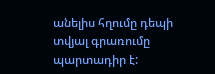անելիս հղումը դեպի տվյալ գրառումը պարտադիր է: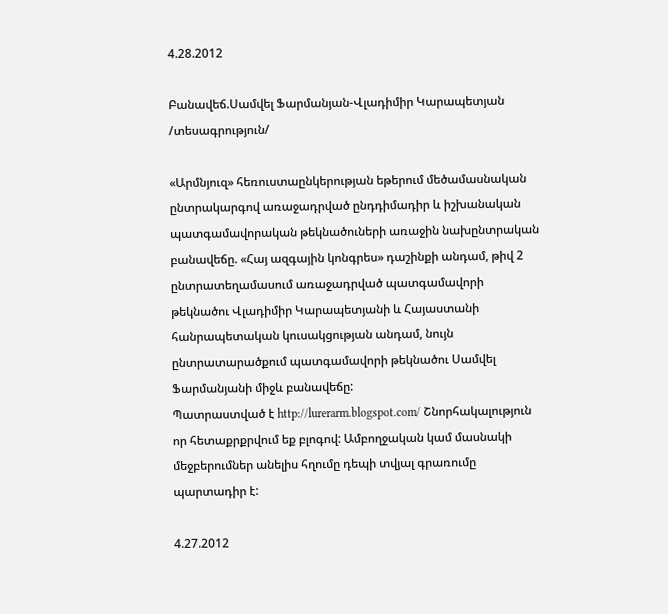4.28.2012

Բանավեճ.Սամվել Ֆարմանյան-Վլադիմիր Կարապետյան /տեսագրություն/

«Արմնյուզ» հեռուստաընկերության եթերում մեծամասնական ընտրակարգով առաջադրված ընդդիմադիր և իշխանական պատգամավորական թեկնածուների առաջին նախընտրական բանավեճը. «Հայ ազգային կոնգրես» դաշինքի անդամ, թիվ 2 ընտրատեղամասում առաջադրված պատգամավորի թեկնածու Վլադիմիր Կարապետյանի և Հայաստանի հանրապետական կուսակցության անդամ, նույն ընտրատարածքում պատգամավորի թեկնածու Սամվել Ֆարմանյանի միջև բանավեճը:
Պատրաստված է http://lurerarm.blogspot.com/ Շնորհակալություն որ հետաքրքրվում եք բլոգով: Ամբողջական կամ մասնակի մեջբերումներ անելիս հղումը դեպի տվյալ գրառումը պարտադիր է:

4.27.2012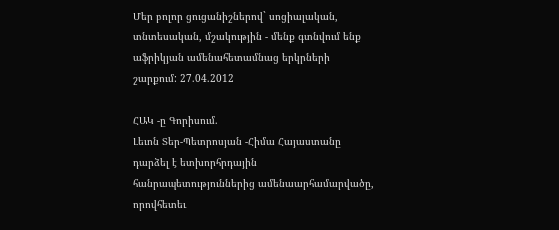Մեր բոլոր ցուցանիշներով` սոցիալական, տնտեսական, մշակությին - մենք գտնվում ենք աֆրիկյան ամենահետամնաց երկրների շարքում: 27.04.2012

ՀԱԿ -ը Գորիսում.
Լեւոն Տեր-Պետրոսյան -Հիմա Հայաստանը դարձել է ետխորհրդային հանրապետություններից ամենաարհամարվածը, որովհետեւ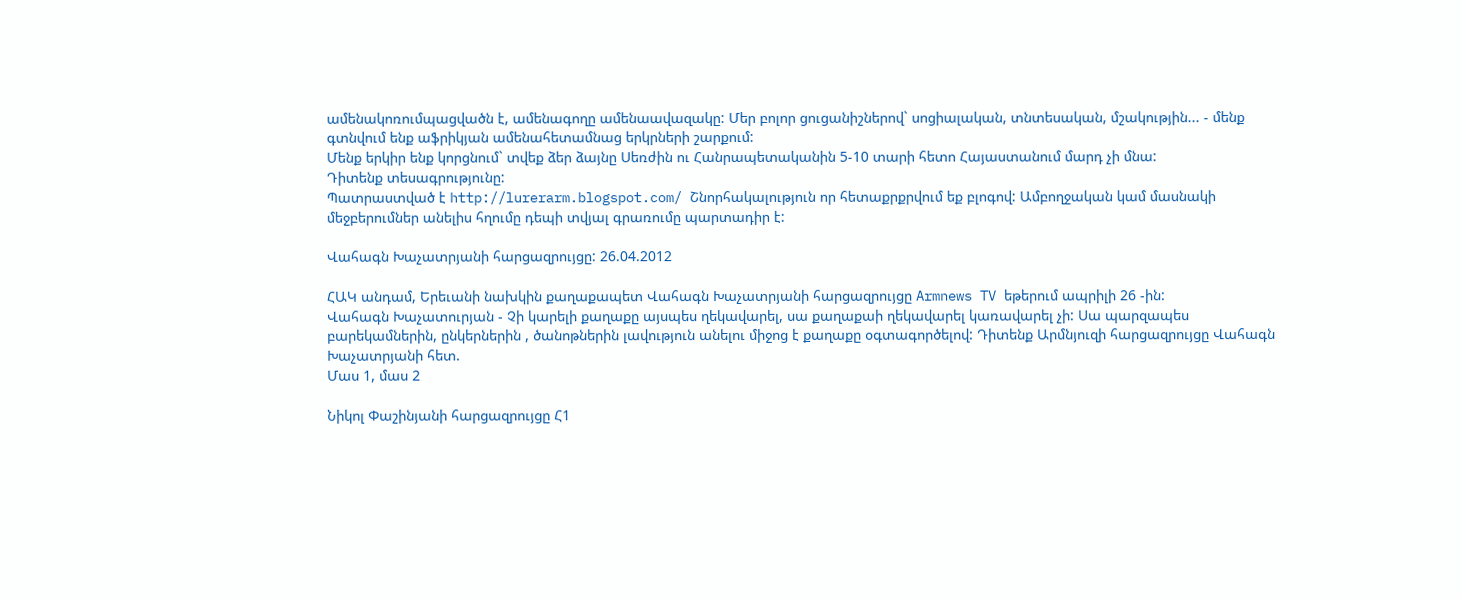ամենակոռումպացվածն է, ամենագողը ամենաավազակը: Մեր բոլոր ցուցանիշներով` սոցիալական, տնտեսական, մշակությին... - մենք գտնվում ենք աֆրիկյան ամենահետամնաց երկրների շարքում:
Մենք երկիր ենք կորցնում` տվեք ձեր ձայնը Սեռժին ու Հանրապետականին 5-10 տարի հետո Հայաստանում մարդ չի մնա:
Դիտենք տեսագրությունը:
Պատրաստված է http://lurerarm.blogspot.com/ Շնորհակալություն որ հետաքրքրվում եք բլոգով: Ամբողջական կամ մասնակի մեջբերումներ անելիս հղումը դեպի տվյալ գրառումը պարտադիր է:

Վահագն Խաչատրյանի հարցազրույցը: 26.04.2012

ՀԱԿ անդամ, Երեւանի նախկին քաղաքապետ Վահագն Խաչատրյանի հարցազրույցը Armnews TV եթերում ապրիլի 26 -ին:
Վահագն Խաչատուրյան - Չի կարելի քաղաքը այսպես ղեկավարել, սա քաղաքաի ղեկավարել կառավարել չի: Սա պարզապես բարեկամներին, ընկերներին , ծանոթներին լավություն անելու միջոց է քաղաքը օգտագործելով: Դիտենք Արմնյուզի հարցազրույցը Վահագն Խաչատրյանի հետ.
Մաս 1, մաս 2

Նիկոլ Փաշինյանի հարցազրույցը Հ1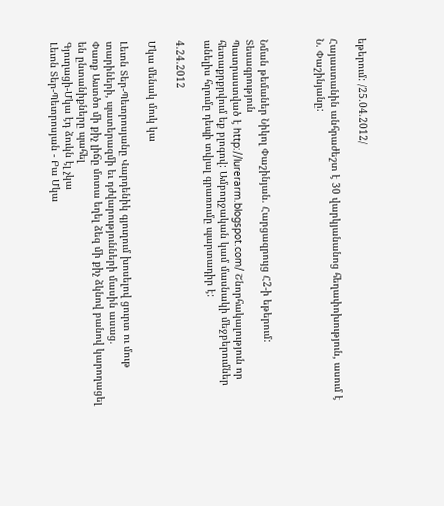եթերում: /25.04.2012/

Հայաստանին անհրաժեշտ է 30 վարկյանանոց հեղափոխություն, ասում է Ն. Փաշինյանը:



Նման թեմաներ Նիկոլ Փաշինյան. Հարցազրույց Հ2-ի եթերում: Տեսագրություն
Պատրաստված է http://lurerarm.blogspot.com/ Շնորհակալություն որ հետաքրքրվում եք բլոգով: Ամբողջական կամ մասնակի մեջբերումներ անելիս հղումը դեպի տվյալ գրառումը պարտադիր է:

4.24.2012

Մկա մենակ մուկ կա

Լեւոն Տեր-Պետրոսյանը Վարդենիկ գյուղում խոսելով ցուրտ ու մութ տարիների, պատերազմի եւ դժվարությունների մասին ասաց.
Փառք Աստծո մի քիչ լիճը մոտա եղել ձեզ մի քիչ ձկնով բանով կարողացել են ընտանիքները պահել
Գյուղացի-Մկա էդ ձուկն էլ չկա
Լեւոն Տեր-Պետրոսյան - Բա Մկա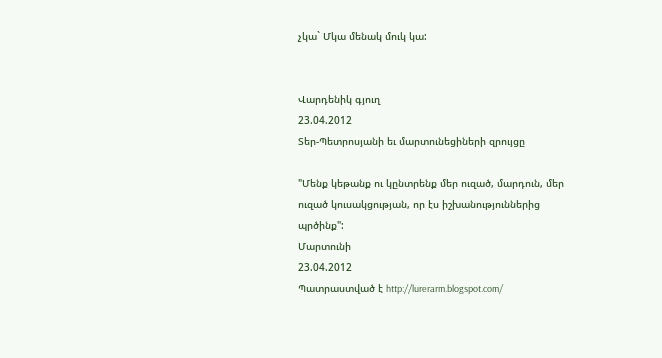չկա` Մկա մենակ մուկ կա:


Վարդենիկ գյուղ
23.04.2012
Տեր-Պետրոսյանի եւ մարտունեցիների զրույցը

"Մենք կեթանք ու կընտրենք մեր ուզած, մարդուն, մեր ուզած կուսակցության, որ էս իշխանություններից պրծինք":
Մարտունի
23.04.2012
Պատրաստված է http://lurerarm.blogspot.com/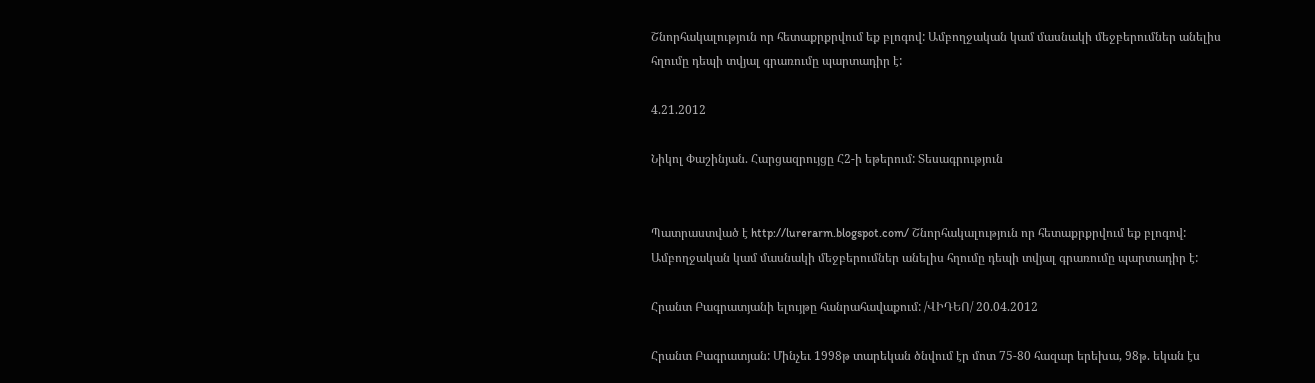Շնորհակալություն որ հետաքրքրվում եք բլոգով: Ամբողջական կամ մասնակի մեջբերումներ անելիս հղումը դեպի տվյալ գրառումը պարտադիր է:

4.21.2012

Նիկոլ Փաշինյան. Հարցազրույցը Հ2-ի եթերում: Տեսագրություն


Պատրաստված է http://lurerarm.blogspot.com/ Շնորհակալություն որ հետաքրքրվում եք բլոգով: Ամբողջական կամ մասնակի մեջբերումներ անելիս հղումը դեպի տվյալ գրառումը պարտադիր է:

Հրանտ Բագրատյանի ելույթը հանրահավաքում: /ՎԻԴԵՈ/ 20.04.2012

Հրանտ Բագրատյան: Մինչեւ 1998թ տարեկան ծնվում էր մոտ 75-80 հազար երեխա, 98թ. եկան էս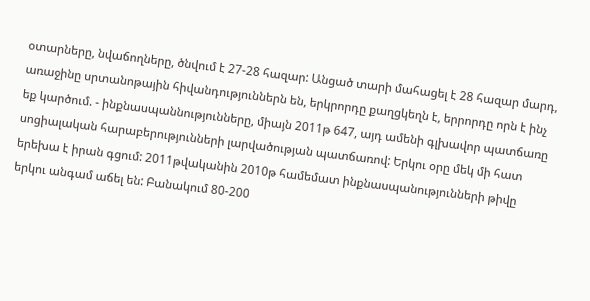օտարները, նվաճողները, ծնվում է 27-28 հազար: Անցած տարի մահացել է 28 հազար մարդ, առաջինը սրտանոթային հիվանդություններն են, երկրորդը քաղցկեղն է, երրորդը որն է ինչ եք կարծում. - ինքնասպաննությունները, միայն 2011թ 647, այդ ամենի գլխավոր պատճառը սոցիալական հարաբերությունների լարվածության պատճառով: Երկու օրը մեկ մի հատ երեխա է իրան գցում: 2011թվականին 2010թ համեմատ ինքնասպանությունների թիվը երկու անգամ աճել են: Բանակում 80-200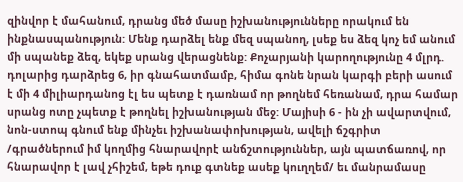զինվոր է մահանում, դրանց մեծ մասը իշխանությունները որակում են ինքնասպանություն: Մենք դարձել ենք մեզ սպանող, լսեք ես ձեզ կոչ եմ անում մի սպանեք ձեզ, եկեք սրանց վերացնենք: Քոչարյանի կարողությունը 4 մլրդ. դոլարից դարձրեց 6, իր գնահատմամբ, հիմա գոնե նրան կարգի բերի ասում է մի 4 միլիարդանոց էլ ես պետք է դառնամ որ թողնեմ հեռանամ, դրա համար սրանց ոտը չպետք է թողնել իշխանության մեջ: Մայիսի 6 - ին չի ավարտվում, նոն-ստոպ գնում ենք մինչեւ իշխանափոխության, ավելի ճշգրիտ /գրածներում իմ կողմից հնարավորէ անճշտություններ, այն պատճառով, որ հնարավոր է լավ չհիշեմ, եթե դուք գտնեք ասեք կուղղեմ/ եւ մանրամասը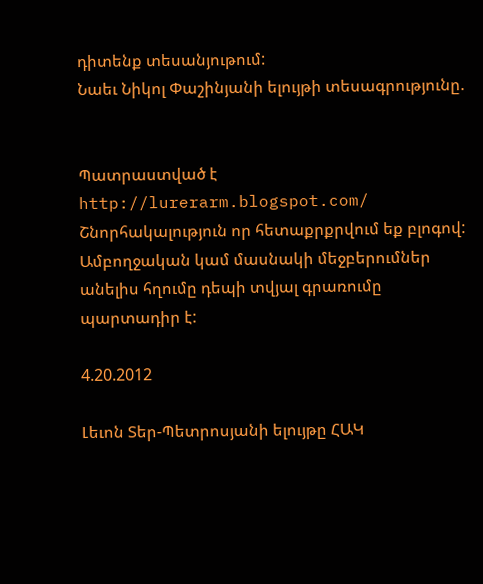դիտենք տեսանյութում:
Նաեւ Նիկոլ Փաշինյանի ելույթի տեսագրությունը.


Պատրաստված է http://lurerarm.blogspot.com/ Շնորհակալություն որ հետաքրքրվում եք բլոգով: Ամբողջական կամ մասնակի մեջբերումներ անելիս հղումը դեպի տվյալ գրառումը պարտադիր է:

4.20.2012

Լեւոն Տեր-Պետրոսյանի ելույթը ՀԱԿ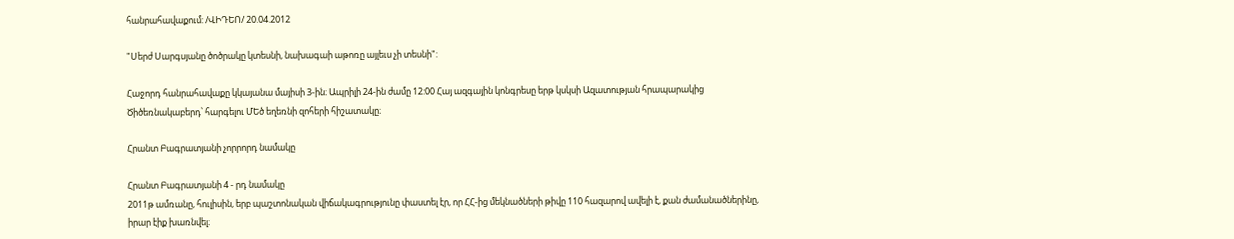հանրահավաքում: /ՎԻԴԵՈ/ 20.04.2012

"Սերժ Սարգսյանը ծոծրակը կտեսնի, նախագաի աթոռը այլեւս չի տեսնի":

Հաջորդ հանրահավաքը կկայանա մայիսի 3-ին։ Ապրիլի 24-ին ժամը 12:00 Հայ ազգային կոնգրեսը երթ կսկսի Ազատության հրապարակից Ծիծեռնակաբերդ՝ հարգելու ՄԵծ եղեռնի զոհերի հիշատակը։

Հրանտ Բագրատյանի չորրորդ նամակը

Հրանտ Բագրատյանի 4 - րդ նամակը
2011թ ամռանը, հուլիսին, երբ պաշտոնական վիճակագրությունը փաստել էր, որ ՀՀ-ից մեկնածների թիվը 110 հազարով ավելի է, քան ժամանածներինը, իրար էիք խառնվել։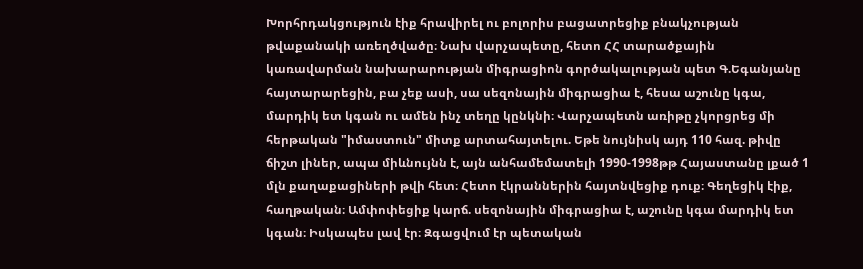Խորհրդակցություն էիք հրավիրել ու բոլորիս բացատրեցիք բնակչության թվաքանակի առեղծվածը։ Նախ վարչապետը, հետո ՀՀ տարածքային կառավարման նախարարության միգրացիոն գործակալության պետ Գ.Եգանյանը հայտարարեցին, բա չեք ասի, սա սեզոնային միգրացիա է, հեսա աշունը կգա, մարդիկ ետ կգան ու ամեն ինչ տեղը կընկնի։ Վարչապետն առիթը չկորցրեց մի հերթական "իմաստուն" միտք արտահայտելու. Եթե նույնիսկ այդ 110 հազ. թիվը ճիշտ լիներ, ապա միևնույնն է, այն անհամեմատելի 1990-1998թթ Հայաստանը լքած 1 մլն քաղաքացիների թվի հետ։ Հետո էկրաններին հայտնվեցիք դուք։ Գեղեցիկ էիք, հաղթական։ Ամփոփեցիք կարճ. սեզոնային միգրացիա է, աշունը կգա մարդիկ ետ կգան։ Իսկապես լավ էր։ Զգացվում էր պետական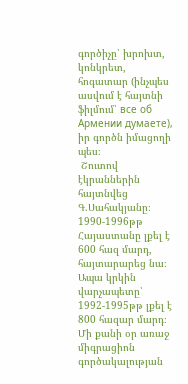գործիչը՝ խրոխտ, կոնկրետ, հոգատար (ինչպես ասվում է հայտնի ֆիլմում՝ все об Армении думаете), իր գործն իմացողի պես։
 Շուտով էկրաններին հայտնվեց Գ.Սահակյանը։ 1990-1996թթ Հայաստանը լքել է 600 հազ մարդ, հայտարարեց նա։ Ապա կրկին վարչապետը՝ 1992-1995թթ լքել է 800 հազար մարդ։ Մի քանի օր առաջ միգրացիոն գործակալության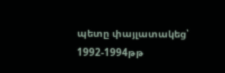պետը փայլատակեց՝ 1992-1994թթ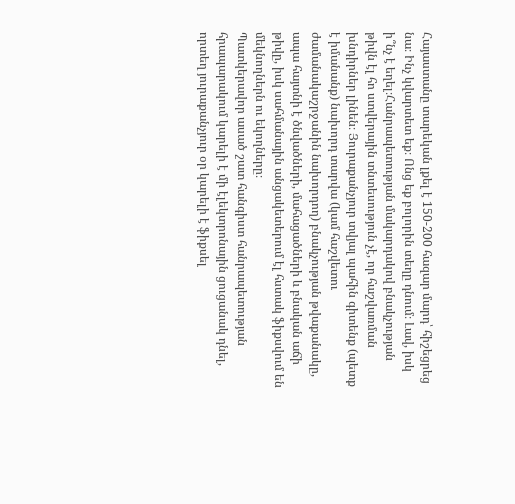Հայաստանը տարեկան լքել է 150-200 հազար մարդ՝ հիշեցրեց նա։ Ինչ կվարտետ եք։ Ոնց եք բոլորին տեղը դնում։ Լավ, իսկ ի՞նչ է եղել։Հանրապետության մակարդակով բնակչության թիվն էլ հո ստվերային տնտեսություն չէ, որ հաշվառման խնդիրներ լինեն։ Յուրաքանչյուր տվյալ պահին գիտենք (պետք է իմանանք) նախորդ տարվա (կամ հաշվետու ժամանակաշրջանին նախորդող) բնակչության թվաքանակը, ապա հայտնի է ծնվածների, մահացածների և բնական աճի թիվը, իսկ սահմանային անցակետերում էլ հստակ ֆիքսվում են մեկնողներն ու եկողները։
Պատկերավոր ասած շատ հանգիստ հանրապետության հրապարակում կարելի է մի էլեկտրոնային ցուցանակ դնել, որտեղ յուրաքանչյուր օր կարելի է ֆիքսել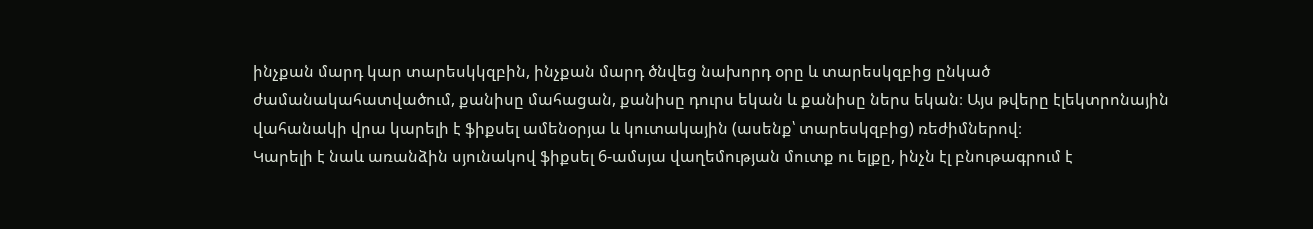ինչքան մարդ կար տարեսկկզբին, ինչքան մարդ ծնվեց նախորդ օրը և տարեսկզբից ընկած ժամանակահատվածում, քանիսը մահացան, քանիսը դուրս եկան և քանիսը ներս եկան։ Այս թվերը էլեկտրոնային վահանակի վրա կարելի է ֆիքսել ամենօրյա և կուտակային (ասենք՝ տարեսկզբից) ռեժիմներով։
Կարելի է նաև առանձին սյունակով ֆիքսել 6-ամսյա վաղեմության մուտք ու ելքը, ինչն էլ բնութագրում է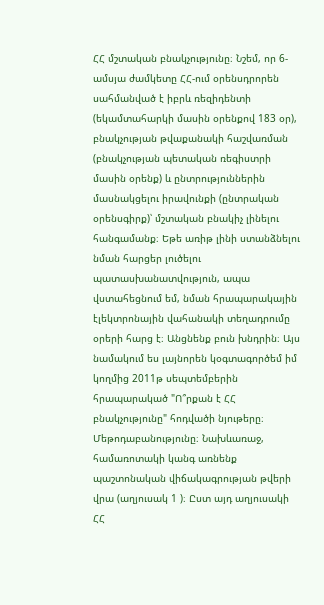ՀՀ մշտական բնակչությունը։ Նշեմ, որ 6-ամսյա ժամկետը ՀՀ-ում օրենսդրորեն սահմանված է իբրև ռեզիդենտի (եկամտահարկի մասին օրենքով 183 օր), բնակչության թվաքանակի հաշվառման (բնակչության պետական ռեգիստրի մասին օրենք) և ընտրություններին մասնակցելու իրավունքի (ընտրական օրենսգիրք)՝ մշտական բնակիչ լինելու հանգամանք։ Եթե առիթ լինի ստանձնելու նման հարցեր լուծելու պատասխանատվություն, ապա վստահեցնում եմ, նման հրապարակային էլեկտրոնային վահանակի տեղադրումը օրերի հարց է։ Անցնենք բուն խնդրին։ Այս նամակում ես լայնորեն կօգտագործեմ իմ կողմից 2011թ սեպտեմբերին հրապարակած "Ո՞րքան է ՀՀ բնակչությունը" հոդվածի նյութերը։  Մեթոդաբանությունը։ Նախևառաջ, համառոտակի կանգ առնենք պաշտոնական վիճակագրության թվերի վրա (աղյուսակ 1 )։ Ըստ այդ աղյուսակի ՀՀ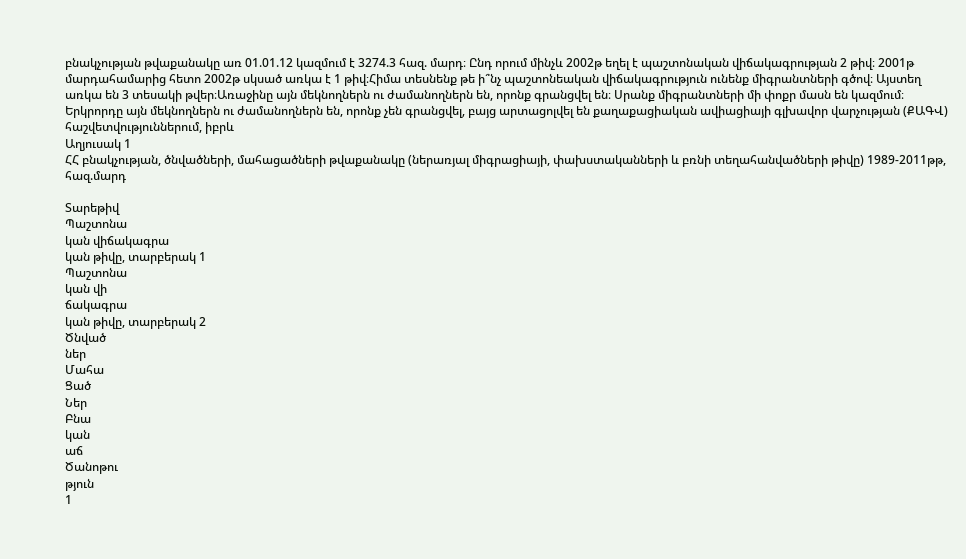բնակչության թվաքանակը առ 01.01.12 կազմում է 3274.3 հազ. մարդ։ Ընդ որում մինչև 2002թ եղել է պաշտոնական վիճակագրության 2 թիվ։ 2001թ մարդահամարից հետո 2002թ սկսած առկա է 1 թիվ։Հիմա տեսնենք թե ի՞նչ պաշտոնեական վիճակագրություն ունենք միգրանտների գծով։ Այստեղ առկա են 3 տեսակի թվեր։Առաջինը այն մեկնողներն ու ժամանողներն են, որոնք գրանցվել են։ Սրանք միգրանտների մի փոքր մասն են կազմում։ Երկրորդը այն մեկնողներն ու ժամանողներն են, որոնք չեն գրանցվել, բայց արտացոլվել են քաղաքացիական ավիացիայի գլխավոր վարչության (ՔԱԳՎ) հաշվետվություններում, իբրև
Աղյուսակ 1
ՀՀ բնակչության, ծնվածների, մահացածների թվաքանակը (ներառյալ միգրացիայի, փախստականների և բռնի տեղահանվածների թիվը) 1989-2011թթ, հազ.մարդ

Տարեթիվ
Պաշտոնա
կան վիճակագրա
կան թիվը, տարբերակ 1
Պաշտոնա
կան վի
ճակագրա
կան թիվը, տարբերակ 2
Ծնված
ներ
Մահա
Ցած
Ներ
Բնա
կան
աճ
Ծանոթու
թյուն
1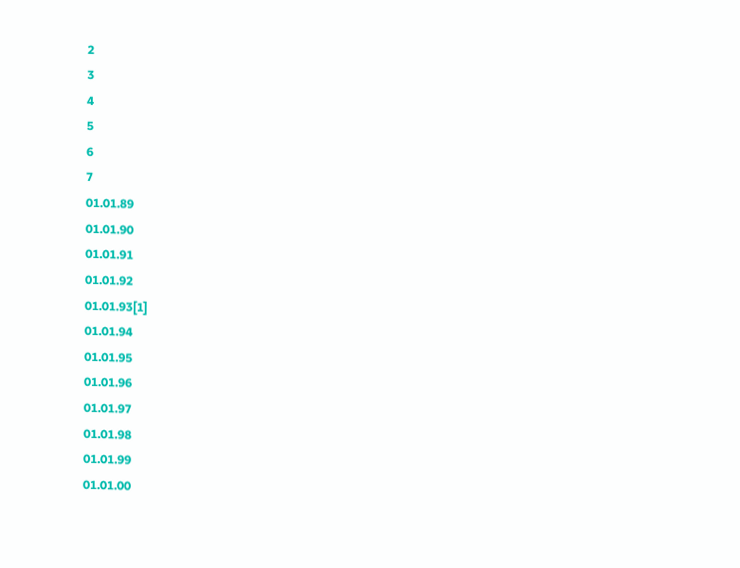2
3
4
5
6
7
01.01.89
01.01.90
01.01.91
01.01.92
01.01.93[1]
01.01.94
01.01.95
01.01.96
01.01.97
01.01.98
01.01.99
01.01.00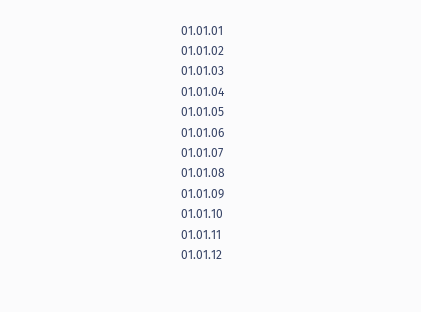01.01.01
01.01.02
01.01.03
01.01.04
01.01.05
01.01.06
01.01.07
01.01.08
01.01.09
01.01.10
01.01.11
01.01.12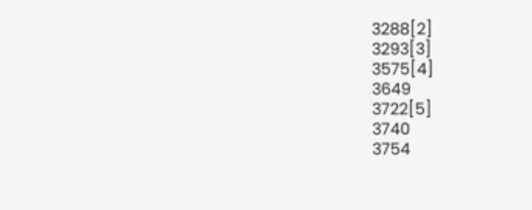3288[2]
3293[3]
3575[4]
3649
3722[5]
3740
3754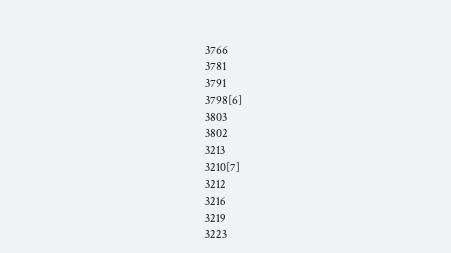3766
3781
3791
3798[6]
3803
3802
3213
3210[7]
3212
3216
3219
3223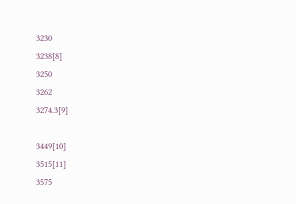3230
3238[8]
3250
3262
3274.3[9]

3449[10]
3515[11]
3575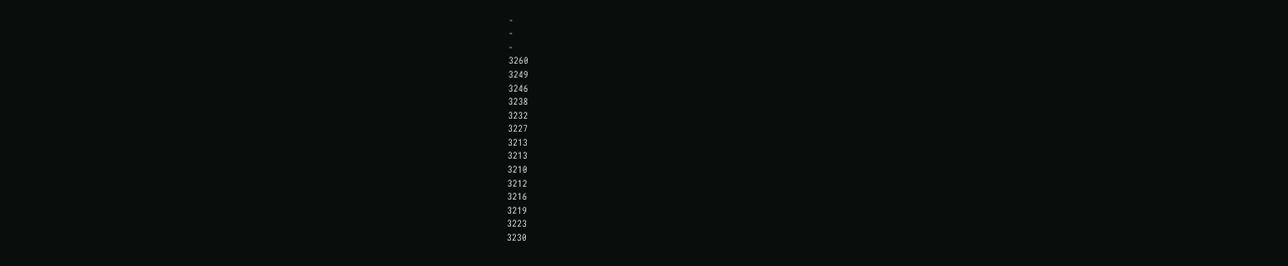-
-
-
3260
3249
3246
3238
3232
3227
3213
3213
3210
3212
3216
3219
3223
3230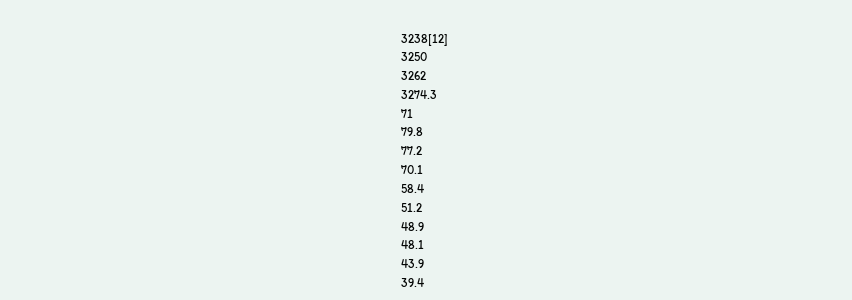3238[12]
3250
3262
3274.3
71
79.8
77.2
70.1
58.4
51.2
48.9
48.1
43.9
39.4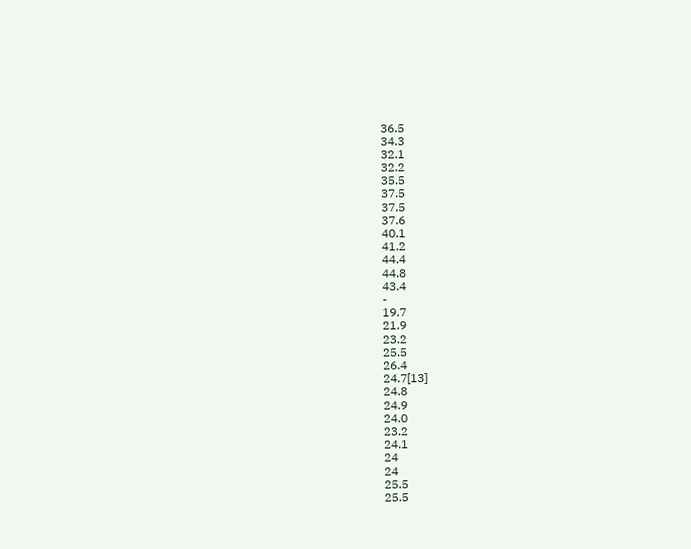36.5
34.3
32.1
32.2
35.5
37.5
37.5
37.6
40.1
41.2
44.4
44.8
43.4
-
19.7
21.9
23.2
25.5
26.4
24.7[13]
24.8
24.9
24.0
23.2
24.1
24
24
25.5
25.5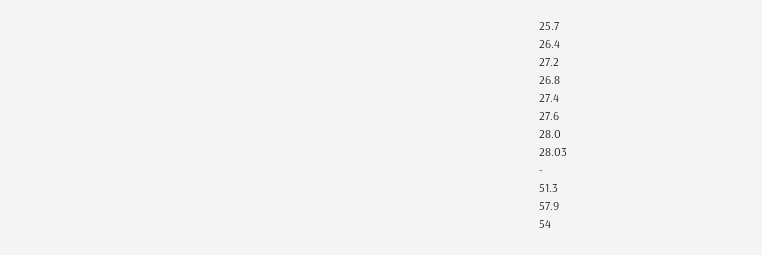25.7
26.4
27.2
26.8
27.4
27.6
28.0
28.03
-
51.3
57.9
54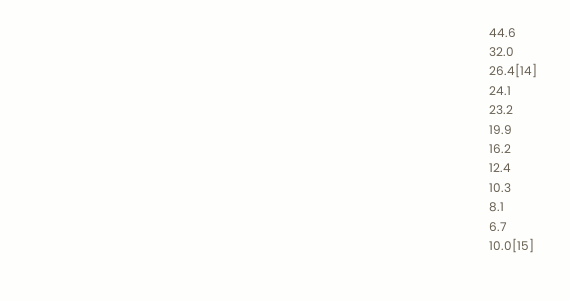44.6
32.0
26.4[14]
24.1
23.2
19.9
16.2
12.4
10.3
8.1
6.7
10.0[15]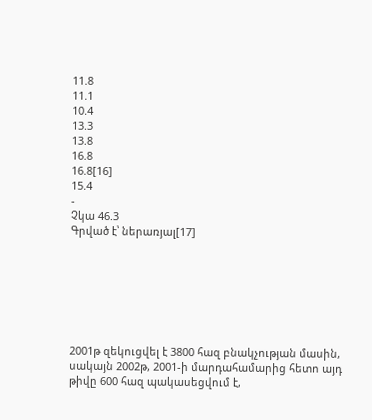11.8
11.1
10.4
13.3
13.8
16.8
16.8[16]
15.4
-
Չկա 46.3
Գրված է՝ ներառյալ[17]







2001թ զեկուցվել է 3800 հազ բնակչության մասին, սակայն 2002թ, 2001-ի մարդահամարից հետո այդ թիվը 600 հազ պակասեցվում է,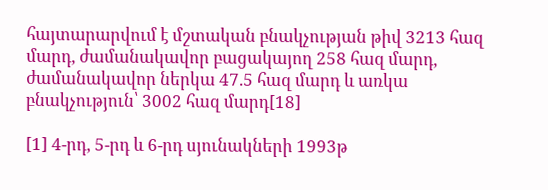հայտարարվում է մշտական բնակչության թիվ 3213 հազ մարդ, ժամանակավոր բացակայող 258 հազ մարդ, ժամանակավոր ներկա 47.5 հազ մարդ և առկա բնակչություն՝ 3002 հազ մարդ[18]

[1] 4-րդ, 5-րդ և 6-րդ սյունակների 1993թ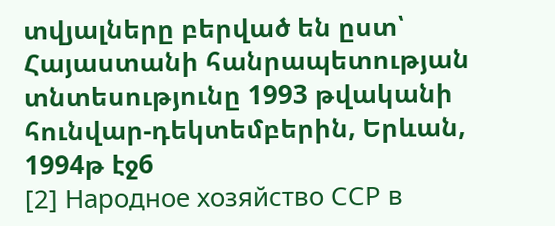տվյալները բերված են ըստ՝ Հայաստանի հանրապետության տնտեսությունը 1993 թվականի հունվար-դեկտեմբերին, Երևան, 1994թ էջ6
[2] Народное хозяйство ССР в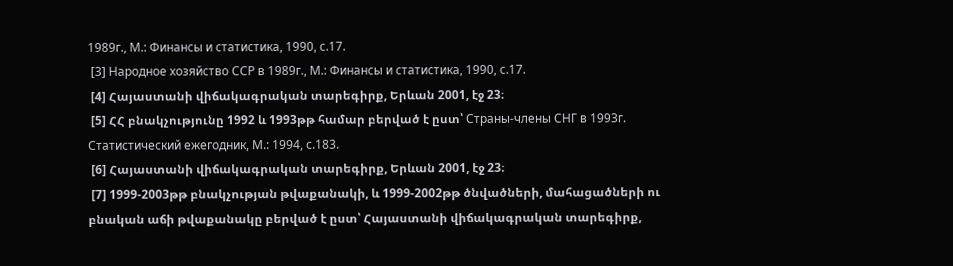1989г., М.: Финансы и статистика, 1990, с.17.
 [3] Народное хозяйство ССР в 1989г., М.: Финансы и статистика, 1990, с.17.
 [4] Հայաստանի վիճակագրական տարեգիրք, Երևան 2001, էջ 23։
 [5] ՀՀ բնակչությունը 1992 և 1993թթ համար բերված է ըստ՝ Страны-члены СНГ в 1993г. Статистический ежегодник, М.: 1994, с.183.
 [6] Հայաստանի վիճակագրական տարեգիրք, Երևան 2001, էջ 23։
 [7] 1999-2003թթ բնակչության թվաքանակի, և 1999-2002թթ ծնվածների, մահացածների ու բնական աճի թվաքանակը բերված է ըստ՝ Հայաստանի վիճակագրական տարեգիրք,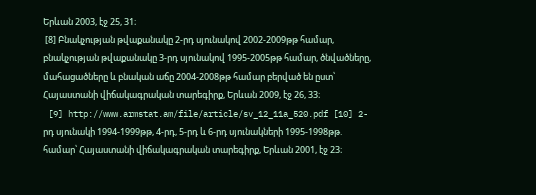Երևան 2003, էջ 25, 31։
 [8] Բնակչության թվաքանակը 2-րդ սյունակով 2002-2009թթ համար, բնակչության թվաքանակը 3-րդ սյունակով 1995-2005թթ համար, ծնվածները, մահացածները և բնական աճը 2004-2008թթ համար բերված են ըստ՝ Հայաստանի վիճակագրական տարեգիրք, Երևան 2009, էջ 26, 33։
 [9] http://www.armstat.am/file/article/sv_12_11a_520.pdf [10] 2-րդ սյունակի 1994-1999թթ, 4-րդ, 5-րդ և 6-րդ սյունակների 1995-1998թթ.  համար՝ Հայաստանի վիճակագրական տարեգիրք, Երևան 2001, էջ 23։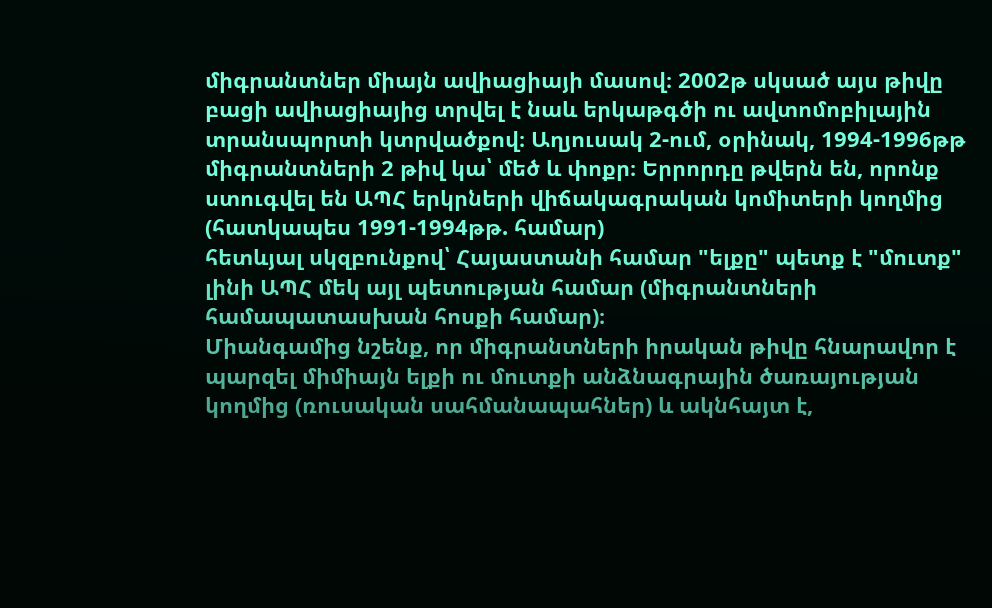միգրանտներ միայն ավիացիայի մասով։ 2002թ սկսած այս թիվը բացի ավիացիայից տրվել է նաև երկաթգծի ու ավտոմոբիլային տրանսպորտի կտրվածքով։ Աղյուսակ 2-ում, օրինակ, 1994-1996թթ միգրանտների 2 թիվ կա՝ մեծ և փոքր։ Երրորդը թվերն են, որոնք ստուգվել են ԱՊՀ երկրների վիճակագրական կոմիտերի կողմից (հատկապես 1991-1994թթ. համար)
հետևյալ սկզբունքով՝ Հայաստանի համար "ելքը" պետք է "մուտք" լինի ԱՊՀ մեկ այլ պետության համար (միգրանտների համապատասխան հոսքի համար)։
Միանգամից նշենք, որ միգրանտների իրական թիվը հնարավոր է պարզել միմիայն ելքի ու մուտքի անձնագրային ծառայության կողմից (ռուսական սահմանապահներ) և ակնհայտ է,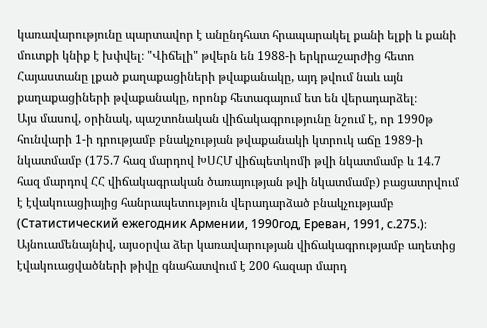կառավարությունը պարտավոր է անընդհատ հրապարակել քանի ելքի և քանի մուտքի կնիք է խփվել։ "Վիճելի" թվերն են 1988-ի երկրաշարժից հետո Հայաստանը լքած քաղաքացիների թվաքանակը, այդ թվում նաև այն քաղաքացիների թվաքանակը, որոնք հետագայում ետ են վերադարձել։
Այս մասով, օրինակ, պաշտոնական վիճակագրությունը նշում է, որ 1990թ հունվարի 1-ի դրությամբ բնակչության թվաքանակի կտրուկ աճը 1989-ի նկատմամբ (175.7 հազ մարդով ԽՍՀՄ վիճպետկոմի թվի նկատմամբ և 14.7 հազ մարդով ՀՀ վիճակագրական ծառայության թվի նկատմամբ) բացատրվում է էվակուացիայից հանրապետություն վերադարձած բնակչությամբ (Статистический ежегодник Армении, 1990год, Ереван, 1991, с.275.)։ Այնուամենայնիվ, այսօրվա ձեր կառավարության վիճակագրությամբ աղետից էվակուացվածների թիվը գնահատվում է 200 հազար մարդ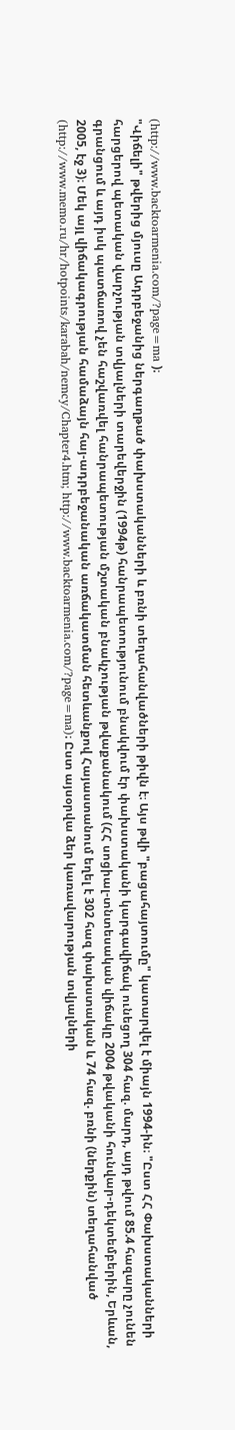(http://www.backtoarmenia.com/?page=ma )։
"Վիճելի" թվերից մյուսը Ադրբեջանից ներգաղթած փախստականների և բռնի տեղահանվածների թիվն է։ Այս թվի "բացահայտումը" կատարվել է միայն 1994-ին։ "Ըստ ՀՀ Փախստականների հարցերով պետական վարչության տվյալների տարեվերջին (1994թ) հանրապետությունում բնակվում էր փախստականի կարգավիճակ ունեցող 304 հազ. մարդ, այդ թվում 85.4 հազարը չունեն գրանցում և այդ իսկ պատճառով չեն հաշվառվել հանրապետության մշտական բնակչության թվաքանակում (ՀՀ սոցիալ-տնտեսական վիճակը 2004 թվականի հունվար-դեկտեմբերին, Երևան, 2005, էջ 3)։ Մեկ այլ վիճակագրության համաձայն հայ-ադրբեջանական առճակատման հետևանքով Հայաստանում եղել է 302 հազ փախստական և 74 հազ. բռնի (ներքին) տեղահանված (http://www.memo.ru/hr/hotpoints/karabah/nemcy/Chapter4.htm; http://www.backtoarmenia.com/?page=ma)։ Ըստ այսօրվա ձեր կառավարության տվյալների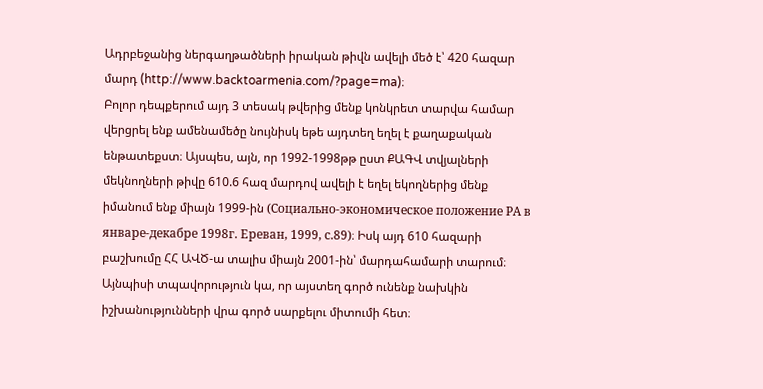Ադրբեջանից ներգաղթածների իրական թիվն ավելի մեծ է՝ 420 հազար մարդ (http://www.backtoarmenia.com/?page=ma)։
Բոլոր դեպքերում այդ 3 տեսակ թվերից մենք կոնկրետ տարվա համար վերցրել ենք ամենամեծը նույնիսկ եթե այդտեղ եղել է քաղաքական ենթատեքստ։ Այսպես, այն, որ 1992-1998թթ ըստ ՔԱԳՎ տվյալների մեկնողների թիվը 610.6 հազ մարդով ավելի է եղել եկողներից մենք իմանում ենք միայն 1999-ին (Социально-экономическое положение РА в январе-декабре 1998г. Ереван, 1999, с.89)։ Իսկ այդ 610 հազարի բաշխումը ՀՀ ԱՎԾ-ա տալիս միայն 2001-ին՝ մարդահամարի տարում։ Այնպիսի տպավորություն կա, որ այստեղ գործ ունենք նախկին իշխանությունների վրա գործ սարքելու միտումի հետ։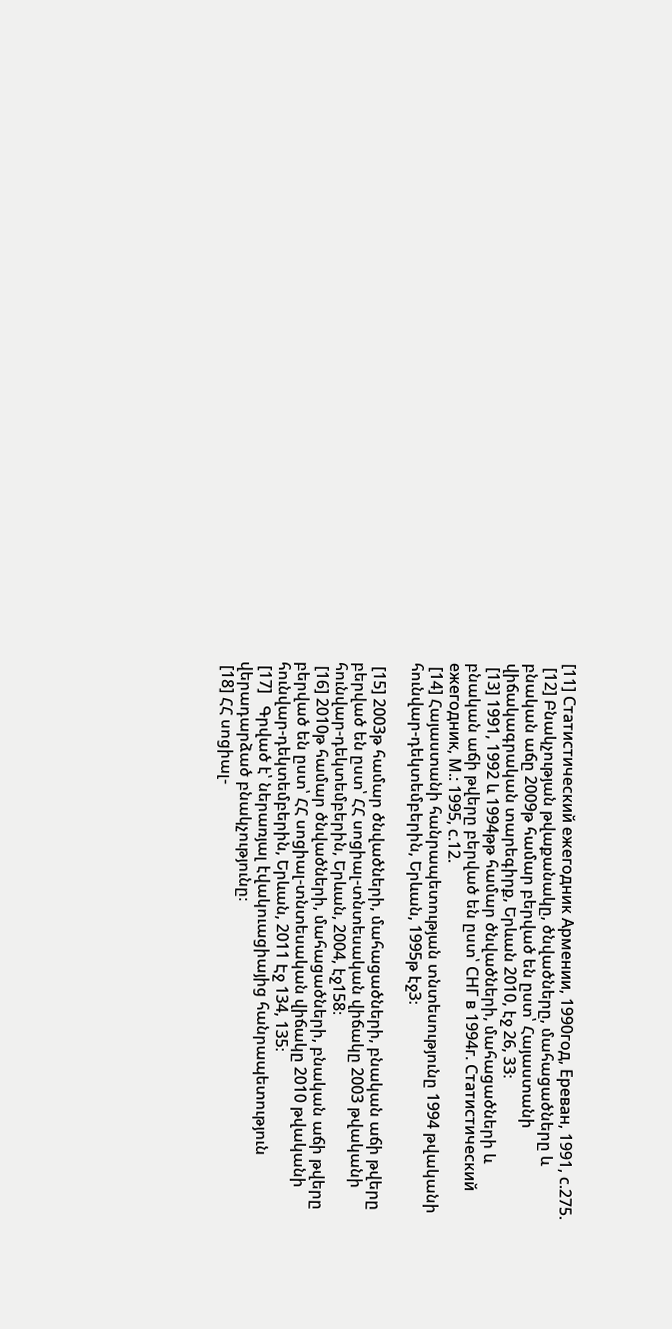[11] Статистический ежегодник Армении, 1990год, Ереван, 1991, с.275.
 [12] Բնակչության թվաքանակը, ծնվածները, մահացածները և բնական աճը 2009թ համար բերված են ըստ՝ Հայաստանի վիճակագրական տարեգիրք, Երևան 2010, էջ 26, 33։
 [13] 1991, 1992 և 1994թթ համար ծնվածների, մահացածների և բնական աճի թվերը բերված են ըստ՝ СНГ в 1994г. Статистический ежегодник, М.: 1995, с.12.
 [14] Հայաստանի հանրապետության տնտեսությունը 1994 թվականի հունվար-դեկտեմբերին, Երևան, 1995թ էջ3։

 [15] 2003թ համար ծնվածների, մահացածների, բնական աճի թվերը բերված են ըստ՝ ՀՀ սոցիալ-տնտեսական վիճակը 2003 թվականի հունվար-դեկտեմբերին, Երևան, 2004, էջ158։
 [16] 2010թ համար ծնվածների, մահացածների, բնական աճի թվերը բերված են ըստ՝ ՀՀ սոցիալ-տնտեսական վիճակը 2010 թվականի հունվար-դեկտեմբերին, Երևան, 2011 Էջ 134, 135։
 [17]   Գրված է՝ ներառյալ էվակուացիայից հանրապետություն վերադարձած բնակչությունը։
 [18] ՀՀ սոցիալ-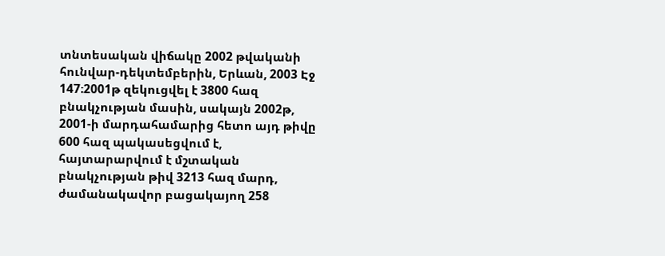տնտեսական վիճակը 2002 թվականի հունվար-դեկտեմբերին, Երևան, 2003 Էջ 147։2001թ զեկուցվել է 3800 հազ բնակչության մասին, սակայն 2002թ, 2001-ի մարդահամարից հետո այդ թիվը 600 հազ պակասեցվում է, հայտարարվում է մշտական բնակչության թիվ 3213 հազ մարդ, ժամանակավոր բացակայող 258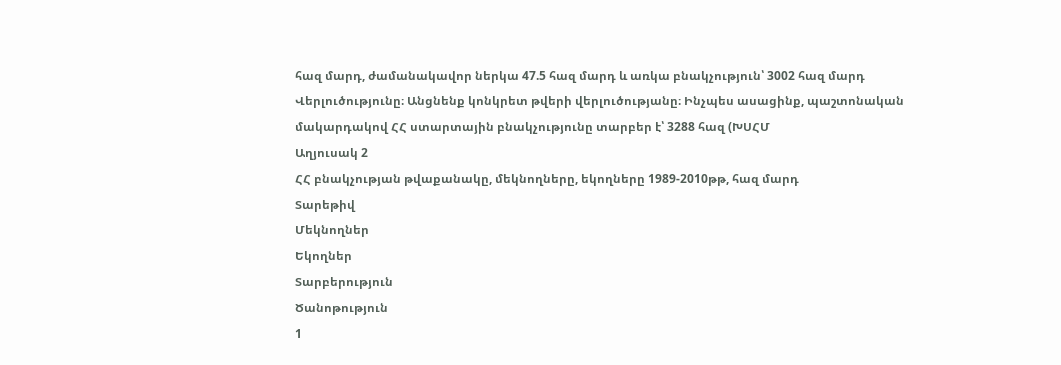հազ մարդ, ժամանակավոր ներկա 47.5 հազ մարդ և առկա բնակչություն՝ 3002 հազ մարդ  Վերլուծությունը։ Անցնենք կոնկրետ թվերի վերլուծությանը։ Ինչպես ասացինք, պաշտոնական մակարդակով ՀՀ ստարտային բնակչությունը տարբեր է՝ 3288 հազ (ԽՍՀՄ
Աղյուսակ 2
ՀՀ բնակչության թվաքանակը, մեկնողները, եկողները 1989-2010թթ, հազ մարդ
Տարեթիվ
Մեկնողներ
Եկողներ
Տարբերություն
Ծանոթություն
1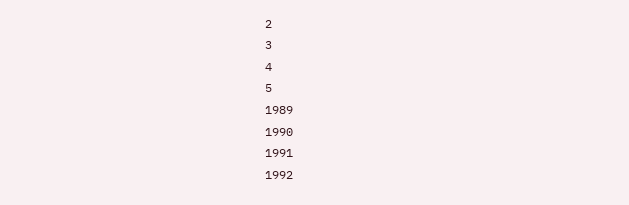2
3
4
5
1989
1990
1991
1992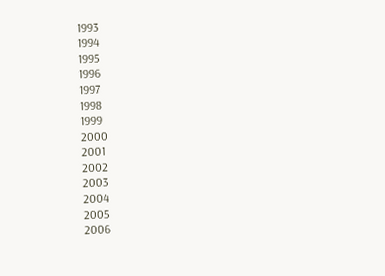1993
1994
1995
1996
1997
1998
1999
2000
2001
2002
2003
2004
2005
2006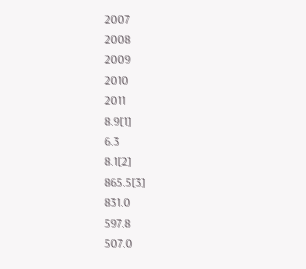2007
2008
2009
2010
2011
8.9[1]
6.3
8.1[2]
865.5[3]
831.0
597.8
507.0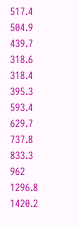517.4
504.9
439.7
318.6
318.4
395.3
593.4
629.7
737.8
833.3
962
1296.8
1420.2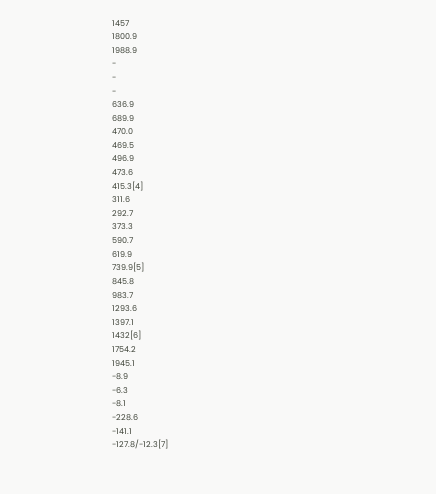1457
1800.9
1988.9
-
-
-
636.9
689.9
470.0
469.5
496.9
473.6
415.3[4]
311.6
292.7
373.3
590.7
619.9
739.9[5]
845.8
983.7
1293.6
1397.1
1432[6]
1754.2
1945.1
-8.9
-6.3
-8.1
-228.6
-141.1
-127.8/-12.3[7]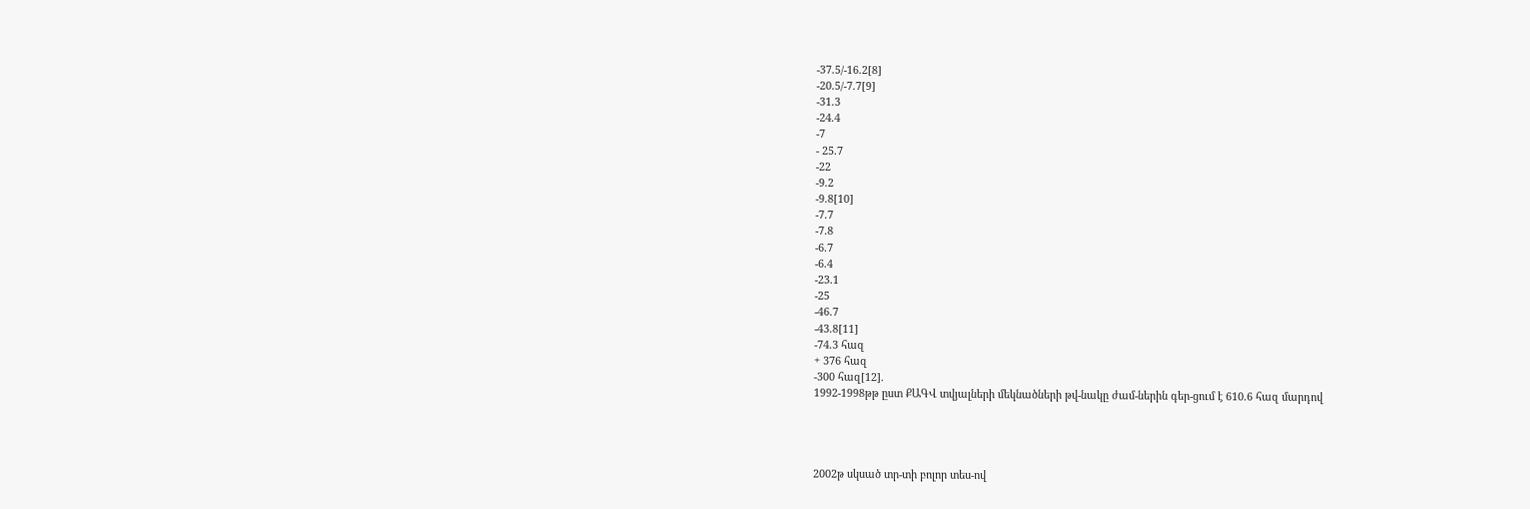-37.5/-16.2[8]
-20.5/-7.7[9]
-31.3
-24.4
-7
- 25.7
-22
-9.2
-9.8[10]
-7.7
-7.8
-6.7
-6.4
-23.1
-25
-46.7
-43.8[11]
-74.3 հազ
+ 376 հազ
-300 հազ[12].
1992-1998թթ ըստ ՔԱԳՎ տվյալների մեկնածների թվ-նակը ժամ-ներին գեր-ցում է 610.6 հազ մարդով




2002թ սկսած տր-տի բոլոր տես-ով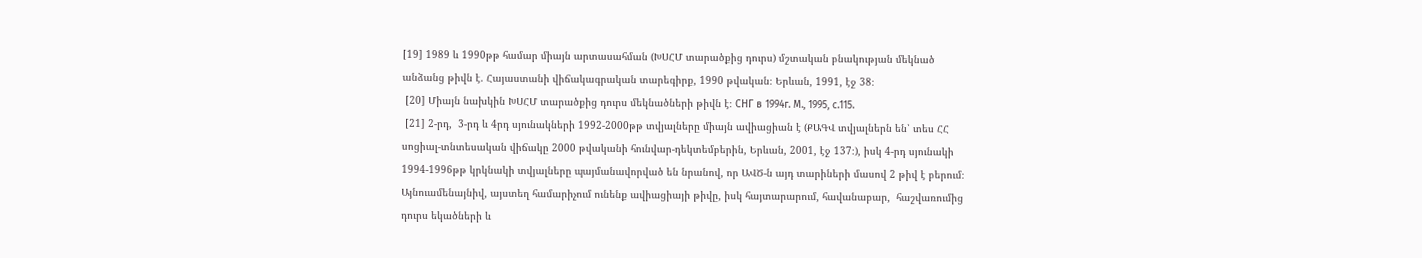[19] 1989 և 1990թթ համար միայն արտասահման (ԽՍՀՄ տարածքից դուրս) մշտական բնակության մեկնած անձանց թիվն է. Հայաստանի վիճակագրական տարեգիրք, 1990 թվական։ Երևան, 1991, էջ 38։
 [20] Միայն նախկին ԽՍՀՄ տարածքից դուրս մեկնածների թիվն է։ СНГ в 1994г. М., 1995, с.115.
 [21] 2-րդ,  3-րդ և 4րդ սյունակների 1992-2000թթ տվյալները միայն ավիացիան է (ՔԱԳՎ տվյալներն են՝ տես ՀՀ սոցիալ-տնտեսական վիճակը 2000 թվականի հունվար-դեկտեմբերին, Երևան, 2001, էջ 137։), իսկ 4-րդ սյունակի 1994-1996թթ կրկնակի տվյալները պայմանավորված են նրանով, որ ԱՎԾ-ն այդ տարիների մասով 2 թիվ է բերում։ Այնուամենայնիվ, այստեղ համարիչում ունենք ավիացիայի թիվը, իսկ հայտարարում, հավանաբար,  հաշվառումից դուրս եկածների և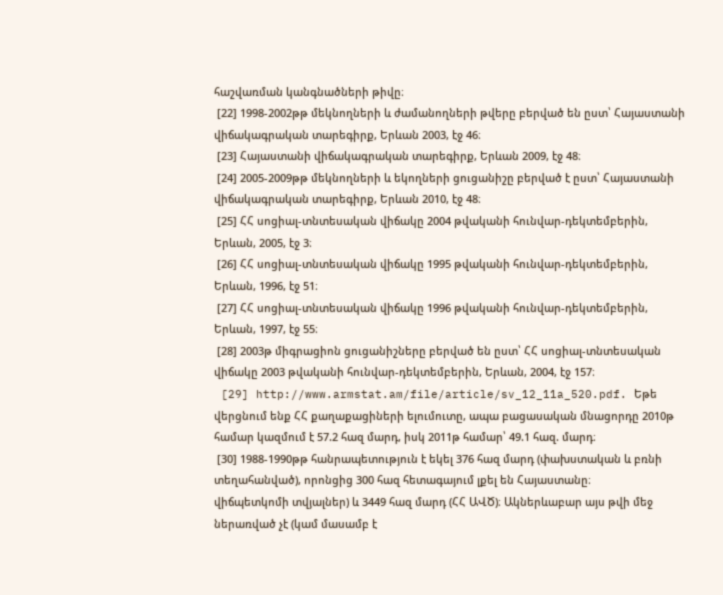հաշվառման կանգնածների թիվը։
 [22] 1998-2002թթ մեկնողների և ժամանողների թվերը բերված են ըստ՝ Հայաստանի վիճակագրական տարեգիրք, Երևան 2003, էջ 46։
 [23] Հայաստանի վիճակագրական տարեգիրք, Երևան 2009, էջ 48։
 [24] 2005-2009թթ մեկնողների և եկողների ցուցանիշը բերված է ըստ՝ Հայաստանի վիճակագրական տարեգիրք, Երևան 2010, էջ 48։
 [25] ՀՀ սոցիալ-տնտեսական վիճակը 2004 թվականի հունվար-դեկտեմբերին, Երևան, 2005, էջ 3։
 [26] ՀՀ սոցիալ-տնտեսական վիճակը 1995 թվականի հունվար-դեկտեմբերին, Երևան, 1996, էջ 51։
 [27] ՀՀ սոցիալ-տնտեսական վիճակը 1996 թվականի հունվար-դեկտեմբերին, Երևան, 1997, էջ 55։
 [28] 2003թ միգրացիոն ցուցանիշները բերված են ըստ՝ ՀՀ սոցիալ-տնտեսական վիճակը 2003 թվականի հունվար-դեկտեմբերին, Երևան, 2004, էջ 157։
 [29] http://www.armstat.am/file/article/sv_12_11a_520.pdf. Եթե վերցնում ենք ՀՀ քաղաքացիների ելումուտը, ապա բացասական մնացորդը 2010թ համար կազմում է 57.2 հազ մարդ, իսկ 2011թ համար՝ 49.1 հազ. մարդ։
 [30] 1988-1990թթ հանրապետություն է եկել 376 հազ մարդ (փախստական և բռնի տեղահանված), որոնցից 300 հազ հետագայում լքել են Հայաստանը։
վիճպետկոմի տվյալներ) և 3449 հազ մարդ (ՀՀ ԱՎԾ)։ Ակներևաբար այս թվի մեջ ներառված չէ (կամ մասամբ է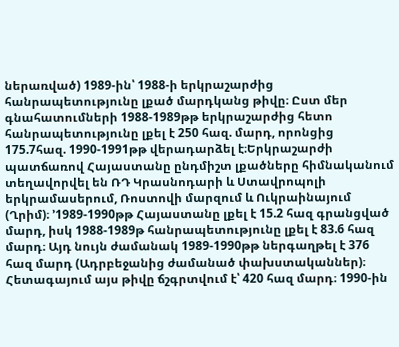ներառված) 1989-ին՝ 1988-ի երկրաշարժից հանրապետությունը լքած մարդկանց թիվը։ Ըստ մեր գնահատումների 1988-1989թթ երկրաշարժից հետո հանրապետությունը լքել է 250 հազ. մարդ, որոնցից 175.7հազ. 1990-1991թթ վերադարձել է։Երկրաշարժի պատճառով Հայաստանը ընդմիշտ լքածները հիմնականում տեղավորվել են ՌԴ Կրասնոդարի և Ստավրոպոլի երկրամասերում, Ռոստովի մարզում և Ուկրաինայում (Ղրիմ)։ ՚1989-1990թթ Հայաստանը լքել է 15.2 հազ գրանցված մարդ, իսկ 1988-1989թ հանրապետությունը լքել է 83.6 հազ մարդ։ Այդ նույն ժամանակ 1989-1990թթ ներգաղթել է 376 հազ մարդ (Ադրբեջանից ժամանած փախստականներ)։ Հետագայում այս թիվը ճշգրտվում է՝ 420 հազ մարդ։ 1990-ին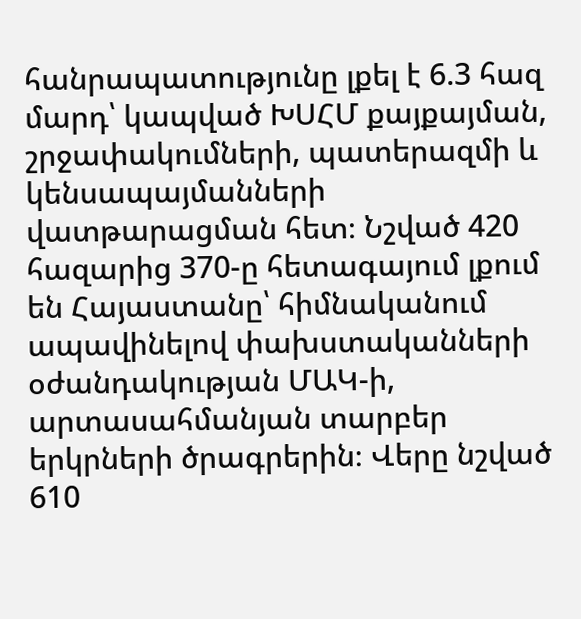հանրապատությունը լքել է 6.3 հազ մարդ՝ կապված ԽՍՀՄ քայքայման, շրջափակումների, պատերազմի և կենսապայմանների վատթարացման հետ։ Նշված 420 հազարից 370-ը հետագայում լքում են Հայաստանը՝ հիմնականում ապավինելով փախստականների օժանդակության ՄԱԿ-ի, արտասահմանյան տարբեր երկրների ծրագրերին։ Վերը նշված 610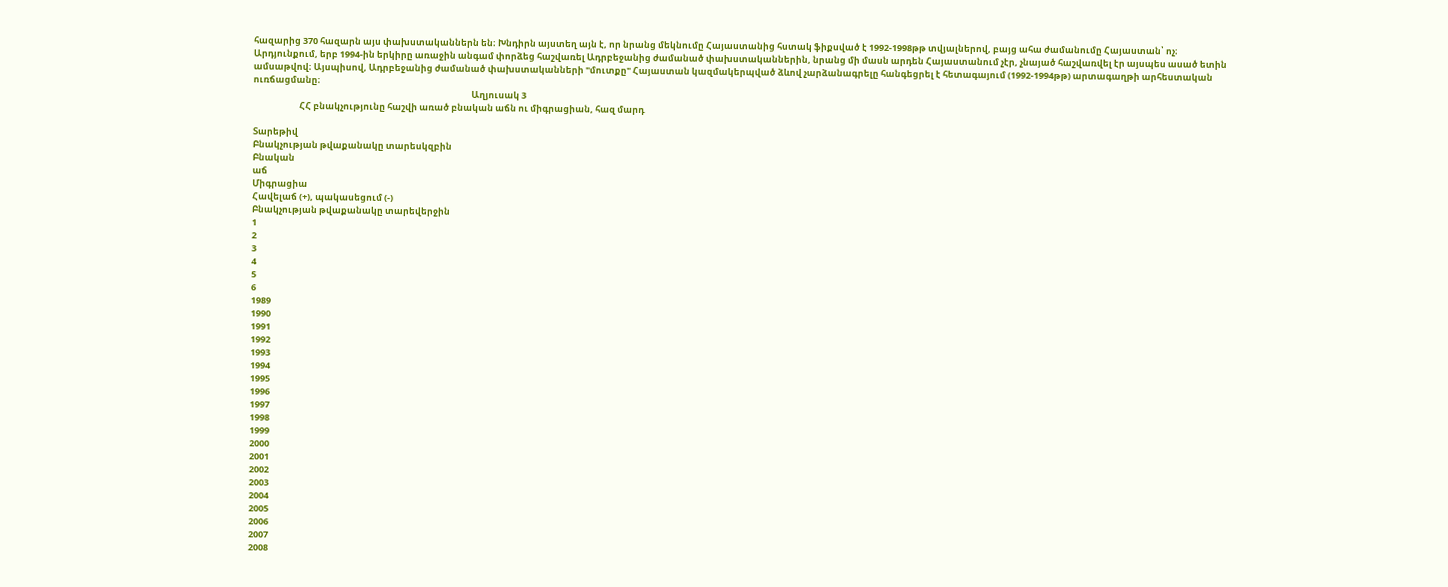հազարից 370 հազարն այս փախստականներն են։ Խնդիրն այստեղ այն է, որ նրանց մեկնումը Հայաստանից հստակ ֆիքսված է 1992-1998թթ տվյալներով, բայց ահա ժամանումը Հայաստան՝ ոչ։ Արդյունքում, երբ 1994-ին երկիրը առաջին անգամ փորձեց հաշվառել Ադրբեջանից ժամանած փախստականներին, նրանց մի մասն արդեն Հայաստանում չէր, չնայած հաշվառվել էր այսպես ասած ետին ամսաթվով։ Այսպիսով, Ադրբեջանից ժամանած փախստականների "մուտքը" Հայաստան կազմակերպված ձևով չարձանագրելը հանգեցրել է հետագայում (1992-1994թթ) արտագաղթի արհեստական ուռճացմանը։
                                                                                                             Աղյուսակ 3
                       ՀՀ բնակչությունը հաշվի առած բնական աճն ու միգրացիան, հազ մարդ

Տարեթիվ
Բնակչության թվաքանակը տարեսկզբին
Բնական
աճ
Միգրացիա
Հավելաճ (+), պակասեցում (-)
Բնակչության թվաքանակը տարեվերջին
1
2
3
4
5
6
1989
1990
1991
1992
1993
1994
1995
1996
1997
1998
1999
2000
2001
2002
2003
2004
2005
2006
2007
2008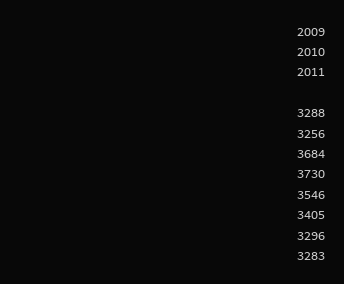2009
2010
2011

3288
3256
3684
3730
3546
3405
3296
3283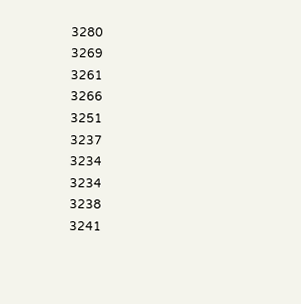3280
3269
3261
3266
3251
3237
3234
3234
3238
3241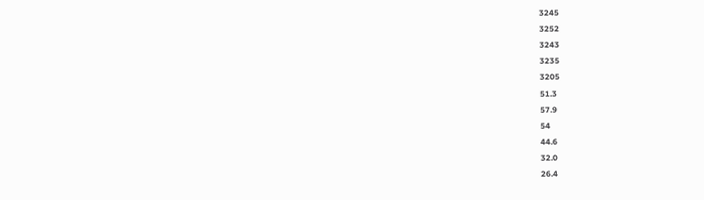3245
3252
3243
3235
3205
51.3
57.9
54
44.6
32.0
26.4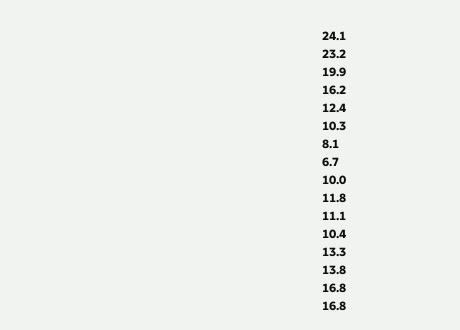24.1
23.2
19.9
16.2
12.4
10.3
8.1
6.7
10.0
11.8
11.1
10.4
13.3
13.8
16.8
16.8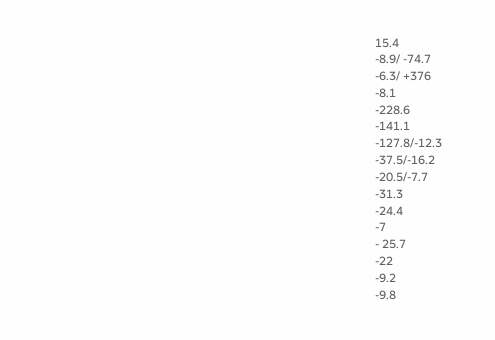15.4
-8.9/ -74.7
-6.3/ +376
-8.1
-228.6
-141.1
-127.8/-12.3
-37.5/-16.2
-20.5/-7.7
-31.3
-24.4
-7
- 25.7
-22
-9.2
-9.8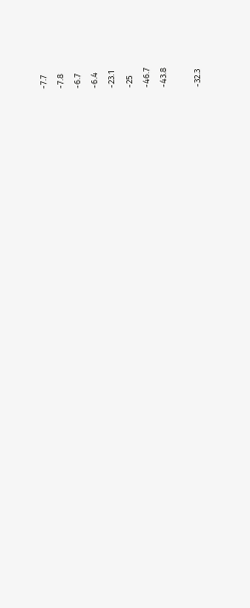-7.7
-7.8
-6.7
-6.4
-23.1
-25
-46.7
-43.8

-32.3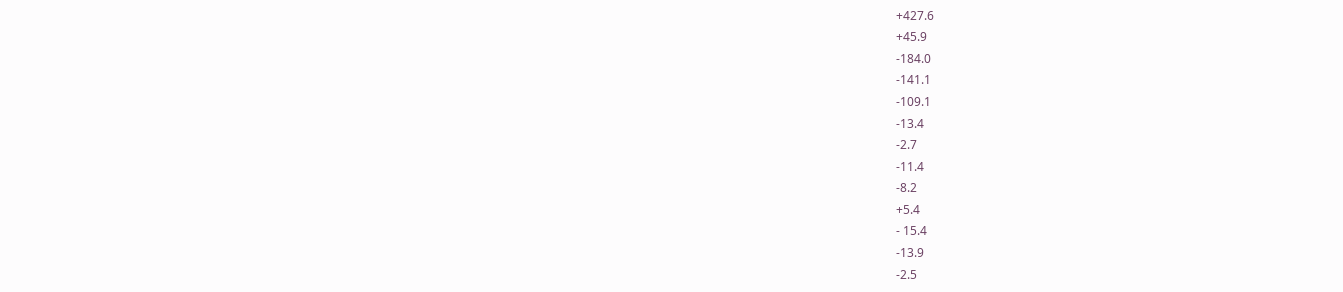+427.6
+45.9
-184.0
-141.1
-109.1
-13.4
-2.7
-11.4
-8.2
+5.4
- 15.4
-13.9
-2.5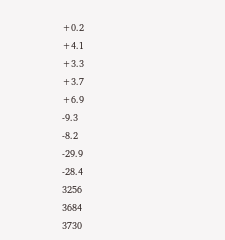+0.2
+4.1
+3.3
+3.7
+6.9
-9.3
-8.2
-29.9
-28.4
3256
3684
3730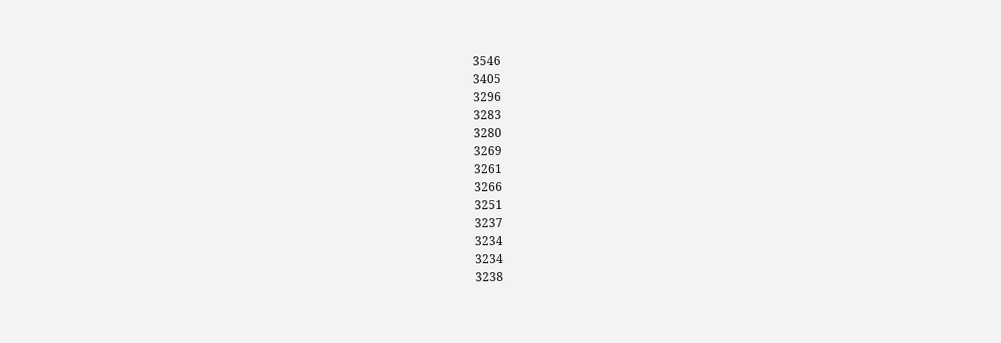3546
3405
3296
3283
3280
3269
3261
3266
3251
3237
3234
3234
3238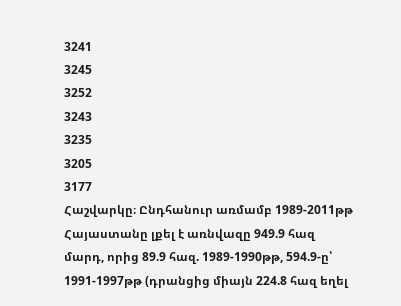3241
3245
3252
3243
3235
3205
3177
Հաշվարկը։ Ընդհանուր առմամբ 1989-2011թթ Հայաստանը լքել է առնվազը 949.9 հազ մարդ, որից 89.9 հազ. 1989-1990թթ, 594.9-ը՝ 1991-1997թթ (դրանցից միայն 224.8 հազ եղել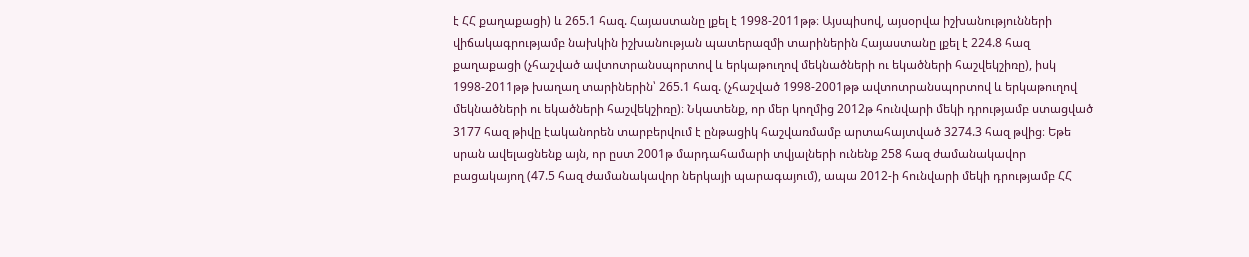է ՀՀ քաղաքացի) և 265.1 հազ. Հայաստանը լքել է 1998-2011թթ։ Այսպիսով, այսօրվա իշխանությունների վիճակագրությամբ նախկին իշխանության պատերազմի տարիներին Հայաստանը լքել է 224.8 հազ քաղաքացի (չհաշված ավտոտրանսպորտով և երկաթուղով մեկնածների ու եկածների հաշվեկշիռը), իսկ 1998-2011թթ խաղաղ տարիներին՝ 265.1 հազ. (չհաշված 1998-2001թթ ավտոտրանսպորտով և երկաթուղով մեկնածների ու եկածների հաշվեկշիռը)։ Նկատենք, որ մեր կողմից 2012թ հունվարի մեկի դրությամբ ստացված 3177 հազ թիվը էականորեն տարբերվում է ընթացիկ հաշվառմամբ արտահայտված 3274.3 հազ թվից։ Եթե սրան ավելացնենք այն, որ ըստ 2001թ մարդահամարի տվյալների ունենք 258 հազ ժամանակավոր բացակայող (47.5 հազ ժամանակավոր ներկայի պարագայում), ապա 2012-ի հունվարի մեկի դրությամբ ՀՀ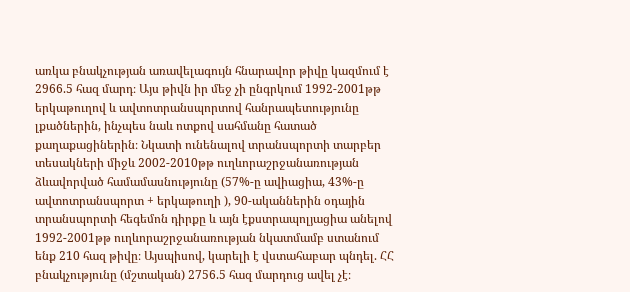առկա բնակչության առավելագույն հնարավոր թիվը կազմում է 2966.5 հազ մարդ։ Այս թիվն իր մեջ չի ընգրկում 1992-2001թթ երկաթուղով և ավտոտրանսպորտով հանրապետությունը լքածներին, ինչպես նաև ոտքով սահմանը հատած քաղաքացիներին։ Նկատի ունենալով տրանսպորտի տարբեր տեսակների միջև 2002-2010թթ ուղևորաշրջանառության ձևավորված համամասնությունը (57%-ը ավիացիա, 43%-ը ավտոտրանսպորտ + երկաթուղի ), 90-ականներին օդային տրանսպորտի հեգեմոն դիրքը և այն էքստրապոլյացիա անելով 1992-2001թթ ուղևորաշրջանառության նկատմամբ ստանում ենք 210 հազ թիվը։ Այսպիսով, կարելի է վստահաբար պնդել. ՀՀ բնակչությունը (մշտական) 2756.5 հազ մարդուց ավել չէ։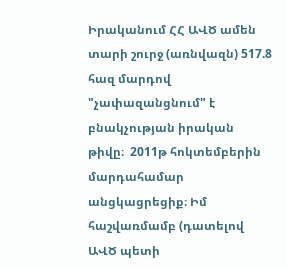Իրականում ՀՀ ԱՎԾ ամեն տարի շուրջ (առնվազն) 517.8 հազ մարդով "չափազանցնում" է բնակչության իրական թիվը։  2011թ հոկտեմբերին մարդահամար անցկացրեցիք։ Իմ հաշվառմամբ (դատելով ԱՎԾ պետի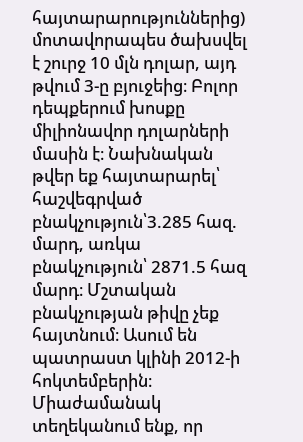հայտարարություններից) մոտավորապես ծախսվել է շուրջ 10 մլն դոլար, այդ թվում 3-ը բյուջեից։ Բոլոր դեպքերում խոսքը միլիոնավոր դոլարների մասին է։ Նախնական թվեր եք հայտարարել՝ հաշվեգրված բնակչություն՝3.285 հազ. մարդ, առկա բնակչություն՝ 2871.5 հազ մարդ։ Մշտական բնակչության թիվը չեք հայտնում։ Ասում են պատրաստ կլինի 2012-ի հոկտեմբերին։ Միաժամանակ տեղեկանում ենք, որ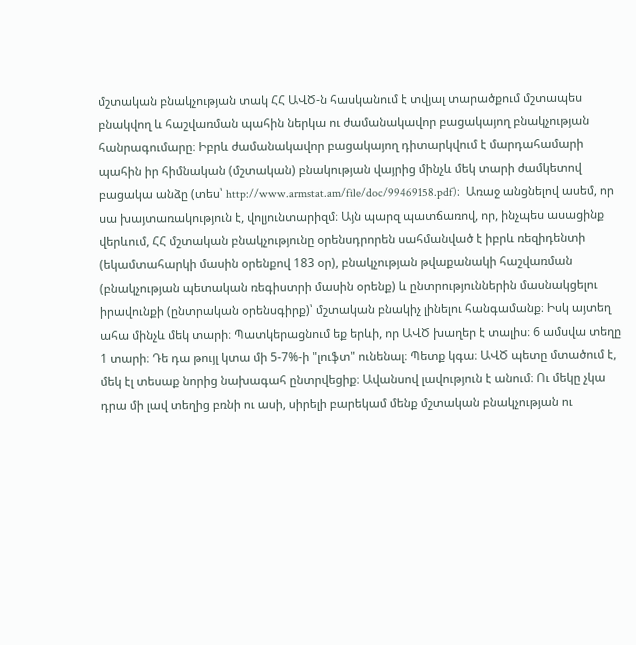մշտական բնակչության տակ ՀՀ ԱՎԾ-ն հասկանում է տվյալ տարածքում մշտապես բնակվող և հաշվառման պահին ներկա ու ժամանակավոր բացակայող բնակչության հանրագումարը։ Իբրև ժամանակավոր բացակայող դիտարկվում է մարդահամարի պահին իր հիմնական (մշտական) բնակության վայրից մինչև մեկ տարի ժամկետով բացակա անձը (տես՝ http://www.armstat.am/file/doc/99469158.pdf)։  Առաջ անցնելով ասեմ, որ սա խայտառակություն է, վոլյունտարիզմ։ Այն պարզ պատճառով, որ, ինչպես ասացինք վերևում, ՀՀ մշտական բնակչությունը օրենսդրորեն սահմանված է իբրև ռեզիդենտի (եկամտահարկի մասին օրենքով 183 օր), բնակչության թվաքանակի հաշվառման (բնակչության պետական ռեգիստրի մասին օրենք) և ընտրություններին մասնակցելու իրավունքի (ընտրական օրենսգիրք)՝ մշտական բնակիչ լինելու հանգամանք։ Իսկ այտեղ ահա մինչև մեկ տարի։ Պատկերացնում եք երևի, որ ԱՎԾ խաղեր է տալիս։ 6 ամսվա տեղը 1 տարի։ Դե դա թույլ կտա մի 5-7%-ի "լուֆտ" ունենալ։ Պետք կգա։ ԱՎԾ պետը մտածում է, մեկ էլ տեսաք նորից նախագահ ընտրվեցիք։ Ավանսով լավություն է անում։ Ու մեկը չկա դրա մի լավ տեղից բռնի ու ասի, սիրելի բարեկամ մենք մշտական բնակչության ու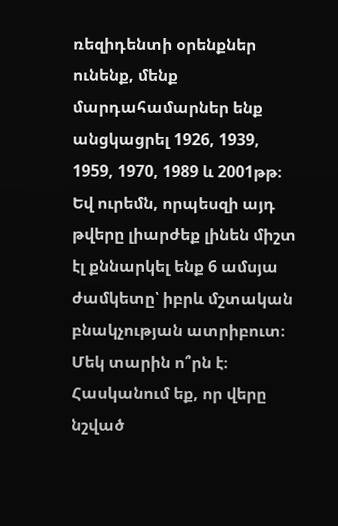ռեզիդենտի օրենքներ ունենք, մենք մարդահամարներ ենք անցկացրել 1926, 1939, 1959, 1970, 1989 և 2001թթ։ Եվ ուրեմն, որպեսզի այդ թվերը լիարժեք լինեն միշտ էլ քննարկել ենք 6 ամսյա ժամկետը՝ իբրև մշտական բնակչության ատրիբուտ։ Մեկ տարին ո՞րն է։ Հասկանում եք, որ վերը նշված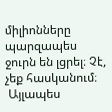միլիոնները պարզապես ջուրն են լցրել։ Չէ, չեք հասկանում։
 Այլապես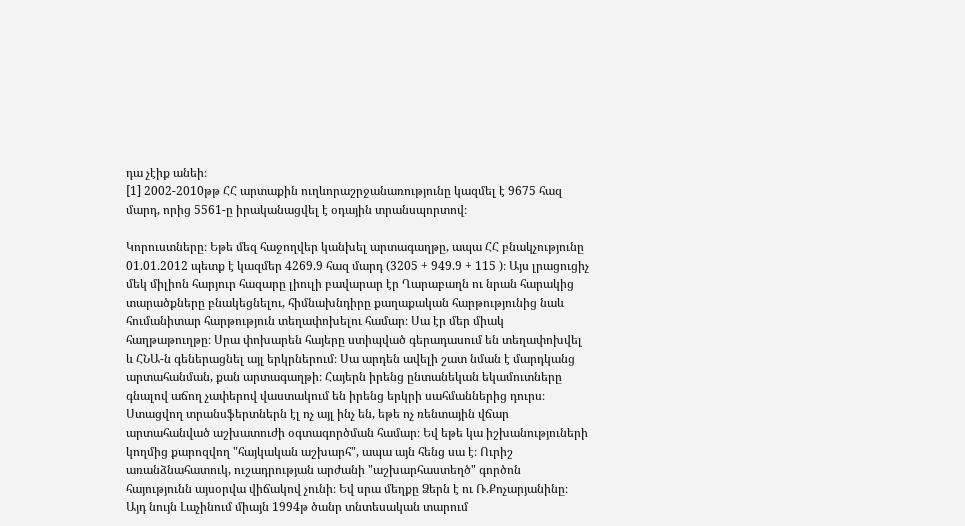դա չէիք անեի։
[1] 2002-2010թթ ՀՀ արտաքին ուղևորաշրջանառությունը կազմել է 9675 հազ մարդ, որից 5561-ը իրականացվել է օդային տրանսպորտով։

Կորուստները։ Եթե մեզ հաջողվեր կանխել արտագաղթը, ապա ՀՀ բնակչությունը 01.01.2012 պետք է կազմեր 4269.9 հազ մարդ (3205 + 949.9 + 115 )։ Այս լրացուցիչ մեկ միլիոն հարյուր հազարը լիուլի բավարար էր Ղարաբաղն ու նրան հարակից տարածքները բնակեցնելու, հիմնախնդիրը քաղաքական հարթությունից նաև հումանիտար հարթություն տեղափոխելու համար։ Սա էր մեր միակ հաղթաթուղթը։ Սրա փոխարեն հայերը ստիպված գերադասում են տեղափոխվել և ՀՆԱ-ն գեներացնել այլ երկրներում։ Սա արդեն ավելի շատ նման է մարդկանց արտահանման, քան արտագաղթի։ Հայերն իրենց ընտանեկան եկամուտները գնալով աճող չափերով վաստակում են իրենց երկրի սահմաններից դուրս։ Ստացվող տրանսֆերտներն էլ ոչ այլ ինչ են, եթե ոչ ռենտային վճար արտահանված աշխատուժի օգտագործման համար։ Եվ եթե կա իշխանություների կողմից քարոզվող "հայկական աշխարհ", ապա այն հենց սա է։ Ուրիշ առանձնահատուկ, ուշադրության արժանի "աշխարհաստեղծ" գործոն հայությունն այսօրվա վիճակով չունի։ Եվ սրա մեղքը Ձերն է ու Ռ.Քոչարյանինը։ Այդ նույն Լաչինում միայն 1994թ ծանր տնտեսական տարում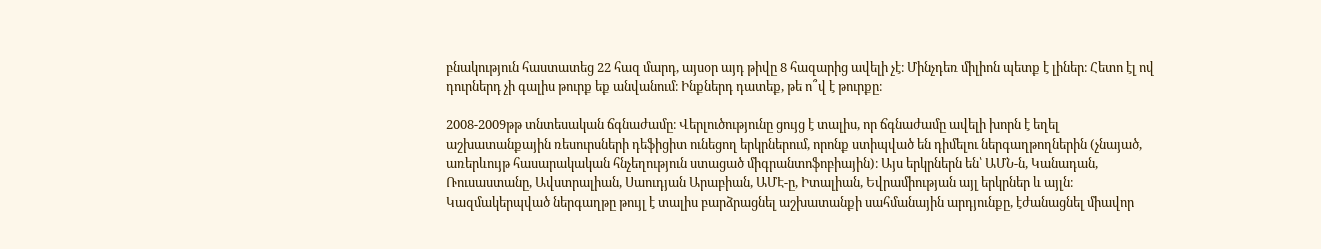բնակություն հաստատեց 22 հազ մարդ, այսօր այդ թիվը 8 հազարից ավելի չէ։ Մինչդեռ միլիոն պետք է լիներ։ Հետո էլ ով դուրներդ չի գալիս թուրք եք անվանում։ Ինքներդ դատեք, թե ո՞վ է թուրքը։

2008-2009թթ տնտեսական ճգնաժամը։ Վերլուծությունը ցույց է տալիս, որ ճգնաժամը ավելի խորն է եղել աշխատանքային ռեսուրսների դեֆիցիտ ունեցող երկրներում, որոնք ստիպված են դիմելու ներգաղթողներին (չնայած, առերևույթ հասարակական հնչեղություն ստացած միգրանտոֆոբիային)։ Այս երկրներն են՝ ԱՄՆ-ն, Կանադան, Ռուսաստանը, Ավստրալիան, Սաուդյան Արաբիան, ԱՄԷ-ը, Իտալիան, Եվրամիության այլ երկրներ և այլն։ Կազմակերպված ներգաղթը թույլ է տալիս բարձրացնել աշխատանքի սահմանային արդյունքը, էժանացնել միավոր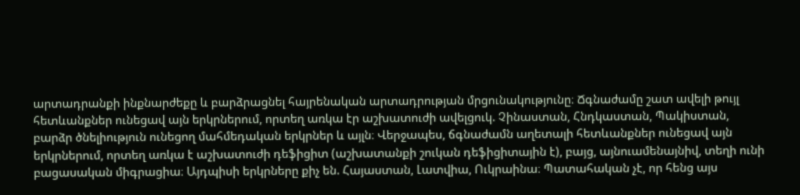արտադրանքի ինքնարժեքը և բարձրացնել հայրենական արտադրության մրցունակությունը։ Ճգնաժամը շատ ավելի թույլ հետևանքներ ունեցավ այն երկրներում, որտեղ առկա էր աշխատուժի ավելցուկ. Չինաստան, Հնդկաստան, Պակիստան, բարձր ծնելիություն ունեցող մահմեդական երկրներ և այլն։ Վերջապես, ճգնաժամն աղետալի հետևանքներ ունեցավ այն երկրներում, որտեղ առկա է աշխատուժի դեֆիցիտ (աշխատանքի շուկան դեֆիցիտային է), բայց, այնուամենայնիվ, տեղի ունի բացասական միգրացիա։ Այդպիսի երկրները քիչ են. Հայաստան, Լատվիա, Ուկրաինա։ Պատահական չէ, որ հենց այս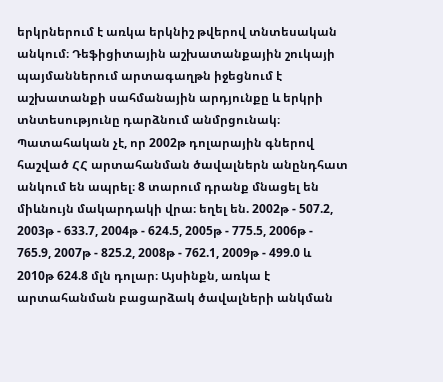երկրներում է առկա երկնիշ թվերով տնտեսական անկում։ Դեֆիցիտային աշխատանքային շուկայի պայմաններում արտագաղթն իջեցնում է աշխատանքի սահմանային արդյունքը և երկրի տնտեսությունը դարձնում անմրցունակ։ Պատահական չէ, որ 2002թ դոլարային գներով հաշված ՀՀ արտահանման ծավալներն անընդհատ անկում են ապրել։ 8 տարում դրանք մնացել են միևնույն մակարդակի վրա։ եղել են. 2002թ - 507.2, 2003թ - 633.7, 2004թ - 624.5, 2005թ - 775.5, 2006թ - 765.9, 2007թ - 825.2, 2008թ - 762.1, 2009թ - 499.0 և 2010թ 624.8 մլն դոլար։ Այսինքն, առկա է արտահանման բացարձակ ծավալների անկման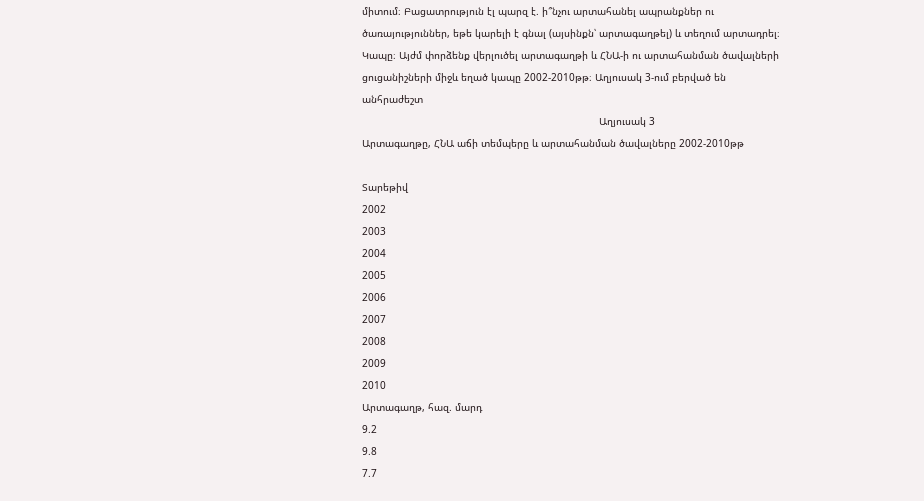միտում։ Բացատրություն էլ պարզ է. ի՞նչու արտահանել ապրանքներ ու ծառայություններ, եթե կարելի է գնալ (այսինքն՝ արտագաղթել) և տեղում արտադրել։
Կապը։ Այժմ փորձենք վերլուծել արտագաղթի և ՀՆԱ-ի ու արտահանման ծավալների ցուցանիշների միջև եղած կապը 2002-2010թթ։ Աղյուսակ 3-ում բերված են անհրաժեշտ
                                                                               Աղյուսակ 3
Արտագաղթը, ՀՆԱ աճի տեմպերը և արտահանման ծավալները 2002-2010թթ

Տարեթիվ
2002
2003
2004
2005
2006
2007
2008
2009
2010
Արտագաղթ, հազ. մարդ
9.2
9.8
7.7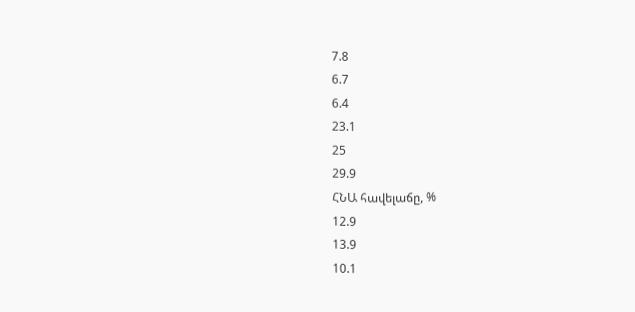7.8
6.7
6.4
23.1
25
29.9
ՀՆԱ հավելաճը, %
12.9
13.9
10.1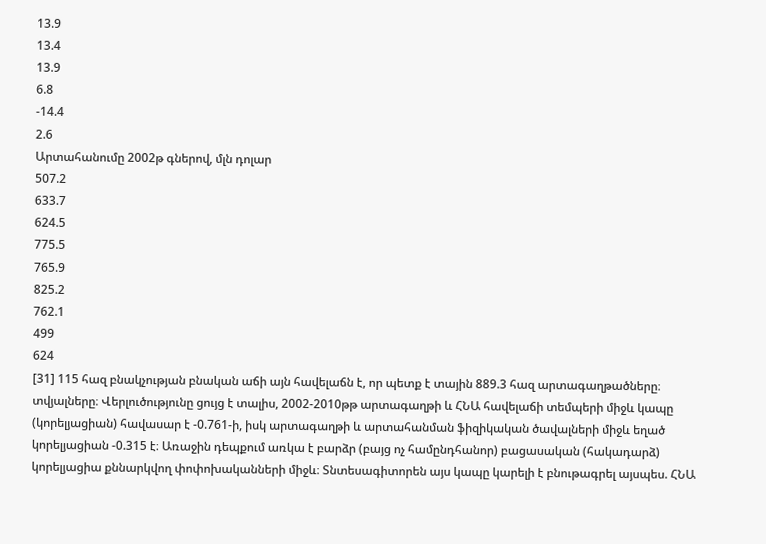13.9
13.4
13.9
6.8
-14.4
2.6
Արտահանումը 2002թ գներով, մլն դոլար
507.2
633.7
624.5
775.5
765.9
825.2
762.1
499
624
[31] 115 հազ բնակչության բնական աճի այն հավելաճն է, որ պետք է տային 889.3 հազ արտագաղթածները։
տվյալները։ Վերլուծությունը ցույց է տալիս, 2002-2010թթ արտագաղթի և ՀՆԱ հավելաճի տեմպերի միջև կապը (կորելյացիան) հավասար է -0.761-ի, իսկ արտագաղթի և արտահանման ֆիզիկական ծավալների միջև եղած կորելյացիան -0.315 է։ Առաջին դեպքում առկա է բարձր (բայց ոչ համընդհանոր) բացասական (հակադարձ) կորելյացիա քննարկվող փոփոխականների միջև։ Տնտեսագիտորեն այս կապը կարելի է բնութագրել այսպես. ՀՆԱ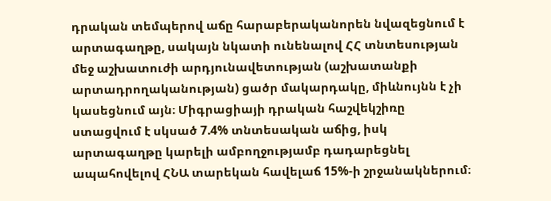դրական տեմպերով աճը հարաբերականորեն նվազեցնում է արտագաղթը, սակայն նկատի ունենալով ՀՀ տնտեսության մեջ աշխատուժի արդյունավետության (աշխատանքի արտադրողականության) ցածր մակարդակը, միևնույնն է չի կասեցնում այն։ Միգրացիայի դրական հաշվեկշիռը ստացվում է սկսած 7.4% տնտեսական աճից, իսկ արտագաղթը կարելի ամբողջությամբ դադարեցնել ապահովելով ՀՆԱ տարեկան հավելաճ 15%-ի շրջանակներում։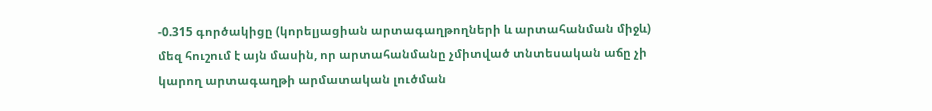-0.315 գործակիցը (կորելյացիան արտագաղթողների և արտահանման միջև) մեզ հուշում է այն մասին, որ արտահանմանը չմիտված տնտեսական աճը չի կարող արտագաղթի արմատական լուծման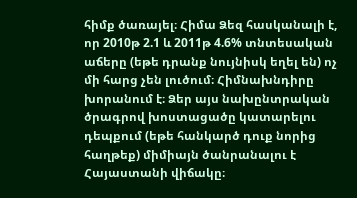հիմք ծառայել։ Հիմա Ձեզ հասկանալի է, որ 2010թ 2.1 և 2011թ 4.6% տնտեսական աճերը (եթե դրանք նույնիսկ եղել են) ոչ մի հարց չեն լուծում։ Հիմնախնդիրը խորանում է։ Ձեր այս նախընտրական ծրագրով խոստացածը կատարելու դեպքում (եթե հանկարծ դուք նորից հաղթեք) միմիայն ծանրանալու է Հայաստանի վիճակը։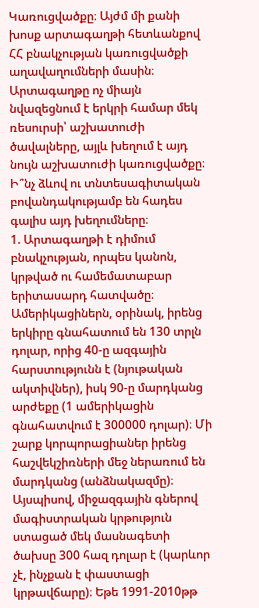Կառուցվածքը։ Այժմ մի քանի խոսք արտագաղթի հետևանքով ՀՀ բնակչության կառուցվածքի աղավաղումների մասին։ Արտագաղթը ոչ միայն նվազեցնում է երկրի համար մեկ ռեսուրսի՝ աշխատուժի ծավալները, այլև խեղում է այդ նույն աշխատուժի կառուցվածքը։ Ի՞նչ ձևով ու տնտեսագիտական բովանդակությամբ են հադես գալիս այդ խեղումները։
1. Արտագաղթի է դիմում բնակչության, որպես կանոն, կրթված ու համեմատաբար երիտասարդ հատվածը։ Ամերիկացիներն, օրինակ, իրենց երկիրը գնահատում են 130 տրլն դոլար, որից 40-ը ազգային հարստությունն է (նյութական ակտիվներ), իսկ 90-ը մարդկանց արժեքը (1 ամերիկացին գնահատվում է 300000 դոլար)։ Մի շարք կորպորացիաներ իրենց հաշվեկշիռների մեջ ներառում են մարդկանց (անձնակազմը)։ Այսպիսով, միջազգային գներով մագիստրական կրթություն ստացած մեկ մասնագետի ծախսը 300 հազ դոլար է (կարևոր չէ, ինչքան է փաստացի կրթավճարը)։ Եթե 1991-2010թթ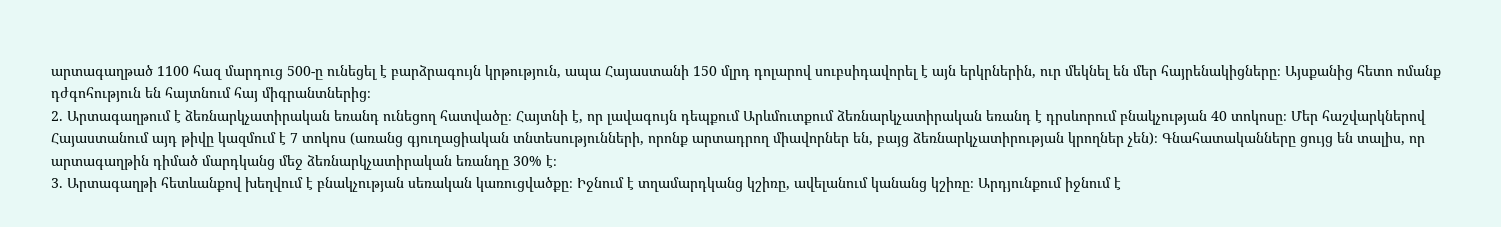արտագաղթած 1100 հազ մարդուց 500-ը ունեցել է բարձրագույն կրթություն, ապա Հայաստանի 150 մլրդ դոլարով սուբսիդավորել է այն երկրներին, ուր մեկնել են մեր հայրենակիցները։ Այսքանից հետո ոմանք դժգոհություն են հայտնում հայ միգրանտներից։
2. Արտագաղթում է ձեռնարկչատիրական եռանդ ունեցող հատվածը։ Հայտնի է, որ լավագույն դեպքում Արևմուտքում ձեռնարկչատիրական եռանդ է դրսևորում բնակչության 40 տոկոսը։ Մեր հաշվարկներով Հայաստանում այդ թիվը կազմում է 7 տոկոս (առանց գյուղացիական տնտեսությունների, որոնք արտադրող միավորներ են, բայց ձեռնարկչատիրության կրողներ չեն)։ Գնահատականները ցույց են տալիս, որ արտագաղթին դիմած մարդկանց մեջ ձեռնարկչատիրական եռանդը 30% է։
3. Արտագաղթի հետևանքով խեղվում է բնակչության սեռական կառուցվածքը։ Իջնում է տղամարդկանց կշիռը, ավելանում կանանց կշիռը։ Արդյունքում իջնում է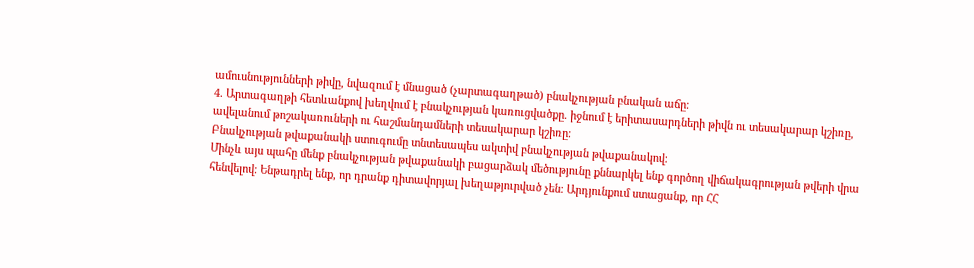ամուսնությունների թիվը, նվազում է մնացած (չարտագաղթած) բնակչության բնական աճը։
4. Արտագաղթի հետևանքով խեղվում է բնակչության կառուցվածքը. իջնում է երիտասարդների թիվն ու տեսակարար կշիռը, ավելանում թոշակառուների ու հաշմանդամների տեսակարար կշիռը։
Բնակչության թվաքանակի ստուգումը տնտեսապես ակտիվ բնակչության թվաքանակով։
Մինչև այս պահը մենք բնակչության թվաքանակի բացարձակ մեծությունը քննարկել ենք գործող վիճակագրության թվերի վրա հենվելով։ Ենթադրել ենք, որ դրանք դիտավորյալ խեղաթյուրված չեն։ Արդյունքում ստացանք, որ ՀՀ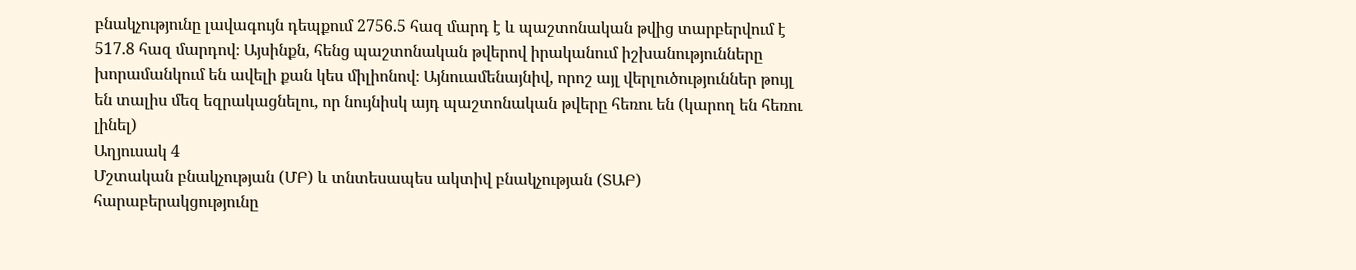բնակչությունը լավագույն դեպքում 2756.5 հազ մարդ է և պաշտոնական թվից տարբերվում է 517.8 հազ մարդով։ Այսինքն, հենց պաշտոնական թվերով իրականում իշխանությունները խորամանկում են ավելի քան կես միլիոնով։ Այնուամենայնիվ, որոշ այլ վերլուծություններ թույլ են տալիս մեզ եզրակացնելու, որ նույնիսկ այդ պաշտոնական թվերը հեռու են (կարող են հեռու լինել)
Աղյուսակ 4
Մշտական բնակչության (ՄԲ) և տնտեսապես ակտիվ բնակչության (ՏԱԲ) հարաբերակցությունը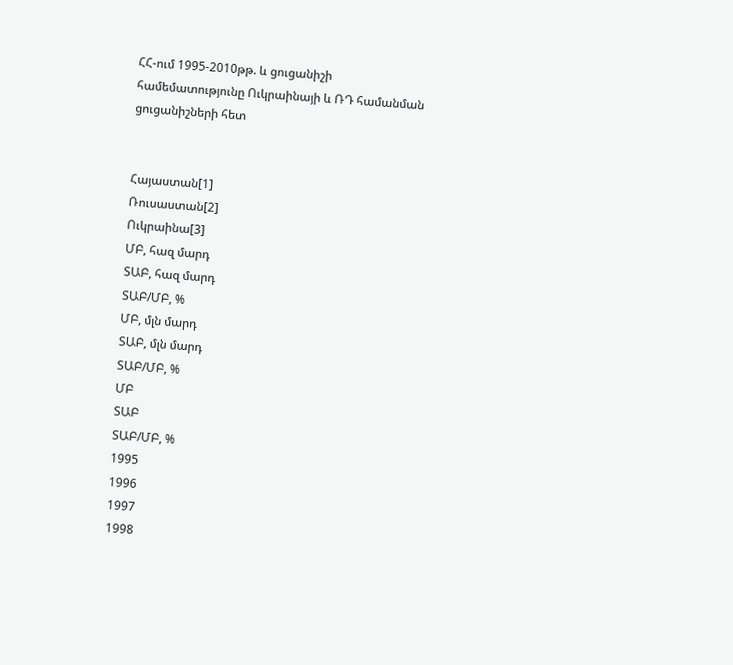ՀՀ-ում 1995-2010թթ. և ցուցանիշի համեմատությունը Ուկրաինայի և ՌԴ համանման ցուցանիշների հետ


Հայաստան[1]
Ռուսաստան[2]
Ուկրաինա[3]
ՄԲ, հազ մարդ
ՏԱԲ, հազ մարդ
ՏԱԲ/ՄԲ, %
ՄԲ, մլն մարդ
ՏԱԲ, մլն մարդ
ՏԱԲ/ՄԲ, %
ՄԲ
ՏԱԲ
ՏԱԲ/ՄԲ, %
1995
1996
1997
1998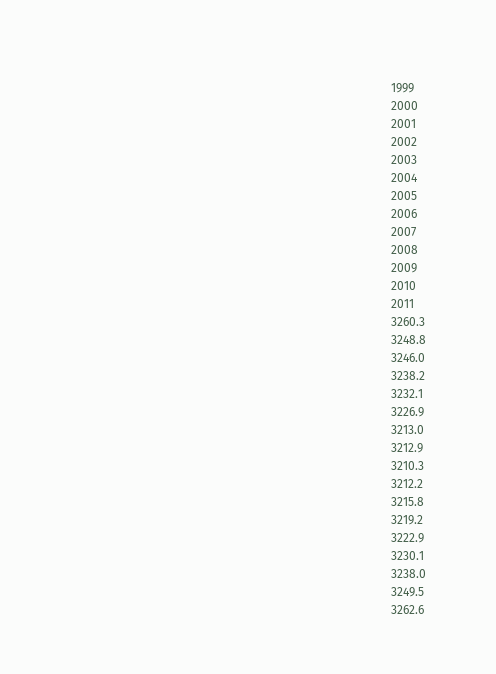1999
2000
2001
2002
2003
2004
2005
2006
2007
2008
2009
2010
2011
3260.3
3248.8
3246.0
3238.2
3232.1
3226.9
3213.0
3212.9
3210.3
3212.2
3215.8
3219.2
3222.9
3230.1
3238.0
3249.5
3262.6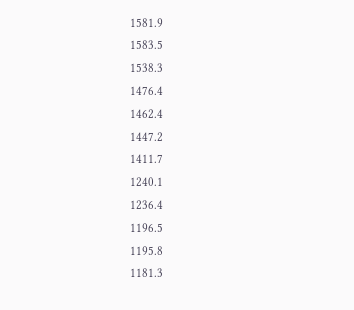1581.9
1583.5
1538.3
1476.4
1462.4
1447.2
1411.7
1240.1
1236.4
1196.5
1195.8
1181.3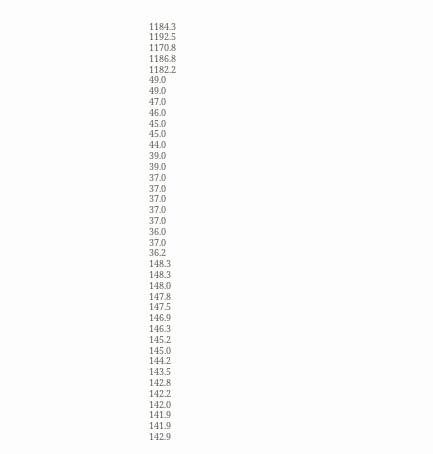1184.3
1192.5
1170.8
1186.8
1182.2
49.0
49.0
47.0
46.0
45.0
45.0
44.0
39.0
39.0
37.0
37.0
37.0
37.0
37.0
36.0
37.0
36.2
148.3
148.3
148.0
147.8
147.5
146.9
146.3
145.2
145.0
144.2
143.5
142.8
142.2
142.0
141.9
141.9
142.9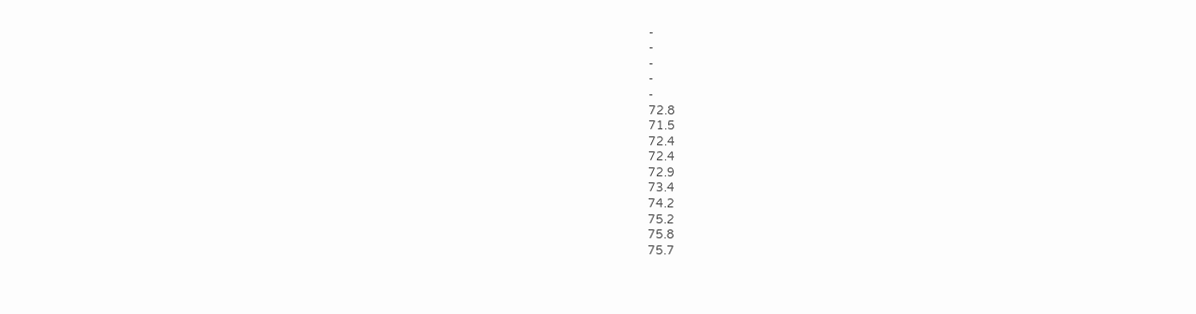-
-
-
-
-
72.8
71.5
72.4
72.4
72.9
73.4
74.2
75.2
75.8
75.7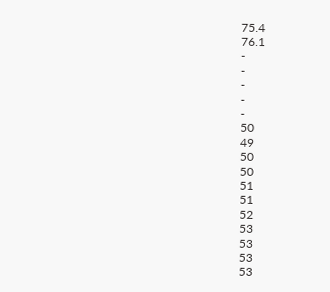75.4
76.1
-
-
-
-
-
50
49
50
50
51
51
52
53
53
53
53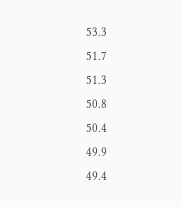53.3
51.7
51.3
50.8
50.4
49.9
49.4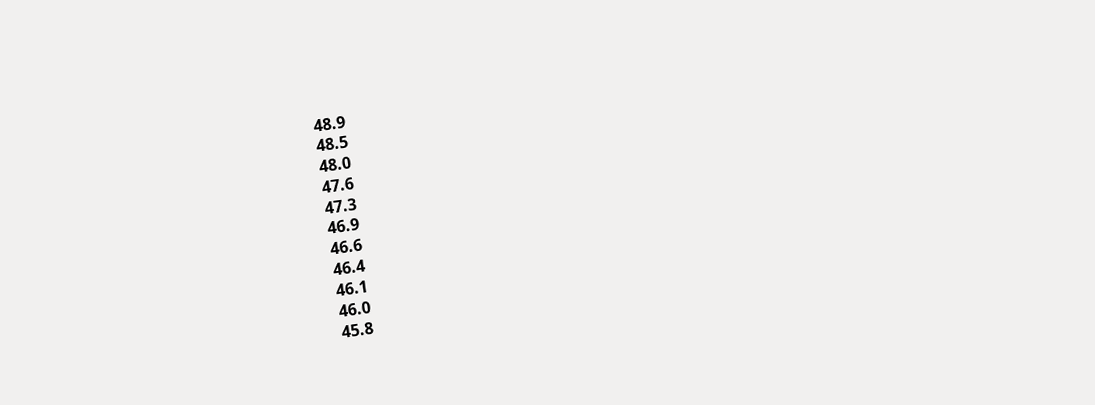48.9
48.5
48.0
47.6
47.3
46.9
46.6
46.4
46.1
46.0
45.8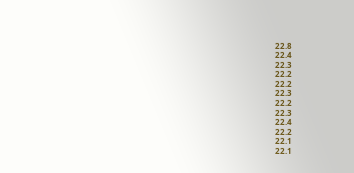22.8
22.4
22.3
22.2
22.2
22.3
22.2
22.3
22.4
22.2
22.1
22.1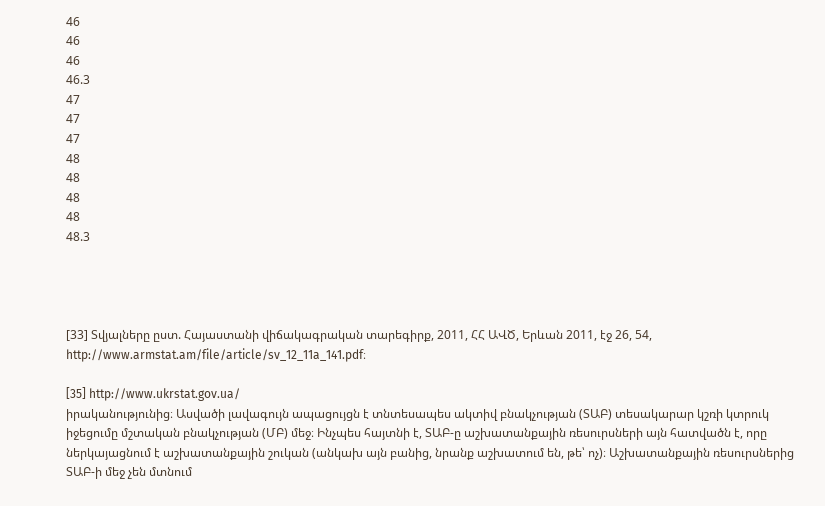46
46
46
46.3
47
47
47
48
48
48
48
48.3




[33] Տվյալները ըստ. Հայաստանի վիճակագրական տարեգիրք, 2011, ՀՀ ԱՎԾ, Երևան 2011, էջ 26, 54, http://www.armstat.am/file/article/sv_12_11a_141.pdf։

[35] http://www.ukrstat.gov.ua/
իրականությունից։ Ասվածի լավագույն ապացույցն է տնտեսապես ակտիվ բնակչության (ՏԱԲ) տեսակարար կշռի կտրուկ իջեցումը մշտական բնակչության (ՄԲ) մեջ։ Ինչպես հայտնի է, ՏԱԲ-ը աշխատանքային ռեսուրսների այն հատվածն է, որը ներկայացնում է աշխատանքային շուկան (անկախ այն բանից, նրանք աշխատում են, թե՝ ոչ)։ Աշխատանքային ռեսուրսներից ՏԱԲ-ի մեջ չեն մտնում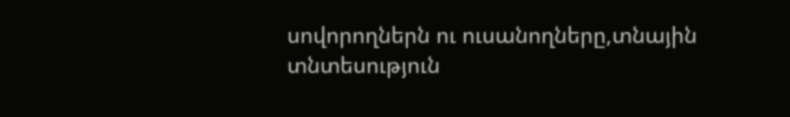սովորողներն ու ուսանողները,տնային տնտեսություն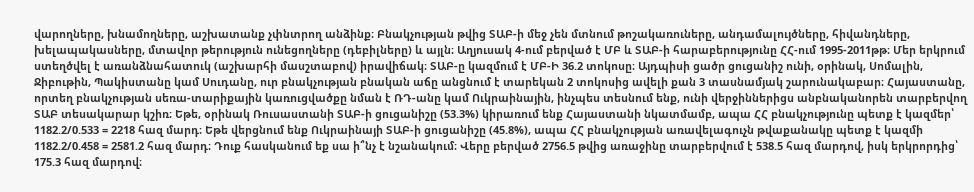վարողները, խնամողները, աշխատանք չփնտրող անձինք։ Բնակչության թվից ՏԱԲ-ի մեջ չեն մտնում թոշակառուները, անդամալույծները, հիվանդները, խելապակասները, մտավոր թերություն ունեցողները (դեբիլները) և այլն։ Աղյուսակ 4-ում բերված է ՄԲ և ՏԱԲ-ի հարաբերությունը ՀՀ-ում 1995-2011թթ։ Մեր երկրում ստեղծվել է առանձնահատուկ (աշխարհի մասշտաբով) իրավիճակ։ ՏԱԲ-ը կազմում է ՄԲ-Ի 36.2 տոկոսը։ Այդպիսի ցածր ցուցանիշ ունի, օրինակ, Սոմալին, Ջիբութին, Պակիստանը կամ Սուդանը, ուր բնակչության բնական աճը անցնում է տարեկան 2 տոկոսից ավելի քան 3 տասնամյակ շարունակաբար։ Հայաստանը, որտեղ բնակչության սեռա-տարիքային կառուցվածքը նման է ՌԴ-անը կամ Ուկրաինային, ինչպես տեսնում ենք, ունի վերջիններիցս անբնականորեն տարբերվող ՏԱԲ տեսակարար կշիռ։ Եթե, օրինակ Ռուսաստանի ՏԱԲ-ի ցուցանիշը (53.3%) կիրառում ենք Հայաստանի նկատմամբ, ապա ՀՀ բնակչությունը պետք է կազմեր՝ 1182.2/0.533 = 2218 հազ մարդ։ Եթե վերցնում ենք Ուկրաինայի ՏԱԲ-ի ցուցանիշը (45.8%), ապա ՀՀ բնակչության առավելագուչն թվաքանակը պետք է կազմի 1182.2/0.458 = 2581.2 հազ մարդ։ Դուք հասկանում եք սա ի՞նչ է նշանակում։ Վերը բերված 2756.5 թվից առաջինը տարբերվում է 538.5 հազ մարդով, իսկ երկրորդից՝ 175.3 հազ մարդով։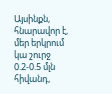Այսինքն, հնարավոր է, մեր երկրում կա շուրջ 0.2-0.5 մլն հիվանդ,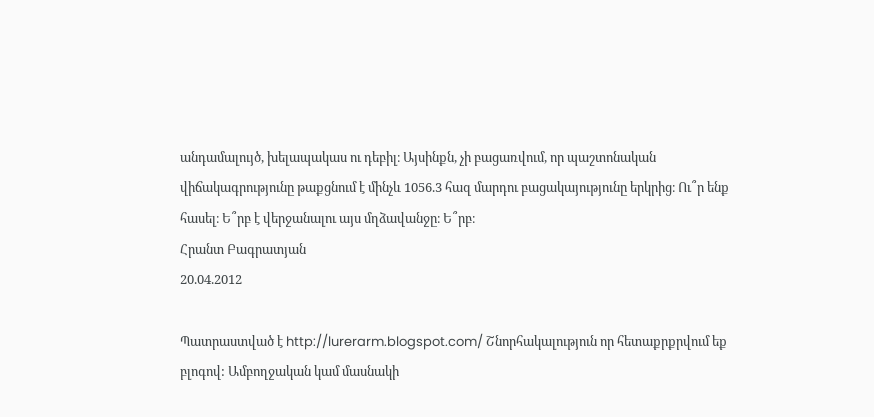անդամալույծ, խելապակաս ու դեբիլ։ Այսինքն, չի բացառվում, որ պաշտոնական վիճակագրությունը թաքցնում է մինչև 1056.3 հազ մարդու բացակայությունը երկրից։ Ու՞ր ենք հասել։ Ե՞րբ է վերջանալու այս մղձավանջը։ Ե՞րբ։
Հրանտ Բագրատյան
20.04.2012

Պատրաստված է http://lurerarm.blogspot.com/ Շնորհակալություն որ հետաքրքրվում եք բլոգով: Ամբողջական կամ մասնակի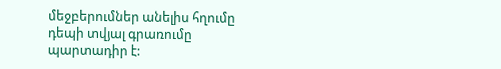մեջբերումներ անելիս հղումը դեպի տվյալ գրառումը պարտադիր է: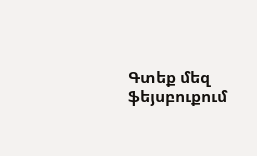Գտեք մեզ ֆեյսբուքում